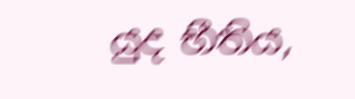යුද භීතිය,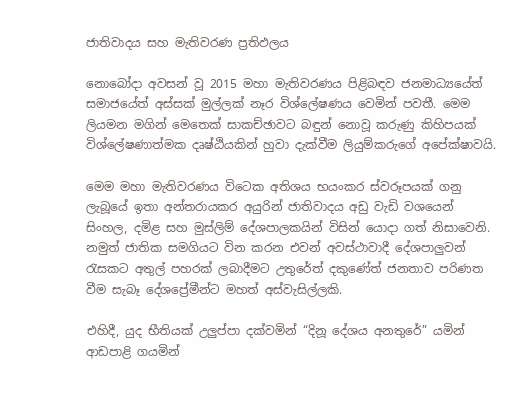ජාතිවාදය සහ මැතිවරණ ප්‍රතිඵලය

නොබෝදා අවසන් වූ 2015 මහා මැතිවරණය පිළිබඳව ජනමාධ්‍යයේත් සමාජයේත් අස්සක් මුල්ලක් නෑර විශ්ලේෂණය වෙමින් පවතී. මෙම ලියමන මගින් මෙතෙක් සාකච්ඡාවට බඳුන් නොවූ කරුණු කිහිපයක් විශ්ලේෂණාත්මක දෘෂ්ඨියකින් හුවා දැක්වීම ලියුම්කරුගේ අපේක්ෂාවයි.

මෙම මහා මැතිවරණය විටෙක අතිශය භයංකර ස්වරූපයක් ගනු ලැබූයේ ඉතා අන්තරායකර අයුරින් ජාතිවාදය අඩු වැඩි වශයෙන් සිංහල, දමිළ සහ මුස්ලිම් දේශපාලකයින් විසින් යොදා ගත් නිසාවෙනි. නමුත් ජාතික සමගියට වින කරන එවන් අවස්ථාවාදී දේශපාලුවන් රැසකට අතුල් පහරක් ලබාදීමට උතුරේත් දකුණේත් ජනතාව පරිණත වීම සැබෑ දේශප්‍රේමීන්ට මහත් අස්වැසිල්ලකි.

එහිදී, යුද භීතියක් උලුප්පා දක්වමින් “දිනූ දේශය අනතුරේ” යමින් ආඩපාළි ගයමින්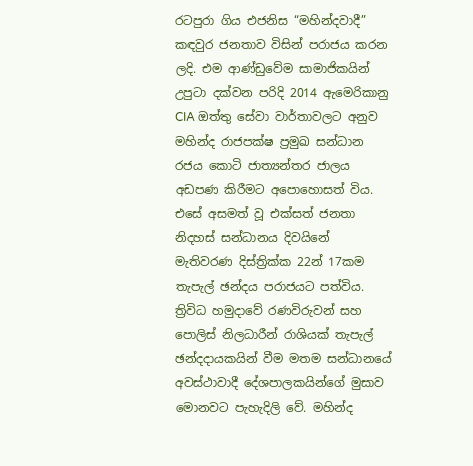රටපුරා ගිය එජනිස “මහින්දවාදී” කඳවුර ජනතාව විසින් පරාජය කරන ලදි. එම ආණ්ඩුවේම සාමාජිකයින් උපුටා දක්වන පරිදි 2014 ඇමෙරිකානු CIA ඔත්තු සේවා වාර්තාවලට අනුව මහින්ද රාජපක්ෂ ප්‍රමුඛ සන්ධාන රජය කොටි ජාත්‍යන්තර ජාලය අඩපණ කිරීමට අපොහොසත් විය. එසේ අසමත් වූ එක්සත් ජනතා නිදහස් සන්ධානය දිවයිනේ මැතිවරණ දිස්ත්‍රික්ක 22න් 17කම තැපැල් ඡන්දය පරාජයට පත්විය. ත්‍රිවිධ හමුදාවේ රණවිරුවන් සහ පොලිස් නිලධාරීන් රාශියක් තැපැල් ඡන්දදායකයින් වීම මතම සන්ධානයේ අවස්ථාවාදී දේශපාලකයින්ගේ මුසාව මොනවට පැහැදිලි වේ. මහින්ද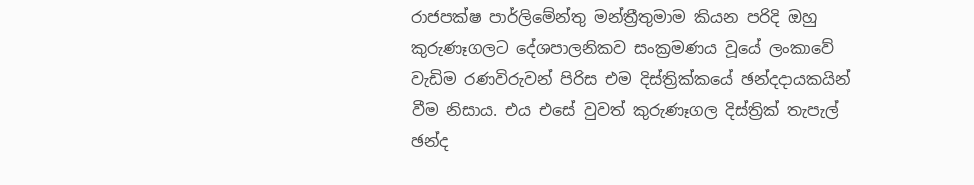රාජපක්ෂ පාර්ලිමේන්තු මන්ත්‍රීතුමාම කියන පරිදි ඔහු කුරුණෑගලට දේශපාලනිකව සංක්‍රමණය වූයේ ලංකාවේ වැඩිම රණවිරුවන් පිරිස එම දිස්ත්‍රික්කයේ ඡන්දදායකයින් වීම නිසාය. එය එසේ වුවත් කුරුණෑගල දිස්ත්‍රික් තැපැල් ඡන්ද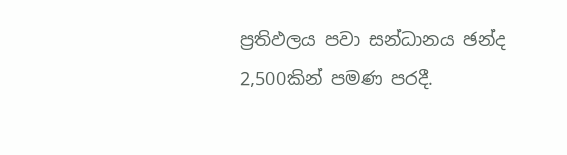ප්‍රතිඵලය පවා සන්ධානය ඡන්ද 2,500කින් පමණ පරදී.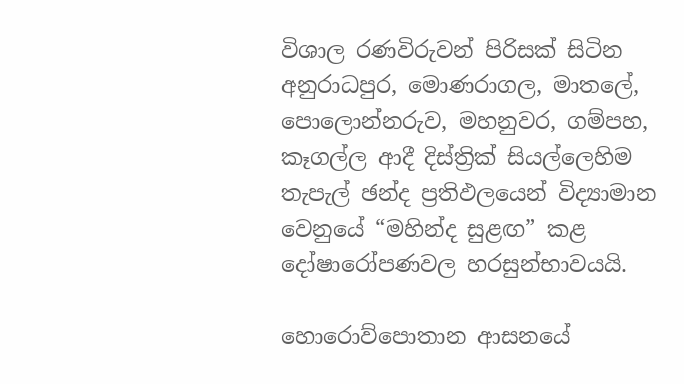විශාල රණවිරුවන් පිරිසක් සිටින අනුරාධපුර, මොණරාගල, මාතලේ, පොලොන්නරුව, මහනුවර, ගම්පහ, කෑගල්ල ආදී දිස්ත්‍රික් සියල්ලෙහිම තැපැල් ඡන්ද ප්‍රතිඵලයෙන් විද්‍යාමාන වෙනුයේ “මහින්ද සුළඟ” කළ දෝෂාරෝපණවල හරසුන්භාවයයි.

හොරොව්පොතාන ආසනයේ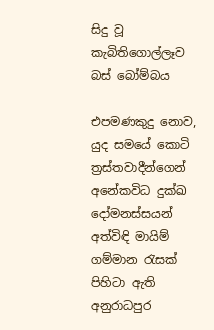සිදු වූ කැබිතිගොල්ලෑව බස් බෝම්බය

එපමණකුදු නොව, යුද සමයේ කොටි ත්‍රස්තවාදීන්ගෙන් අනේකවිධ දුක්ඛ දෝමනස්සයන් අත්විඳි මායිම් ගම්මාන රැසක් පිහිටා ඇති අනුරාධපුර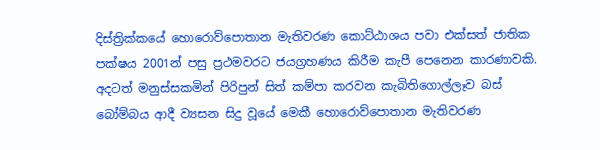දිස්ත්‍රික්කයේ හොරොව්පොතාන මැතිවරණ කොට්ඨාශය පවා එක්සත් ජාතික පක්ෂය 2001න් පසු ප්‍රථමවරට ජයග්‍රහණය කිරීම කැපී පෙනෙන කාරණාවකි. අදටත් මනුස්සකමින් පිරිපුන් සිත් කම්පා කරවන කැබිතිගොල්ලෑව බස් බෝම්බය ආදී ව්‍යසන සිදු වූයේ මෙකී හොරොව්පොතාන මැතිවරණ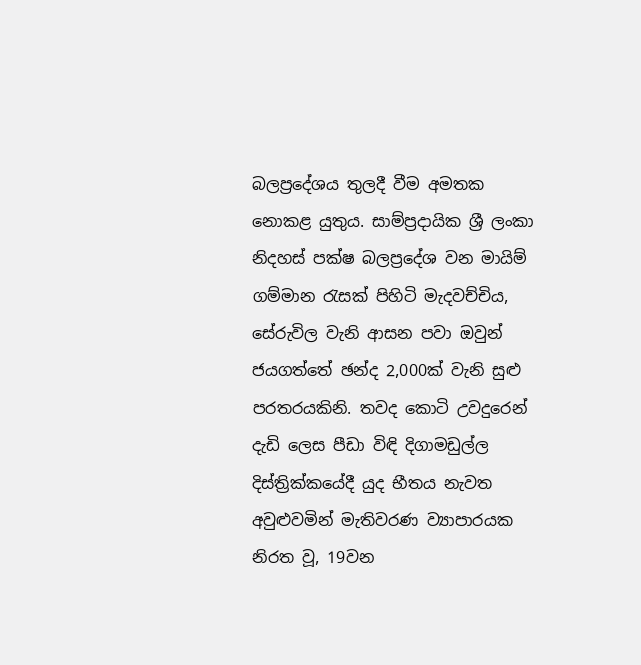බලප්‍රදේශය තුලදී වීම අමතක නොකළ යුතුය. සාම්ප්‍රදායික ශ්‍රී ලංකා නිදහස් පක්ෂ බලප්‍රදේශ වන මායිම් ගම්මාන රැසක් පිහිටි මැදවච්චිය, සේරුවිල වැනි ආසන පවා ඔවුන් ජයගත්තේ ඡන්ද 2,000ක් වැනි සුළු පරතරයකිනි. තවද කොටි උවදුරෙන් දැඩි ලෙස පීඩා විඳි දිගාමඩුල්ල දිස්ත්‍රික්කයේදී යුද භීතය නැවත අවුළුවමින් මැතිවරණ ව්‍යාපාරයක නිරත වූ, 19වන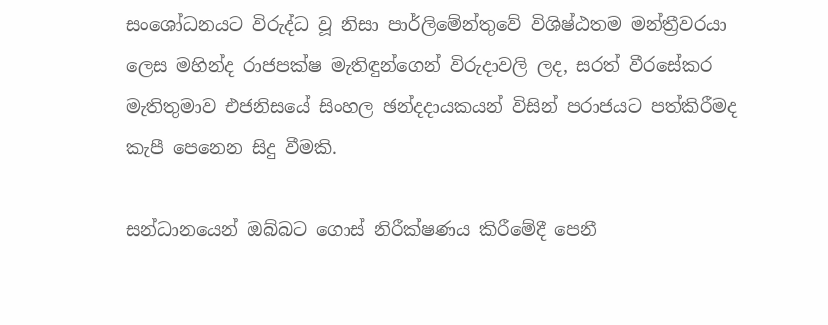සංශෝධනයට විරුද්ධ වූ නිසා පාර්ලිමේන්තුවේ විශිෂ්ඨතම මන්ත්‍රීවරයා ලෙස මහින්ද රාජපක්ෂ මැතිඳුන්ගෙන් විරුදාවලි ලද, සරත් වීරසේකර මැතිතුමාව එජනිසයේ සිංහල ඡන්දදායකයන් විසින් පරාජයට පත්කිරීමද කැපී පෙනෙන සිදු වීමකි.

සන්ධානයෙන් ඔබ්බට ගොස් නිරීක්ෂණය කිරීමේදී පෙනී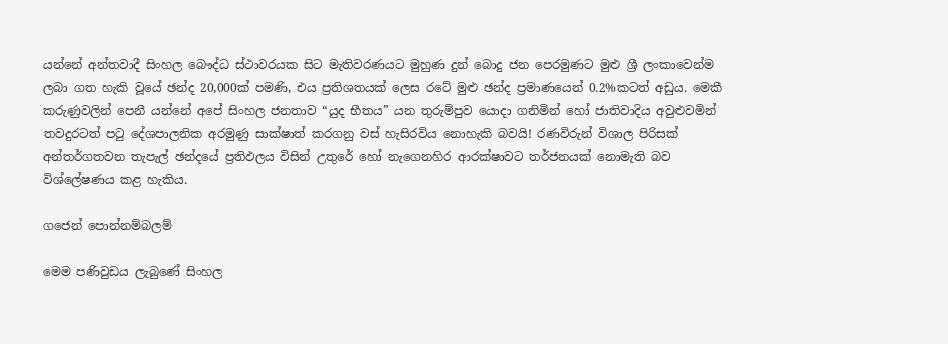යන්නේ අන්තවාදී සිංහල බෞද්ධ ස්ථාවරයක සිට මැතිවරණයට මුහුණ දුන් බොදු ජන පෙරමුණට මුළු ශ්‍රී ලංකාවෙන්ම ලබා ගත හැකි වූයේ ඡන්ද 20,000ක් පමණි, එය ප්‍රතිශතයක් ලෙස රටේ මුළු ඡන්ද ප්‍රමාණයෙන් 0.2%කටත් අඩුය. මෙකී කරුණුවලින් පෙනී යන්නේ අපේ සිංහල ජනතාව “යුද භීතය” යන තුරුම්පුව යොදා ගනිමින් හෝ ජාතිවාදිය අවුළුවමින් තවදුරටත් පටු දේශපාලනික අරමුණු සාක්ෂාත් කරගනු වස් හැසිරවිය නොහැකි බවයි! රණවිරුන් විශාල පිරිසක් අන්තර්ගතවන තැපැල් ඡන්දයේ ප්‍රතිඵලය විසින් උතුරේ හෝ නැගෙනහිර ආරක්ෂාවට තර්ජනයක් නොමැති බව විශ්ලේෂණය කළ හැකිය.

ගජෙන් පොන්නම්බලම්

මෙම පණිවුඩය ලැබුණේ සිංහල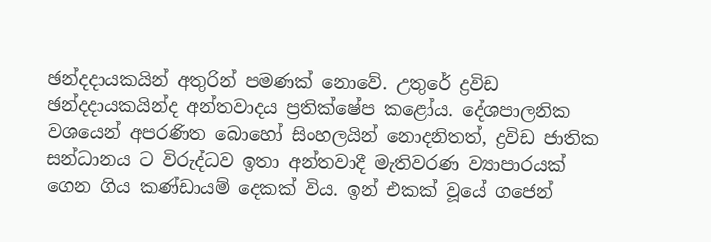ඡන්දදායකයින් අතුරින් පමණක් නොවේ. උතුරේ ද්‍රවිඩ ඡන්දදායකයින්ද අන්තවාදය ප්‍රතික්ෂේප කළෝය. දේශපාලනික වශයෙන් අපරණිත බොහෝ සිංහලයින් නොදනිතත්, ද්‍රවිඩ ජාතික සන්ධානය ට විරුද්ධව ඉතා අන්තවාදී මැතිවරණ ව්‍යාපාරයක් ගෙන ගිය කණ්ඩායම් දෙකක් විය. ඉන් එකක් වූයේ ගජෙන්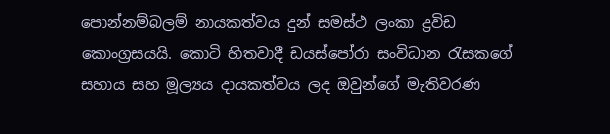පොන්නම්බලම් නායකත්වය දුන් සමස්ථ ලංකා ද්‍රවිඩ කොංග්‍රසයයි. කොටි හිතවාදී ඩයස්පෝරා සංවිධාන රැසකගේ සහාය සහ මූල්‍යය දායකත්වය ලද ඔවුන්ගේ මැතිවරණ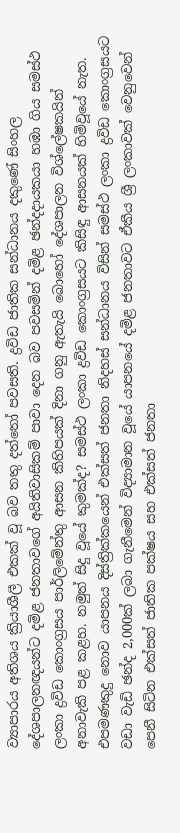ව්‍යාපාරය අතිශය ක්‍රියාශීලී එකක් වූ බව තතු දත්තෝ පවසති. ද්‍රවිඩ ජාතික සන්ධානය දකුණේ සිංහල දේශපාලනඥයන්ට දමිළ ජනතාවගේ අයිතිවාසිකම් පාවා දෙන බව පවසමින් දමිළ ඡන්දදායකයා හඹා ගිය සමස්ථ ලංකා ද්‍රවිඩ කොංග්‍රසය පාර්ලිමේන්තු ආසන කිහිපයක් දිනා ගනු ඇතැයි බොහෝ දේශපාලන විශ්ලේෂකයින් අනාවැකි පළ කළහ. නමුත් සිදු වූයේ කුමක්ද? සමස්ථ ලංකා ද්‍රවිඩ කොංග්‍රසයට කිසිඳු ආසනයක් හිමිවූයේ නැත. එපමණකුදු නොව යාපනය දිස්ත්‍රික්කයෙන් එක්සත් ජනතා නිදහස් සන්ධානය විසින් සමස්ථ ලංකා ද්‍රවිඩ කොංග්‍රසයට වඩා වැඩි ඡන්ද 2,000ක් ලබා ගැනීමෙන් විද්‍යාමාන වූයේ යාපනයේ දමිළ ජනතාවට ඒකීය ශ්‍රී ලංකාවක් වෙනුවෙන් පෙනී සිටින එක්සත් ජාතික පක්ෂය සහ එක්සත් ජනතා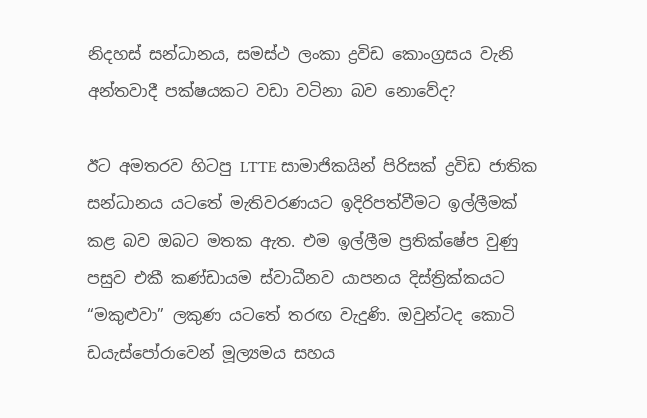නිදහස් සන්ධානය, සමස්ථ ලංකා ද්‍රවිඩ කොංග්‍රසය වැනි අන්තවාදී පක්ෂයකට වඩා වටිනා බව නොවේද?

ඊට අමතරව හිටපු LTTE සාමාජිකයින් පිරිසක් ද්‍රවිඩ ජාතික සන්ධානය යටතේ මැතිවරණයට ඉදිරිපත්වීමට ඉල්ලීමක් කළ බව ඔබට මතක ඇත. එම ඉල්ලීම ප්‍රතික්ෂේප වුණු පසුව එකී කණ්ඩායම ස්වාධීනව යාපනය දිස්ත්‍රික්කයට “මකුළුවා” ලකුණ යටතේ තරඟ වැදුණි. ඔවුන්ටද කොටි ඩයැස්පෝරාවෙන් මූල්‍යමය සහය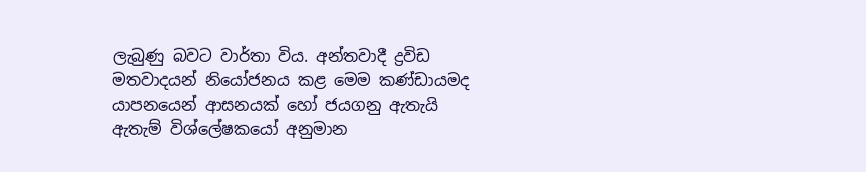ලැබුණු බවට වාර්තා විය. අන්තවාදී ද්‍රවිඩ මතවාදයන් නියෝජනය කළ මෙම කණ්ඩායමද යාපනයෙන් ආසනයක් හෝ ජයගනු ඇතැයි ඇතැම් විශ්ලේෂකයෝ අනුමාන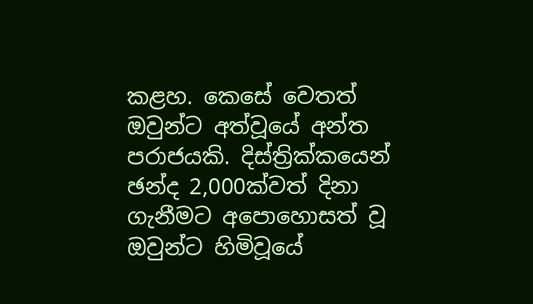කළහ. කෙසේ වෙතත් ඔවුන්ට අත්වූයේ අන්ත පරාජයකි. දිස්ත්‍රික්කයෙන් ඡන්ද 2,000ක්වත් දිනා ගැනීමට අපොහොසත් වූ ඔවුන්ට හිමිවූයේ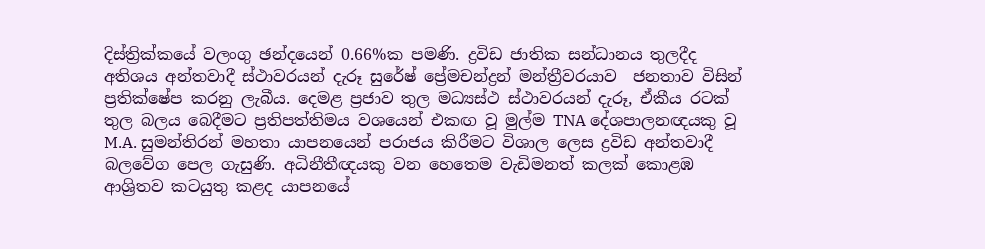දිස්ත්‍රික්කයේ වලංගු ඡන්දයෙන් 0.66%ක පමණි. ද්‍රවිඩ ජාතික සන්ධානය තුලදීද අතිශය අන්තවාදී ස්ථාවරයන් දැරූ සුරේෂ් ප්‍රේමචන්ද්‍රන් මන්ත්‍රීවරයාව  ජනතාව විසින් ප්‍රතික්ෂේප කරනු ලැබීය. දෙමළ ප්‍රජාව තුල මධ්‍යස්ථ ස්ථාවරයන් දැරූ, ඒකීය රටක් තුල බලය බෙදීමට ප්‍රතිපත්තිමය වශයෙන් එකඟ වූ මුල්ම TNA දේශපාලනඥයකු වූ M.A. සුමන්තිරන් මහතා යාපනයෙන් පරාජය කිරීමට විශාල ලෙස ද්‍රවිඩ අන්තවාදී බලවේග පෙල ගැසුණි. අධිනීතීඥයකු වන හෙතෙම වැඩිමනත් කලක් කොළඹ ආශ්‍රිතව කටයුතු කළද යාපනයේ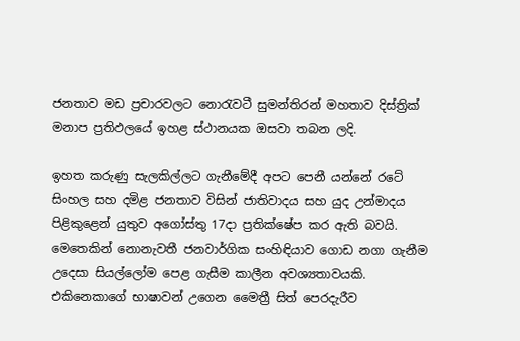ජනතාව මඩ ප්‍රචාරවලට නොරැවටී සුමන්තිරන් මහතාව දිස්ත්‍රික් මනාප ප්‍රතිඵලයේ ඉහළ ස්ථානයක ඔසවා තබන ලදි.

ඉහත කරුණු සැලකිල්ලට ගැනීමේදී අපට පෙනී යන්නේ රටේ සිංහල සහ දමිළ ජනතාව විසින් ජාතිවාදය සහ යුද උන්මාදය පිළිකුළෙන් යුතුව අගෝස්තු 17දා ප්‍රතික්ෂේප කර ඇති බවයි. මෙතෙකින් නොනැවතී ජනවාර්ගික සංහිඳියාව ගොඩ නගා ගැනීම උදෙසා සියල්ලෝම පෙළ ගැසීම කාලීන අවශ්‍යතාවයකි. එකිනෙකාගේ භාෂාවන් උගෙන මෛත්‍රී සිත් පෙරදැරීව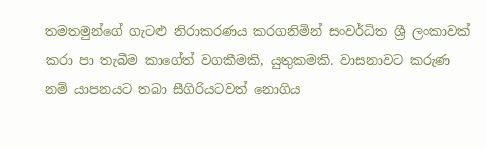තමතමුන්ගේ ගැටළු නිරාකරණය කරගනිමින් සංවර්ධිත ශ්‍රී ලංකාවක් කරා පා තැබීම කාගේත් වගකීමකි, යුතුකමකි. වාසනාවට කරුණ නම් යාපනයට තබා සීගිරියටවත් නොගිය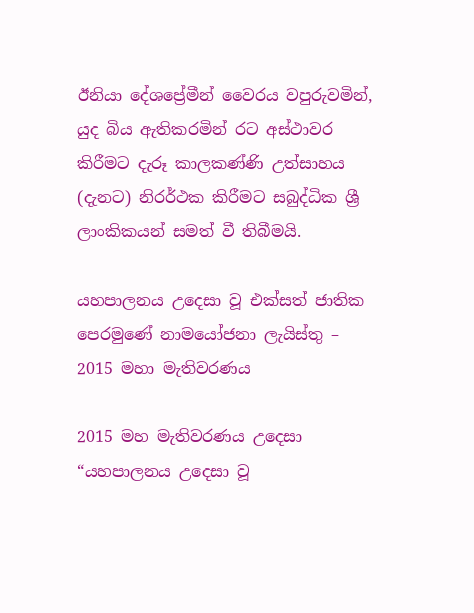ඊනියා දේශප්‍රේමීන් වෛරය වපුරුවමින්, යුද බිය ඇතිකරමින් රට අස්ථාවර කිරීමට දැරූ කාලකණ්ණි උත්සාහය (දැනට) නිරර්ථක කිරීමට සබුද්ධික ශ්‍රී ලාංකිකයන් සමත් වී තිබීමයි.

යහපාලනය උදෙසා වූ එක්සත් ජාතික පෙරමුණේ නාමයෝජනා ලැයිස්තු – 2015 මහා මැතිවරණය

2015 මහ මැතිවරණය උදෙසා “යහපාලනය උදෙසා වූ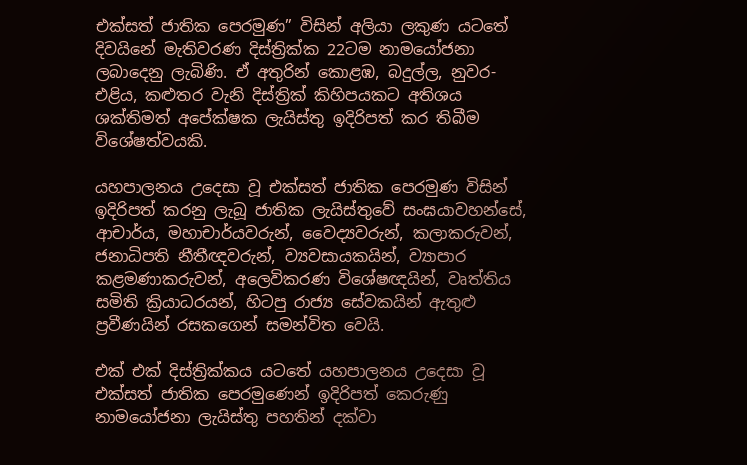එක්සත් ජාතික පෙරමුණ” විසින් අලියා ලකුණ යටතේ දිවයිනේ මැතිවරණ දිස්ත්‍රික්ක 22ටම නාමයෝජනා ලබාදෙනු ලැබිණි. ඒ අතුරින් කොළඹ, බදුල්ල, නුවර-එළිය, කළුතර වැනි දිස්ත්‍රික් කිහිපයකට අතිශය ශක්තිමත් අපේක්ෂක ලැයිස්තු ඉදිරිපත් කර තිබීම විශේෂත්වයකි.

යහපාලනය උදෙසා වූ එක්සත් ජාතික පෙරමුණ විසින් ඉදිරිපත් කරනු ලැබූ ජාතික ලැයිස්තුවේ සංඝයාවහන්සේ, ආචාර්ය, මහාචාර්යවරුන්, වෛද්‍යවරුන්, කලාකරුවන්, ජනාධිපති නීතීඥවරුන්, ව්‍යවසායකයින්, ව්‍යාපාර කළමණාකරුවන්, අලෙවිකරණ විශේෂඥයින්, වෘත්තිය සමිති ක්‍රියාධරයන්, හිටපු රාජ්‍ය සේවකයින් ඇතුළු ප්‍රවීණයින් රසකගෙන් සමන්විත වෙයි.

එක් එක් දිස්ත්‍රික්කය යටතේ යහපාලනය උදෙසා වූ එක්සත් ජාතික පෙරමුණෙන් ඉදිරිපත් කෙරුණු නාමයෝජනා ලැයිස්තු පහතින් දක්වා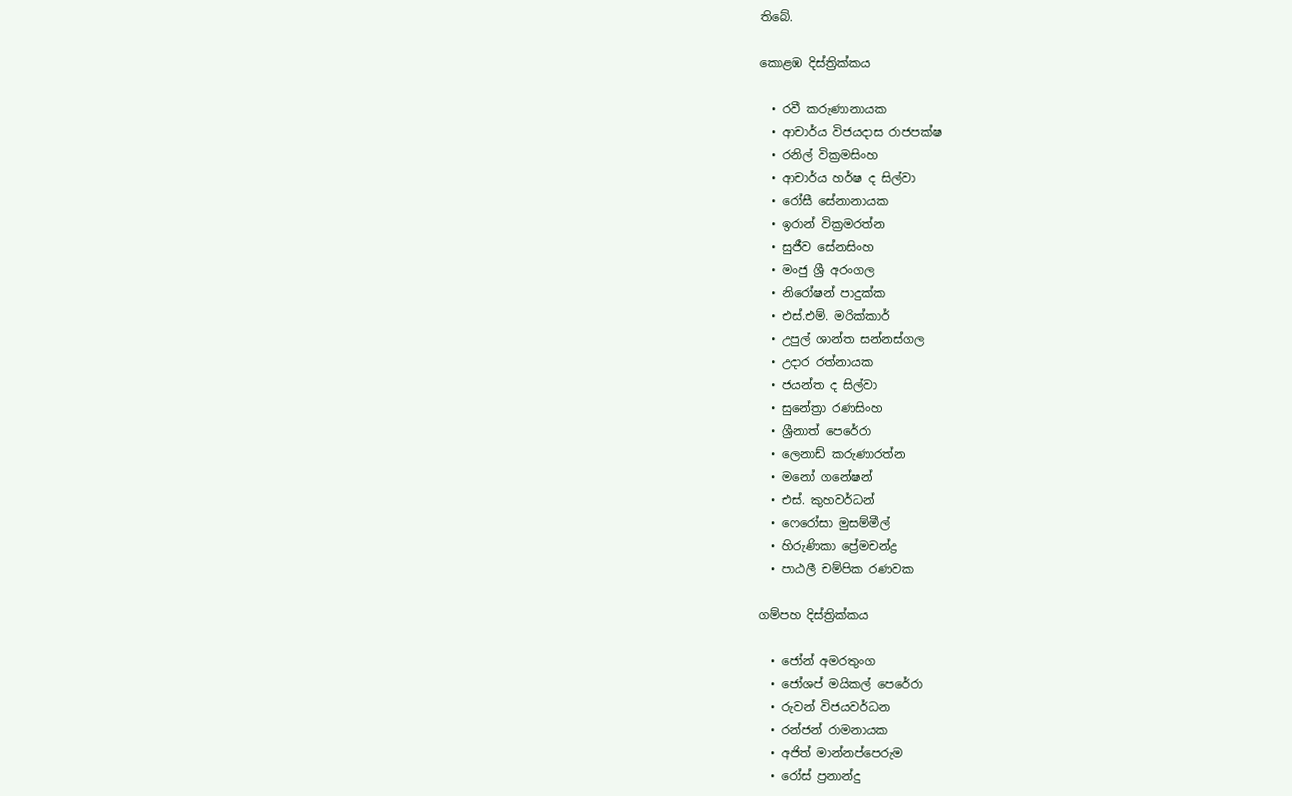තිබේ.

කොළඹ දිස්ත්‍රික්කය

  • රවී කරුණානායක
  • ආචාර්ය විජයදාස රාජපක්ෂ
  • රනිල් වික්‍රමසිංහ
  • ආචාර්ය හර්ෂ ද සිල්වා
  • රෝසී සේනානායක
  • ඉරාන් වික්‍රමරත්න
  • සුජීව සේනසිංහ
  • මංජු ශ්‍රී අරංගල
  • නිරෝෂන් පාදුක්ක
  • එස්.එම්. මරික්කාර්
  • උපුල් ශාන්ත සන්නස්ගල
  • උදාර රත්නායක
  • ජයන්ත ද සිල්වා
  • සුනේත්‍රා රණසිංහ
  • ශ්‍රීනාත් පෙරේරා
  • ලෙනාඩ් කරුණාරත්න
  • මනෝ ගනේෂන්
  • එස්. කුහවර්ධන්
  • ෆෙරෝසා මුසම්මීල්
  • හිරුණිකා ප්‍රේමචන්ද්‍ර
  • පාඨලී චම්පික රණවක

ගම්පහ දිස්ත්‍රික්කය

  • ජෝන් අමරතුංග
  • ජෝශප් මයිකල් පෙරේරා
  • රුවන් විජයවර්ධන
  • රන්ජන් රාමනායක
  • අජිත් මාන්නප්පෙරුම
  • රෝස් ප්‍රනාන්දු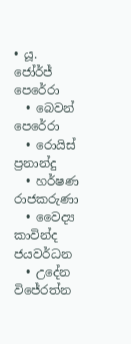• යූ. ජෝර්ජ් පෙරේරා
  • බෙවන් පෙරේරා
  • රොයිස් ප්‍රනාන්දු
  • හර්ෂණ රාජකරුණා
  • වෛද්‍ය කාවින්ද ජයවර්ධන
  • උදේන විජේරත්න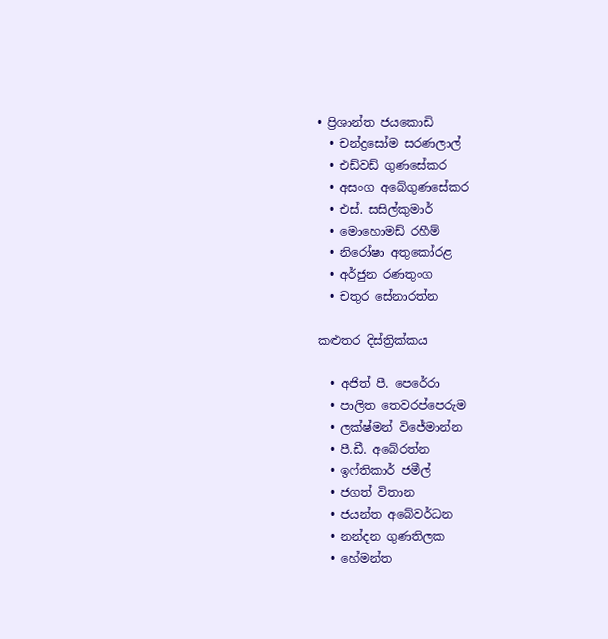• ප්‍රිශාන්ත ජයකොඩි
  • චන්ද්‍රසෝම සරණලාල්
  • එඩ්වඩ් ගුණසේකර
  • අසංග අබේගුණසේකර
  • එස්. සසිල්කුමාර්
  • මොහොමඩ් රහීම්
  • නිරෝෂා අතුකෝරළ
  • අර්ජුන රණතුංග
  • චතුර සේනාරත්න

කළුතර දිස්ත්‍රික්කය

  • අජිත් පී. පෙරේරා
  • පාලිත තෙවරප්පෙරුම
  • ලක්ෂ්මන් විජේමාන්න
  • පී.ඩී. අබේරත්න
  • ඉෆ්තිකාර් ජමීල්
  • ජගත් විතාන
  • ජයන්ත අබේවර්ධන
  • නන්දන ගුණතිලක
  • හේමන්ත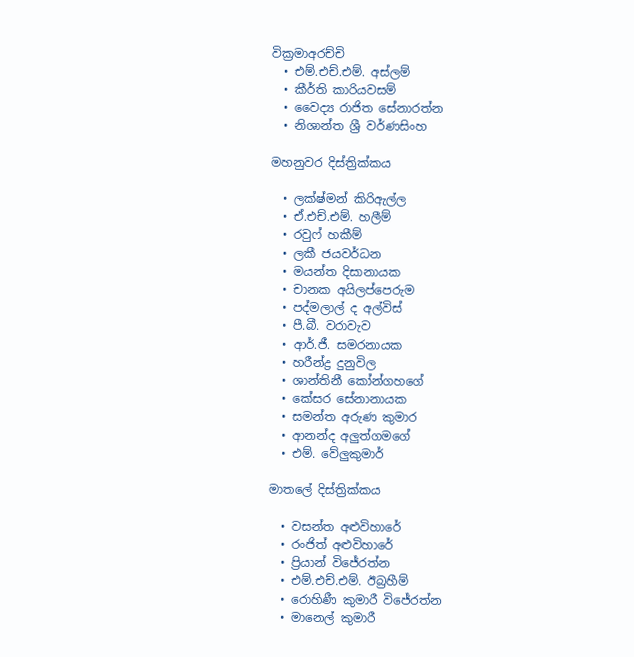වික්‍රමාඅරච්චි
  • එම්.එච්.එම්. අස්ලම්
  • කීර්ති කාරියවසම්
  • වෛද්‍ය රාජිත සේනාරත්න
  • නිශාන්ත ශ්‍රී වර්ණසිංහ

මහනුවර දිස්ත්‍රික්කය

  • ලක්ෂ්මන් කිරිඇල්ල
  • ඒ.එච්.එම්. හලීම්
  • රවුෆ් හකීම්
  • ලකී ජයවර්ධන
  • මයන්ත දිසානායක
  • චානක අයිලප්පෙරුම
  • පද්මලාල් ද අල්විස්
  • පී.බී. වරාවැව
  • ආර්.ජී. සමරනායක
  • හරීන්ද්‍ර දුනුවිල
  • ශාන්තිනී කෝන්ගහගේ
  • කේසර සේනානායක
  • සමන්ත අරුණ කුමාර
  • ආනන්ද අලුත්ගමගේ
  • එම්. වේලුකුමාර්

මාතලේ දිස්ත්‍රික්කය

  • වසන්ත අළුවිහාරේ
  • රංජිත් අළුවිහාරේ
  • ප්‍රියාන් විජේරත්න
  • එම්.එච්.එම්. ඊබ්‍රහීම්
  • රොහිණී කුමාරී විජේරත්න
  • මානෙල් කුමාරී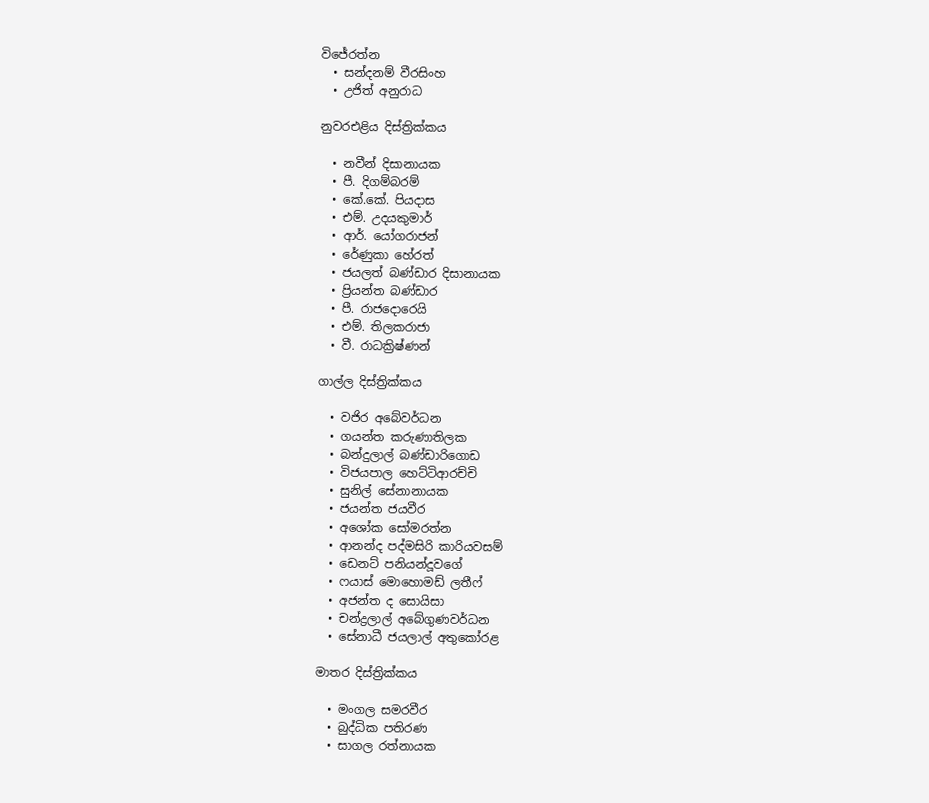විජේරත්න
  • සන්දනම් වීරසිංහ
  • උජිත් අනුරාධ

නුවරඑළිය දිස්ත්‍රික්කය

  • නවීන් දිසානායක
  • පී. දිගම්බරම්
  • කේ.කේ. පියදාස
  • එම්. උදයකුමාර්
  • ආර්. යෝගරාජන්
  • රේණුකා හේරත්
  • ජයලත් බණ්ඩාර දිසානායක
  • ප්‍රියන්ත බණ්ඩාර
  • පී. රාජදොරෙයි
  • එම්. තිලකරාජා
  • වී. රාධක්‍රිෂ්ණන්

ගාල්ල දිස්ත්‍රික්කය

  • වජිර අබේවර්ධන
  • ගයන්ත කරුණාතිලක
  • බන්දුලාල් බණ්ඩාරිගොඩ
  • විජයපාල හෙට්ටිආරච්චි
  • සුනිල් සේනානායක
  • ජයන්ත ජයවීර
  • අශෝක සෝමරත්න
  • ආනන්ද පද්මසිරි කාරියවසම්
  • ඩෙනට් පනියන්දූවගේ
  • ෆයාස් මොහොමඩ් ලතීෆ්
  • අජන්ත ද සොයිසා
  • චන්ද්‍රලාල් අබේගුණවර්ධන
  • සේනාධී ජයලාල් අතුකෝරළ

මාතර දිස්ත්‍රික්කය

  • මංගල සමරවීර
  • බුද්ධික පතිරණ
  • සාගල රත්නායක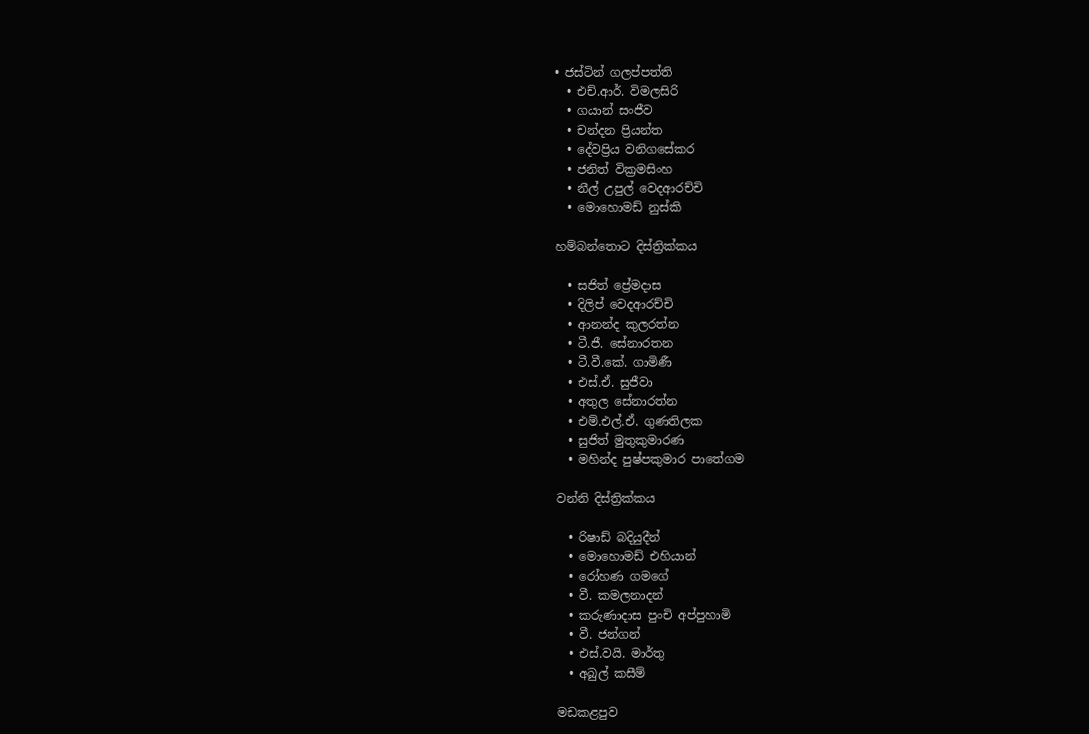• ජස්ටින් ගලප්පත්ති
  • එච්.ආර්. විමලසිරි
  • ගයාන් සංජීව
  • චන්දන ප්‍රියන්ත
  • දේවප්‍රිය වනිගසේකර
  • ජනිත් වික්‍රමසිංහ
  • නීල් උපුල් වෙදආරච්චි
  • මොහොමඩ් නුස්කි

හම්බන්තොට දිස්ත්‍රික්කය

  • සජිත් ප්‍රේමදාස
  • දිලිප් වෙදආරච්චි
  • ආනන්ද කුලරත්න
  • ටී.ජී. සේනාරතන
  • ටී.වී.කේ. ගාමිණී
  • එස්.ඒ. සුජීවා
  • අතුල සේනාරත්න
  • එම්.එල්.ඒ. ගුණතිලක
  • සුජිත් මුතුකුමාරණ
  • මහින්ද පුෂ්පකුමාර පාතේගම

වන්නි දිස්ත්‍රික්කය

  • රිෂාඩ් බදියුදීන්
  • මොහොමඩ් එහියාන්
  • රෝහණ ගමගේ
  • වී. කමලනාදන්
  • කරුණාදාස පුංචි අප්පුහාමි
  • වී. ජන්ගන්
  • එස්.වයි. මාර්තු
  • අබුල් කසීම්

මඩකළපුව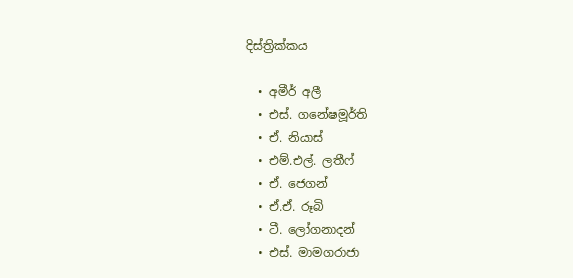දිස්ත්‍රික්කය

  • අමීර් අලී
  • එස්. ගනේෂමූර්ති
  • ඒ. නියාස්
  • එම්.එල්. ලතීෆ්
  • ඒ. ජෙගන්
  • ඒ.ඒ. රූබි
  • ටී. ලෝගනාදන්
  • එස්. මාමගරාජා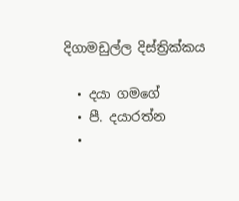දිගාමඩුල්ල දිස්ත්‍රික්කය

  • දයා ගමගේ
  • පී. දයාරත්න
  •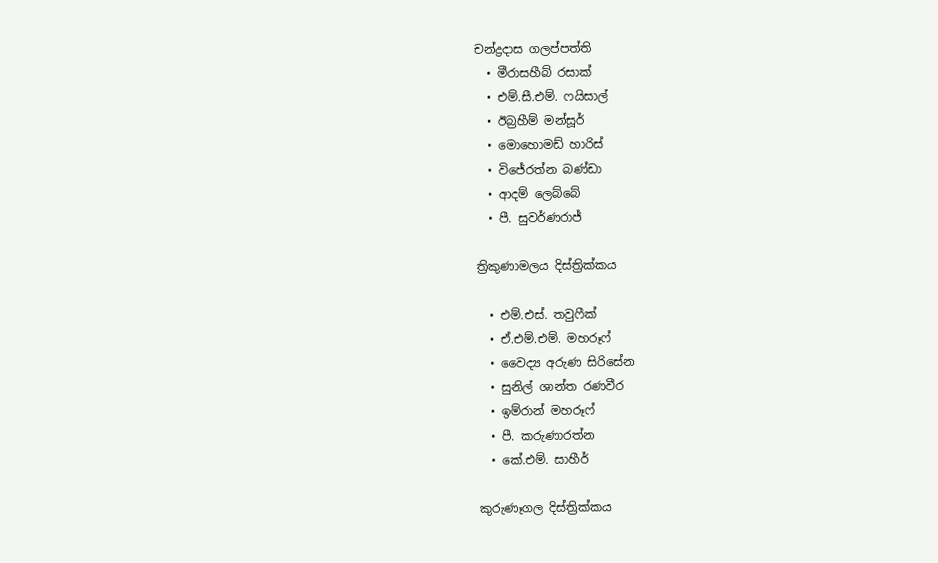චන්ද්‍රදාස ගලප්පත්ති
  • මීරාසහීබ් රසාක්
  • එම්.සී.එම්. ෆයිසාල්
  • ඊබ්‍රහීම් මන්සූර්
  • මොහොමඩ් හාරිස්
  • විජේරත්න බණ්ඩා
  • ආදම් ලෙබ්බේ
  • පී. සුවර්ණරාජ්

ත්‍රිකුණාමලය දිස්ත්‍රික්කය

  • එම්.එස්. තවුෆීක්
  • ඒ.එම්.එම්. මහරූෆ්
  • වෛද්‍ය අරුණ සිරිසේන
  • සුනිල් ශාන්ත රණවීර
  • ඉම්රාන් මහරූෆ්
  • පී. කරුණාරත්න
  • කේ.එම්. සාහීර්

කුරුණෑගල දිස්ත්‍රික්කය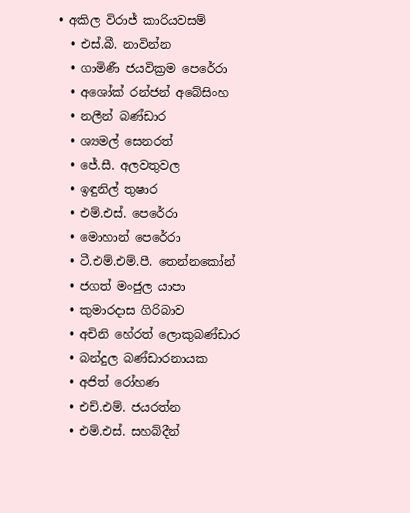• අකිල විරාජ් කාරියවසම්
  • එස්.බී. නාවින්න
  • ගාමිණී ජයවික්‍රම පෙරේරා
  • අශෝක් රන්ජන් අබේසිංහ
  • නලීන් බණ්ඩාර
  • ශ්‍යමල් සෙනරත්
  • ජේ.සී. අලවතුවල
  • ඉඳුනිල් තුෂාර
  • එම්.එස්. පෙරේරා
  • මොහාන් පෙරේරා
  • ටී.එම්.එම්.පී. තෙන්නකෝන්
  • ජගත් මංජුල යාපා
  • කුමාරදාස ගිරිබාව
  • අචිනි හේරත් ලොකුබණ්ඩාර
  • බන්දුල බණ්ඩාරනායක
  • අජිත් රෝහණ
  • එච්.එම්. ජයරත්න
  • එම්.එස්. සහබ්දීන්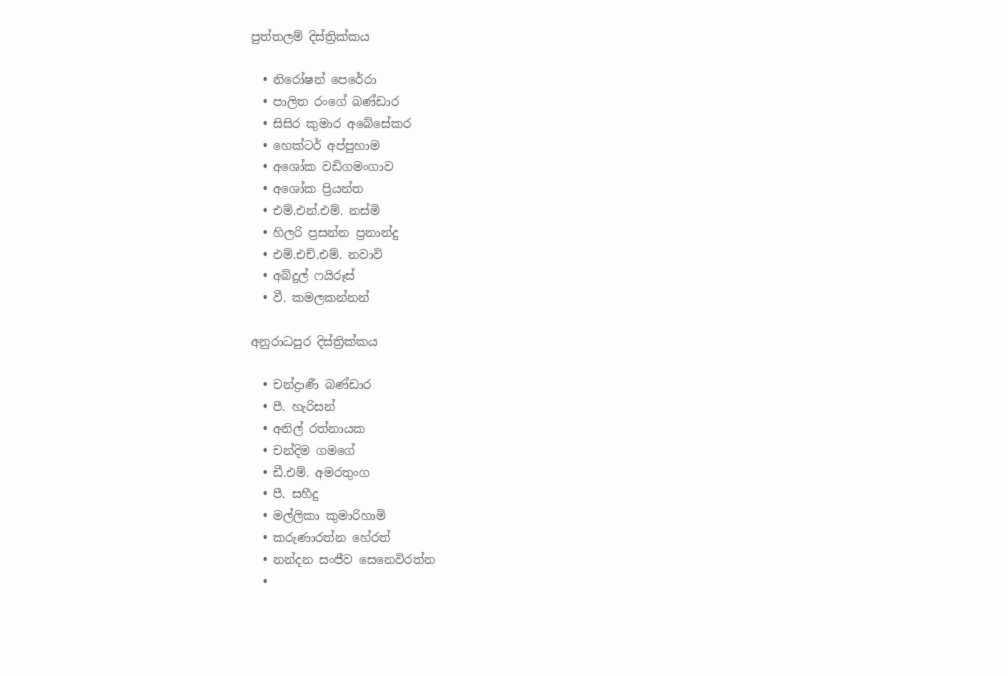පුත්තලම් දිස්ත්‍රික්කය

  • නිරෝෂන් පෙරේරා
  • පාලිත රංගේ බණ්ඩාර
  • සිසිර කුමාර අබේසේකර
  • හෙක්ටර් අප්පුහාම
  • අශෝක වඩිගමංගාව
  • අශෝක ප්‍රියන්ත
  • එම්.එන්.එම්. නස්මි
  • හිලරි ප්‍රසන්න ප්‍රනාන්දු
  • එම්.එච්.එම්. නවාවි
  • අබ්දුල් ෆයිරූස්
  • වී. කමලකන්නන්

අනුරාධපුර දිස්ත්‍රික්කය

  • චන්ද්‍රාණී බණ්ඩාර
  • පී. හැරිසන්
  • අනිල් රත්නායක
  • චන්දිම ගමගේ
  • ඩී.එම්. අමරතුංග
  • පී. සහීදු
  • මල්ලිකා කුමාරිහාමි
  • කරුණාරත්න හේරත්
  • නන්දන සංජීව සෙනෙවිරත්න
  •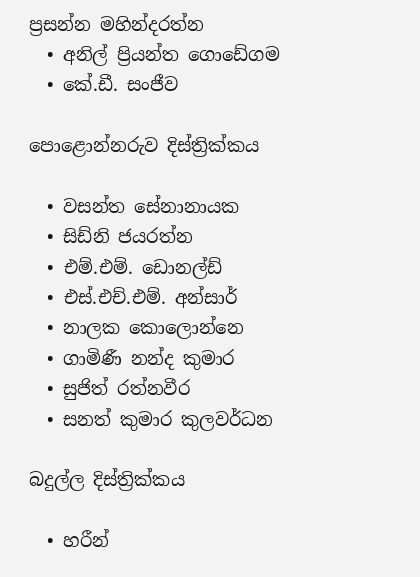ප්‍රසන්න මහින්දරත්න
  • අනිල් ප්‍රියන්ත ගොඩේගම
  • කේ.ඩී. සංජීව

පොළොන්නරුව දිස්ත්‍රික්කය

  • වසන්ත සේනානායක
  • සිඩ්නි ජයරත්න
  • එම්.එම්. ඩොනල්ඩ්
  • එස්.එච්.එම්. අන්සාර්
  • නාලක කොලොන්නෙ
  • ගාමිණී නන්ද කුමාර
  • සුජිත් රත්නවීර
  • සනත් කුමාර කුලවර්ධන

බදුල්ල දිස්ත්‍රික්කය

  • හරීන්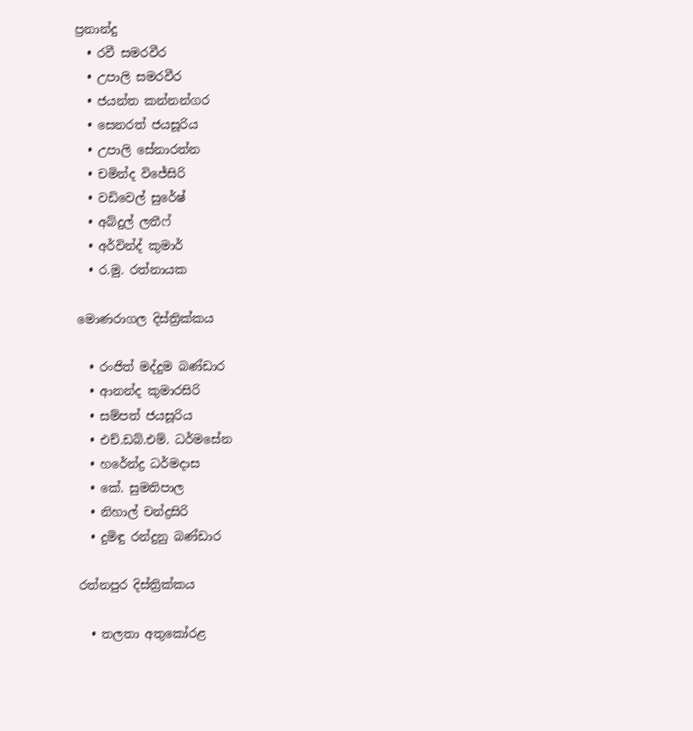ප්‍රනාන්දු
  • රවී සමරවීර
  • උපාලි සමරවීර
  • ජයන්ත කන්නන්ගර
  • සෙනරත් ජයසූරිය
  • උපාලි සේනාරත්න
  • චමින්ද විජේසිරි
  • වඩිවෙල් සුරේෂ්
  • අබ්දුල් ලතීෆ්
  • අර්වින්ද් කුමාර්
  • ර.මු. රත්නායක

මොණරාගල දිස්ත්‍රික්කය

  • රංජිත් මද්දුම බණ්ඩාර
  • ආනන්ද කුමාරසිරි
  • සම්පත් ජයසූරිය
  • එච්.ඩබ්.එම්. ධර්මසේන
  • හරේන්ද්‍ර ධර්මදාස
  • කේ. සුමතිපාල
  • නිහාල් චන්ද්‍රසිරි
  • දුමිඳු රන්දුනු බණ්ඩාර

රත්නපුර දිස්ත්‍රික්කය

  • තලතා අතුකෝරළ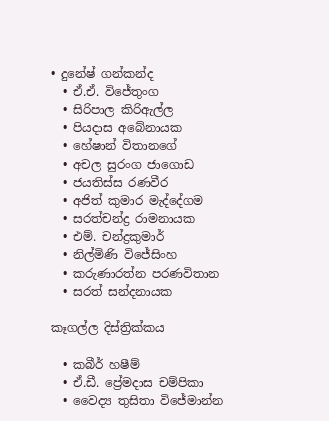• දුනේෂ් ගන්කන්ද
  • ඒ.ඒ. විජේතුංග
  • සිරිපාල කිරිඇල්ල
  • පියදාස අබේනායක
  • හේෂාන් විතානගේ
  • අචල සුරංග ජාගොඩ
  • ජයතිස්ස රණවීර
  • අජිත් කුමාර මැද්දේගම
  • සරත්චන්ද්‍ර රාමනායක
  • එම්. චන්ද්‍රකුමාර්
  • නිල්මිණි විජේසිංහ
  • කරුණාරත්න පරණවිතාන
  • සරත් සන්දනායක

කෑගල්ල දිස්ත්‍රික්කය

  • කබීර් හෂීම්
  • ඒ.ඩී. ප්‍රේමදාස චම්පිකා
  • වෛද්‍ය තුසිතා විජේමාන්න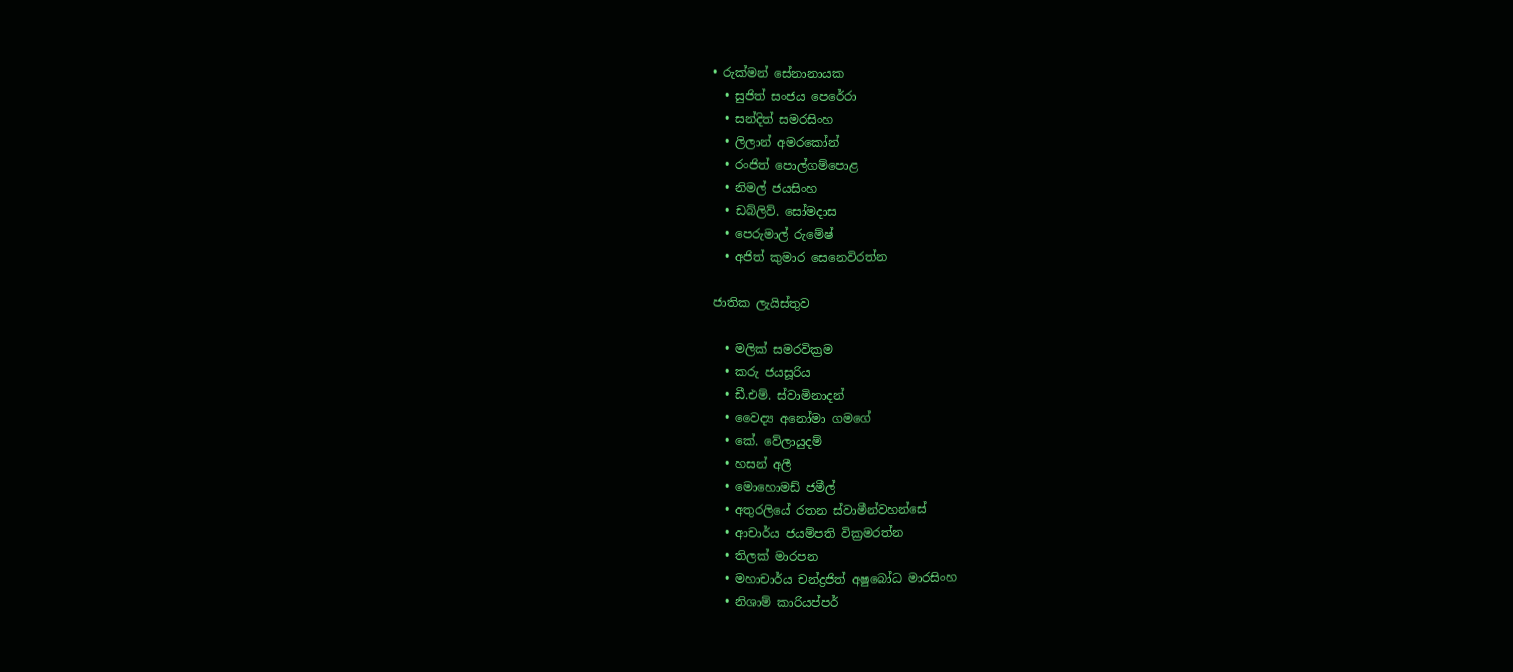• රුක්මන් සේනානායක
  • සුජිත් සංජය පෙරේරා
  • සන්දිත් සමරසිංහ
  • ලිලාන් අමරකෝන්
  • රංජිත් පොල්ගම්පොළ
  • නිමල් ජයසිංහ
  • ඩබ්ලිව්. සෝමදාස
  • පෙරුමාල් රුමේෂ්
  • අජිත් කුමාර සෙනෙවිරත්න

ජාතික ලැයිස්තුව

  • මලික් සමරවික්‍රම
  • කරු ජයසූරිය
  • ඩී.එම්. ස්වාමිනාදන්
  • වෛද්‍ය අනෝමා ගමගේ
  • කේ. වේලායුදම්
  • හසන් අලී
  • මොහොමඩ් ජමීල්
  • අතුරලියේ රතන ස්වාමීන්වහන්සේ
  • ආචාර්ය ජයම්පති වික්‍රමරත්න
  • තිලක් මාරපන
  • මහාචාර්ය චන්ද්‍රජිත් අෂුබෝධ මාරසිංහ
  • නිශාම් කාරියප්පර්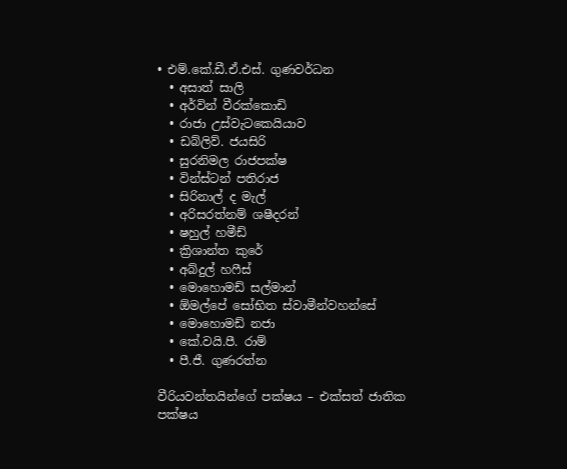• එම්.කේ.ඩී.ඒ.එස්. ගුණවර්ධන
  • අසාත් සාලි
  • අර්වින් වීරක්කොඩි
  • රාජා උස්වැටකෙයියාව
  • ඩබ්ලිව්. ජයසිරි
  • සුරනිමල රාජපක්ෂ
  • වින්ස්ටන් පතිරාජ
  • සිරිනාල් ද මැල්
  • අරිසරත්නම් ශෂීදරන්
  • ෂහුල් හමීඩ්
  • ක්‍රිශාන්ත කුරේ
  • අබ්දුල් හෆීස්
  • මොහොමඩ් සල්මාන්
  • ඕමල්පේ සෝභිත ස්වාමීන්වහන්සේ
  • මොහොමඩ් නජා
  • කේ.වයි.පී. රාම්
  • පී.ජී. ගුණරත්න

වීරියවන්තයින්ගේ පක්ෂය – එක්සත් ජාතික පක්ෂය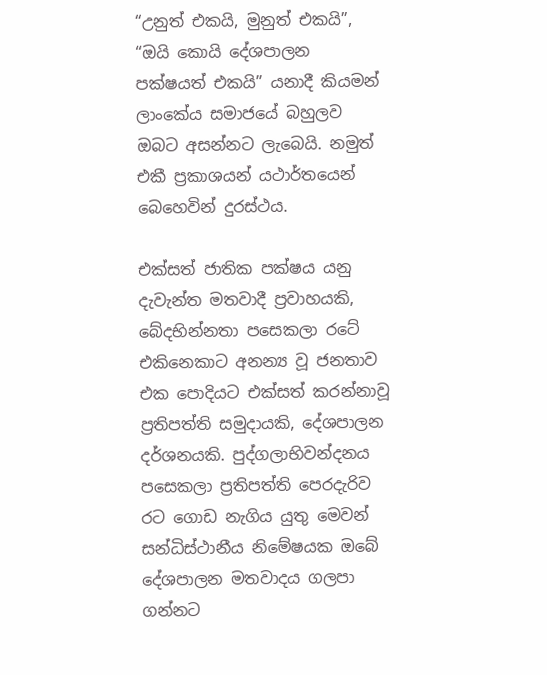“උනුත් එකයි, මුනුත් එකයි”, “ඔයි කොයි දේශපාලන පක්ෂයත් එකයි” යනාදී කියමන් ලාංකේය සමාජයේ බහුලව ඔබට අසන්නට ලැබෙයි. නමුත් එකී ප්‍රකාශයන් යථාර්තයෙන් බෙහෙවින් දුරස්ථය.

එක්සත් ජාතික පක්ෂය යනු දැවැන්ත මතවාදී ප්‍රවාහයකි, බේදභින්නතා පසෙකලා රටේ එකිනෙකාට අනන්‍ය වූ ජනතාව එක පොදියට එක්සත් කරන්නාවූ ප්‍රතිපත්ති සමුදායකි, දේශපාලන දර්ශනයකි. පුද්ගලාභිවන්දනය පසෙකලා ප්‍රතිපත්ති පෙරදැරිව රට ගොඩ නැගිය යුතු මෙවන් සන්ධිස්ථානීය නිමේෂයක ඔබේ දේශපාලන මතවාදය ගලපා ගන්නට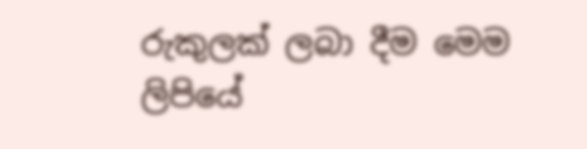රුකුලක් ලබා දීම මෙම ලිපියේ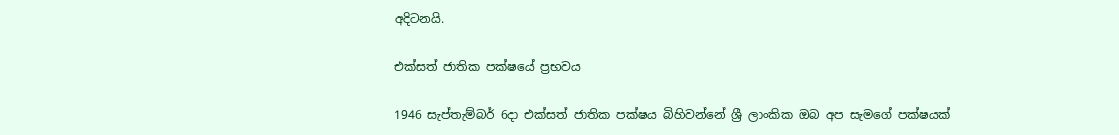අදිටනයි.

එක්සත් ජාතික පක්ෂයේ ප්‍රභවය

1946 සැප්තැම්බර් 6දා එක්සත් ජාතික පක්ෂය බිහිවන්නේ ශ්‍රී ලාංකික ඔබ අප සැමගේ පක්ෂයක්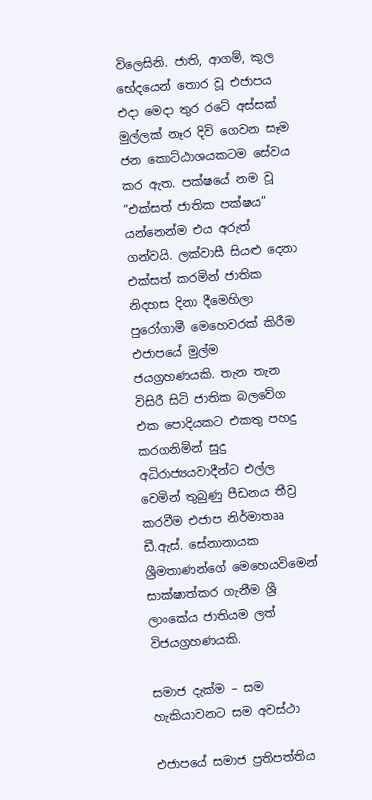විලෙසිනි. ජාති, ආගම්, කුල භේදයෙන් තොර වූ එජාපය එදා මෙදා තුර රටේ අස්සක් මුල්ලක් නෑර දිවි ගෙවන සෑම ජන කොට්ඨාශයකටම සේවය කර ඇත. පක්ෂයේ නම වූ “එක්සත් ජාතික පක්ෂය” යන්නෙන්ම එය අරුත් ගන්වයි. ලක්වාසී සියළු දෙනා එක්සත් කරමින් ජාතික නිදහස දිනා දීමෙහිලා පුරෝගාමී මෙහෙවරක් කිරීම එජාපයේ මුල්ම ජයග්‍රහණයකි. තැන තැන විසිරී සිටි ජාතික බලවේග එක පොදියකට එකතු පහදු කරගනිමින් සුදු අධිරාජ්‍යයවාදීන්ට එල්ල වෙමින් තුබුණු පීඩනය තීව්‍ර කරවීම එජාප නිර්මාතෲ ඩී.ඇස්. සේනානායක ශ්‍රීමතාණන්ගේ මෙහෙයවිමෙන් සාක්ෂාත්කර ගැනීම ශ්‍රී ලාංකේය ජාතියම ලත් විජයග්‍රහණයකි.

සමාජ දැක්ම – සම හැකියාවනට සම අවස්ථා

එජාපයේ සමාජ ප්‍රතිපත්තිය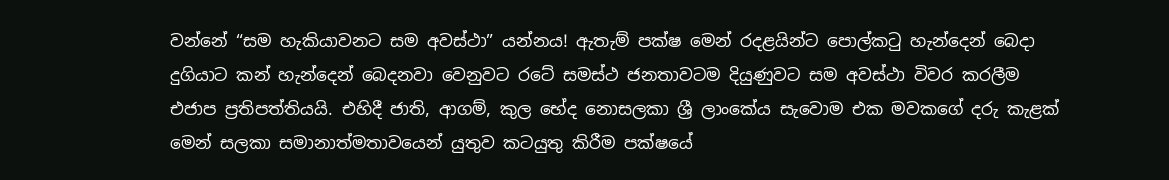වන්නේ “සම හැකියාවනට සම අවස්ථා” යන්නය! ඇතැම් පක්ෂ මෙන් රදළයින්ට පොල්කටු හැන්දෙන් බෙදා දුගියාට කන් හැන්දෙන් බෙදනවා වෙනුවට රටේ සමස්ථ ජනතාවටම දියුණුවට සම අවස්ථා විවර කරලීම එජාප ප්‍රතිපත්තියයි. එහිදී ජාති, ආගම්, කුල භේද නොසලකා ශ්‍රී ලාංකේය සැවොම එක මවකගේ දරු කැළක් මෙන් සලකා සමානාත්මතාවයෙන් යුතුව කටයුතු කිරීම පක්ෂයේ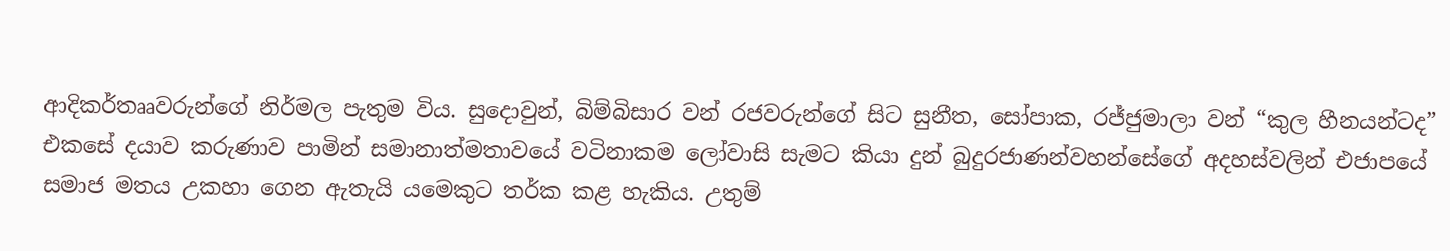ආදිකර්තෲවරුන්ගේ නිර්මල පැතුම විය. සුදොවුන්, බිම්බිසාර වන් රජවරුන්ගේ සිට සුනීත, සෝපාක, රජ්ජුමාලා වන් “කුල හීනයන්ටද” එකසේ දයාව කරුණාව පාමින් සමානාත්මතාවයේ වටිනාකම ලෝවාසි සැමට කියා දුන් බුදුරජාණන්වහන්සේගේ අදහස්වලින් එජාපයේ සමාජ මතය උකහා ගෙන ඇතැයි යමෙකුට තර්ක කළ හැකිය. උතුම්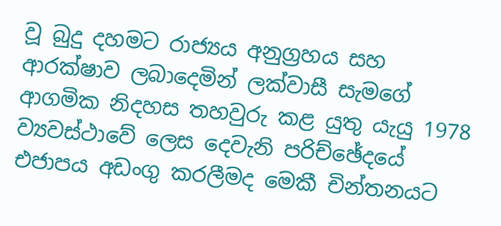වූ බුදු දහමට රාජ්‍යය අනුග්‍රහය සහ ආරක්ෂාව ලබාදෙමින් ලක්වාසී සැමගේ ආගමික නිදහස තහවුරු කළ යුතු යැයු 1978 ව්‍යවස්ථාවේ ලෙස දෙවැනි පරිච්ඡේදයේ එජාපය අඩංගු කරලීමද මෙකී චින්තනයට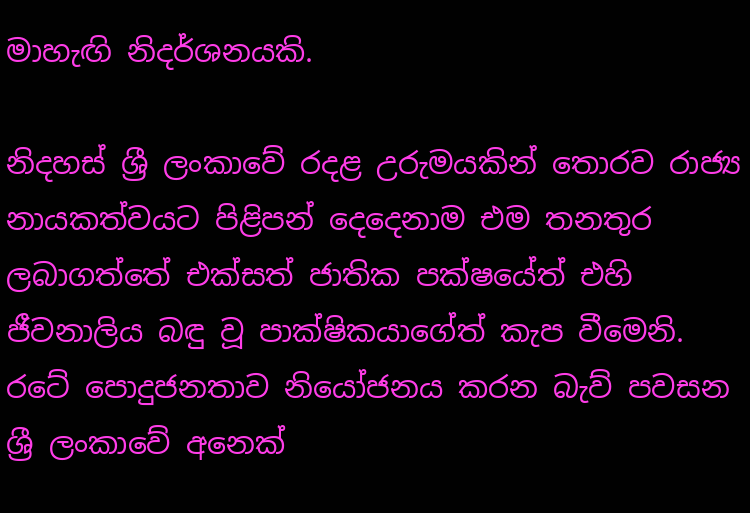මාහැඟි නිදර්ශනයකි.

නිදහස් ශ්‍රී ලංකාවේ රදළ උරුමයකින් තොරව රාජ්‍ය නායකත්වයට පිළිපන් දෙදෙනාම එම තනතුර ලබාගත්තේ එක්සත් ජාතික පක්ෂයේත් එහි ජීවනාලිය බඳු වූ පාක්ෂිකයාගේත් කැප වීමෙනි. රටේ පොදුජනතාව නියෝජනය කරන බැව් පවසන ශ්‍රී ලංකාවේ අනෙක්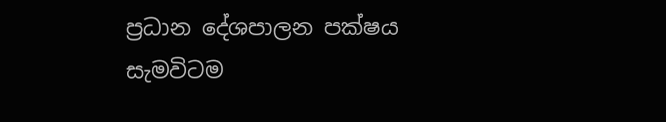ප්‍රධාන දේශපාලන පක්ෂය සැමවිටම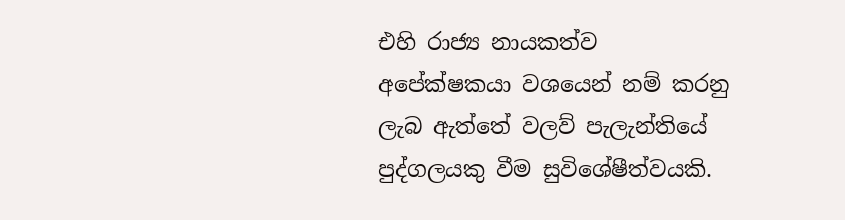එහි රාජ්‍ය නායකත්ව අපේක්ෂකයා වශයෙන් නම් කරනු ලැබ ඇත්තේ වලව් පැලැන්තියේ පුද්ගලයකු වීම සුවිශේෂීත්වයකි.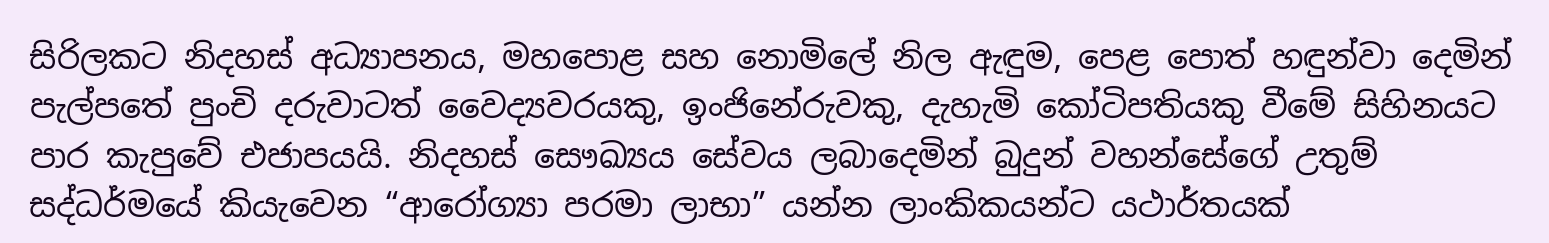සිරිලකට නිදහස් අධ්‍යාපනය, මහපොළ සහ නොමිලේ නිල ඇඳුම, පෙළ පොත් හඳුන්වා දෙමින් පැල්පතේ පුංචි දරුවාටත් වෛද්‍යවරයකු, ඉංජිනේරුවකු, දැහැමි කෝටිපතියකු වීමේ සිහිනයට පාර කැපුවේ එජාපයයි. නිදහස් සෞඛ්‍යය සේවය ලබාදෙමින් බුදුන් වහන්සේගේ උතුම් සද්ධර්මයේ කියැවෙන “ආරෝග්‍යා පරමා ලාභා” යන්න ලාංකිකයන්ට යථාර්තයක්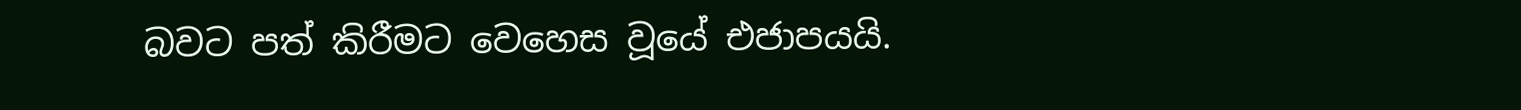බවට පත් කිරීමට වෙහෙස වූයේ එජාපයයි.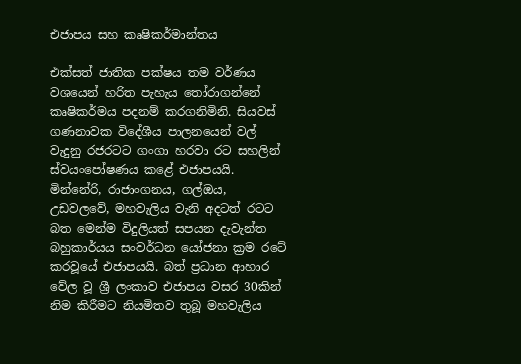එජාපය සහ කෘෂිකර්මාන්තය

එක්සත් ජාතික පක්ෂය තම වර්ණය වශයෙන් හරිත පැහැය තෝරාගන්නේ කෘෂිකර්මය පදනම් කරගනිමිනි. සියවස් ගණනාවක විදේශීය පාලනයෙන් වල් වැදුනු රජරටට ගංගා හරවා රට සහලින් ස්වයංපෝෂණය කළේ එජාපයයි. මින්නේරි, රාජාංගනය, ගල්ඔය, උඩවලවේ, මහවැලිය වැනි අදටත් රටට බත මෙන්ම විදුලියත් සපයන දැවැන්ත බහුකාර්යය සංවර්ධන යෝජනා ක්‍රම රටේ කරවූයේ එජාපයයි. බත් ප්‍රධාන ආහාර වේල වූ ශ්‍රී ලංකාව එජාපය වසර 30කින් නිම කිරීමට නියමිතව තුබූ මහවැලිය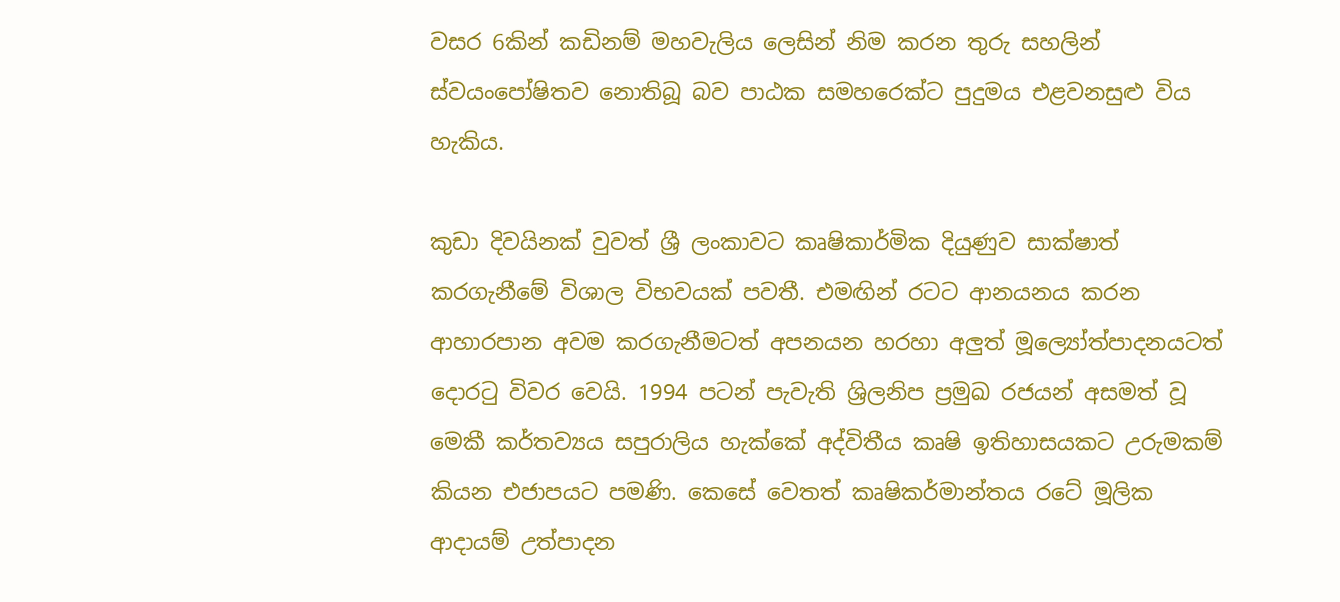වසර 6කින් කඩිනම් මහවැලිය ලෙසින් නිම කරන තුරු සහලින් ස්වයංපෝෂිතව නොතිබූ බව පාඨක සමහරෙක්ට පුදුමය එළවනසුළු විය හැකිය.

කුඩා දිවයිනක් වුවත් ශ්‍රී ලංකාවට කෘෂිකාර්මික දියුණුව සාක්ෂාත් කරගැනීමේ විශාල විභවයක් පවතී. එමඟින් රටට ආනයනය කරන ආහාරපාන අවම කරගැනීමටත් අපනයන හරහා අලුත් මූල්‍යෝත්පාදනයටත් දොරටු විවර වෙයි. 1994 පටන් පැවැති ශ්‍රිලනිප ප්‍රමුඛ රජයන් අසමත් වූ මෙකී කර්තව්‍යය සපුරාලිය හැක්කේ අද්විතීය කෘෂි ඉතිහාසයකට උරුමකම් කියන එජාපයට පමණි. කෙසේ වෙතත් කෘෂිකර්මාන්තය රටේ මූලික ආදායම් උත්පාදන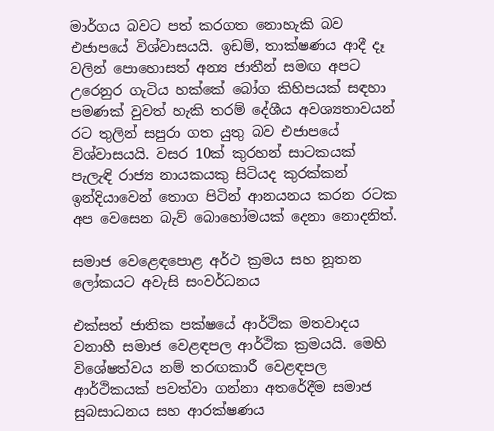මාර්ගය බවට පත් කරගත නොහැකි බව එජාපයේ විශ්වාසයයි. ඉඩම්, තාක්ෂණය ආදී දෑ වලින් පොහොසත් අන්‍ය ජාතීන් සමඟ අපට උරෙනුර ගැටිය හක්කේ බෝග කිහිපයක් සඳහා පමණක් වුවත් හැකි තරම් දේශීය අවශ්‍යතාවයන් රට තුලින් සපුරා ගත යුතු බව එජාපයේ විශ්වාසයයි. වසර 10ක් කුරහන් සාටකයක් පැලැඳි රාජ්‍ය නායකයකු සිටියද කුරක්කන් ඉන්දියාවෙන් තොග පිටින් ආනයනය කරන රටක අප වෙසෙන බැව් බොහෝමයක් දෙනා නොදනිත්.

සමාජ වෙළෙඳපොළ අර්ථ ක්‍රමය සහ නූතන ලෝකයට අවැසි සංවර්ධනය

එක්සත් ජාතික පක්ෂයේ ආර්ථික මතවාදය වනාහී සමාජ වෙළඳපල ආර්ථික ක්‍රමයයි. මෙහි විශේෂත්වය නම් තරඟකාරී වෙළඳපල ආර්ථිකයක් පවත්වා ගන්නා අතරේදීම සමාජ සුබසාධනය සහ ආරක්ෂණය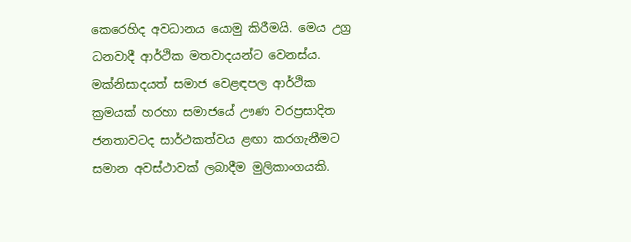කෙරෙහිද අවධානය යොමු කිරීමයි. මෙය උග්‍ර ධනවාදී ආර්ථික මතවාදයන්ට වෙනස්ය. මක්නිසාදයත් සමාජ වෙළඳපල ආර්ථික ක්‍රමයක් හරහා සමාජයේ ඌණ වරප්‍රසාදිත ජනතාවටද සාර්ථකත්වය ළඟා කරගැනීමට සමාන අවස්ථාවක් ලබාදීම මුලිකාංගයකි.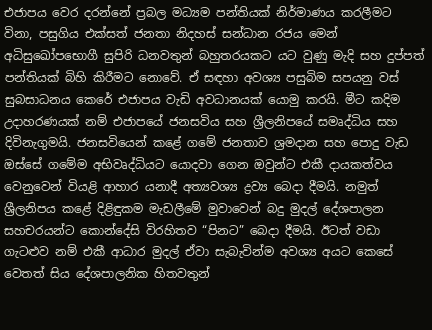එජාපය වෙර දරන්නේ ප්‍රබල මධ්‍යම පන්තියක් නිර්මාණය කරලීමට විනා, පසුගිය එක්සත් ජනතා නිදහස් සන්ධාන රජය මෙන් අධිසුඛෝපභොගී සුපිරි ධනවතුන් බහුතරයකට යට වුණු මැදි සහ දුප්පත් පන්තියක් බිහි කිරීමට නොවේ. ඒ සඳහා අවශ්‍ය පසුබිම සපයනු වස් සුබසාධනය කෙරේ එජාපය වැඩි අවධානයක් යොමු කරයි. මීට කදිම උදාහරණයක් නම් එජාපයේ ජනසවිය සහ ශ්‍රීලනිපයේ සමෘද්ධිය සහ දිවිනැගුමයි. ජනසවියෙන් කළේ ගමේ ජනතාව ශ්‍රමදාන සහ පොදු වැඩ ඔස්සේ ගමේම අභිවෘද්ධියට යොදවා ගෙන ඔවුන්ට එකී දායකත්වය වෙනුවෙන් වියළි ආහාර යනාදී අත්‍යවශ්‍ය ද්‍රව්‍ය බෙදා දීමයි. නමුත් ශ්‍රීලනිපය කළේ දිළිඳුකම මැඩලීමේ මුවාවෙන් බදු මුදල් දේශපාලන සහචරයන්ට කොන්දේසි විරහිතව “පිනට” බෙදා දීමයි. ඊටත් වඩා ගැටළුව නම් එකී ආධාර මුදල් ඒවා සැබැවින්ම අවශ්‍ය අයට කෙසේ වෙතත් සිය දේශපාලනික හිතවතුන්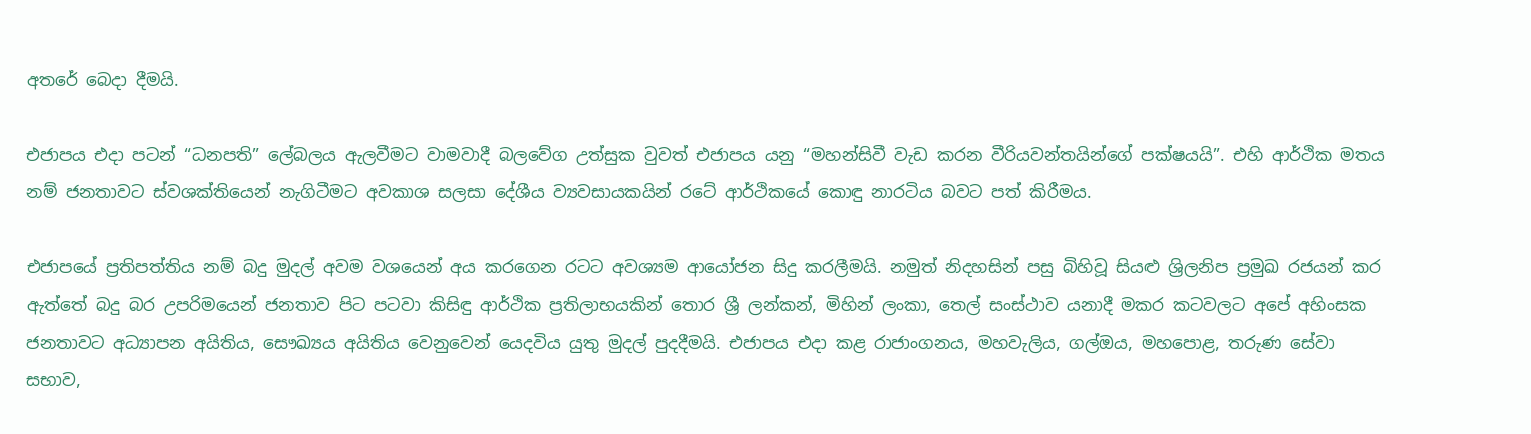අතරේ බෙදා දීමයි.

එජාපය එදා පටන් “ධනපති” ලේබලය ඇලවීමට වාමවාදී බලවේග උත්සුක වුවත් එජාපය යනු “මහන්සිවී වැඩ කරන වීරියවන්තයින්ගේ පක්ෂයයි”. එහි ආර්ථික මතය නම් ජනතාවට ස්වශක්තියෙන් නැගිටීමට අවකාශ සලසා දේශීය ව්‍යවසායකයින් රටේ ආර්ථිකයේ කොඳු නාරටිය බවට පත් කිරීමය.

එජාපයේ ප්‍රතිපත්තිය නම් බදු මුදල් අවම වශයෙන් අය කරගෙන රටට අවශ්‍යම ආයෝජන සිදු කරලීමයි. නමුත් නිදහසින් පසු බිහිවූ සියළු ශ්‍රිලනිප ප්‍රමුඛ රජයන් කර ඇත්තේ බදු බර උපරිමයෙන් ජනතාව පිට පටවා කිසිඳු ආර්ථික ප්‍රතිලාභයකින් තොර ශ්‍රී ලන්කන්, මිහින් ලංකා, තෙල් සංස්ථාව යනාදී මකර කටවලට අපේ අහිංසක ජනතාවට අධ්‍යාපන අයිතිය, සෞඛ්‍යය අයිතිය වෙනුවෙන් යෙදවිය යුතු මුදල් පුදදීමයි. එජාපය එදා කළ රාජාංගනය, මහවැලිය, ගල්ඔය, මහපොළ, තරුණ සේවා සභාව,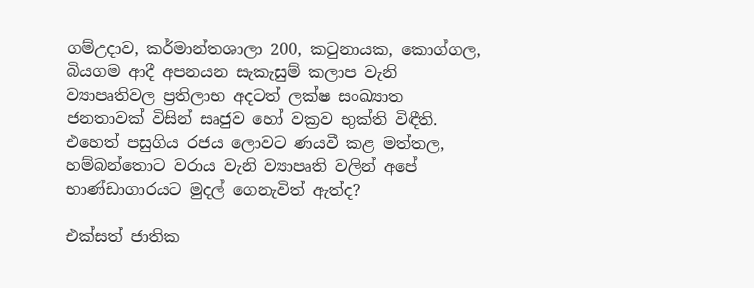ගම්උදාව, කර්මාන්තශාලා 200, කටුනායක, කොග්ගල, බියගම ආදී අපනයන සැකැසුම් කලාප වැනි ව්‍යාපෘතිවල ප්‍රතිලාභ අදටත් ලක්ෂ සංඛ්‍යාත ජනතාවක් විසින් සෘජුව හෝ වක්‍රව භුක්ති විඳීති. එහෙත් පසුගිය රජය ලොවට ණයවී කළ මත්තල, හම්බන්තොට වරාය වැනි ව්‍යාපෘති වලින් අපේ භාණ්ඩාගාරයට මුදල් ගෙනැවිත් ඇත්ද?

එක්සත් ජාතික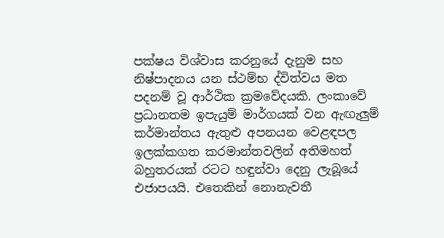පක්ෂය විශ්වාස කරනුයේ දැනුම සහ නිෂ්පාදනය යන ස්ථම්භ ද්විත්වය මත පදනම් වූ ආර්ථික ක්‍රමවේදයකි. ලංකාවේ ප්‍රධානතම ඉපැයුම් මාර්ගයක් වන ඇඟැලුම් කර්මාන්තය ඇතුළු අපනයන වෙළඳපල ඉලක්කගත කරමාන්තවලින් අතිමහත් බහුතරයක් රටට හඳුන්වා දෙනු ලැබූයේ එජාපයයි. එතෙකින් නොනැවතී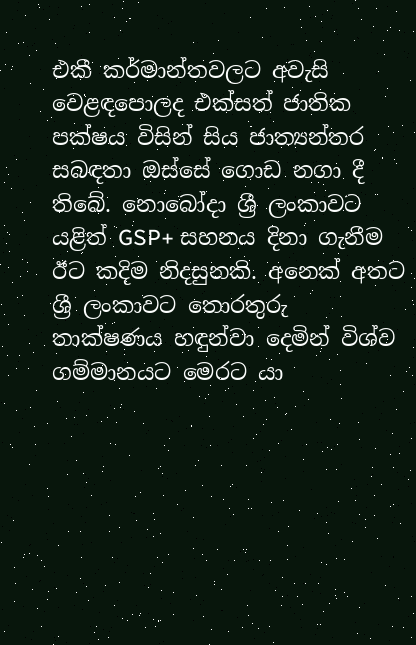එකී කර්මාන්තවලට අවැසි වෙළඳපොලද එක්සත් ජාතික පක්ෂය විසින් සිය ජාත්‍යන්තර සබඳතා ඔස්සේ ගොඩ නගා දී තිබේ. නොබෝදා ශ්‍රී ලංකාවට යළිත් GSP+ සහනය දිනා ගැනීම ඊට කදිම නිදසුනකි. අනෙක් අතට ශ්‍රී ලංකාවට තොරතුරු තාක්ෂණය හඳුන්වා දෙමින් විශ්ව ගම්මානයට මෙරට යා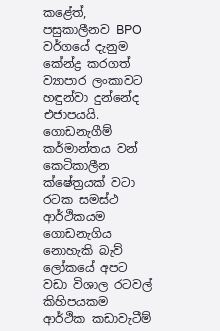කළේත්, පසුකාලීනව BPO වර්ගයේ දැනුම කේන්ද්‍ර කරගත් ව්‍යාපාර ලංකාවට හඳුන්වා දුන්නේද එජාපයයි. ගොඩනැගීම් කර්මාන්තය වන් කෙටිකාලීන ක්ෂේත්‍රයක් වටා රටක සමස්ථ ආර්ථිකයම ගොඩනැගිය නොහැකි බැව් ලෝකයේ අපට වඩා විශාල රටවල් කිහිපයකම ආර්ථික කඩාවැටීම්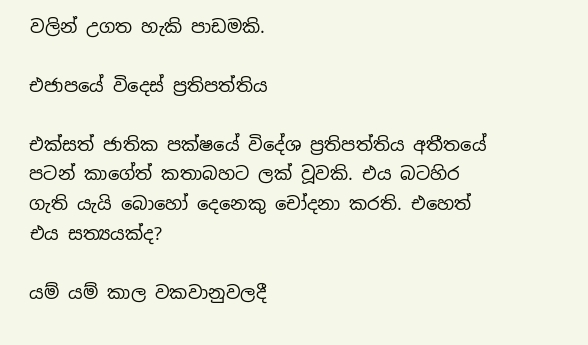වලින් උගත හැකි පාඩමකි.

එජාපයේ විදෙස් ප්‍රතිපත්තිය

එක්සත් ජාතික පක්ෂයේ විදේශ ප්‍රතිපත්තිය අතීතයේ පටන් කාගේත් කතාබහට ලක් වූවකි. එය බටහිර ගැති යැයි බොහෝ දෙනෙකු චෝදනා කරති. එහෙත් එය සත්‍යයක්ද?

යම් යම් කාල වකවානුවලදී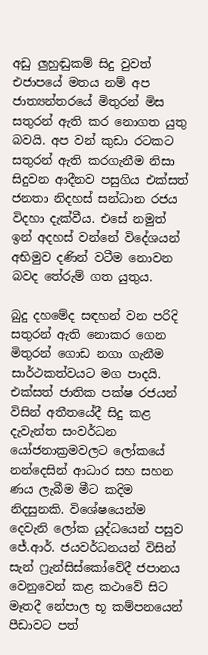අඩු ලුහුඬුකම් සිදු වුවත් එජාපයේ මතය නම් අප ජාත්‍යන්තරයේ මිතුරන් මිස සතුරන් ඇති කර නොගත යුතු බවයි. අප වන් කුඩා රටකට සතුරන් ඇති කරගැනීම නිසා සිදුවන ආදීනව පසුගිය එක්සත් ජනතා නිදහස් සන්ධාන රජය විදහා දැක්වීය. එසේ නමුත් ඉන් අදහස් වන්නේ විදේශයන් අභිමුව දණින් වටීම නොවන බවද තේරුම් ගත යුතුය.

බුදු දහමේද සඳහන් වන පරිදි සතුරන් ඇති නොකර ගෙන මිතුරන් ගොඩ නගා ගැනීම සාර්ථකත්වයට මග පාදයි. එක්සත් ජාතික පක්ෂ රජයන් විසින් අතීතයේදී සිදු කළ දැවැන්ත සංවර්ධන යෝජනාක්‍රමවලට ලෝකයේ නන්දෙසින් ආධාර සහ සහන ණය ලැබීම මීට කදිම නිදසුනකි. විශේෂයෙන්ම දෙවැනි ලෝක යුද්ධයෙන් පසුව ජේ.ආර්. ජයවර්ධනයන් විසින් සැන් ෆ්‍රැන්සිස්කෝවේදී ජපානය වෙනුවෙන් කළ කථාවේ සිට මෑතදී නේපාල භූ කම්පනයෙන් පීඩාවට පත්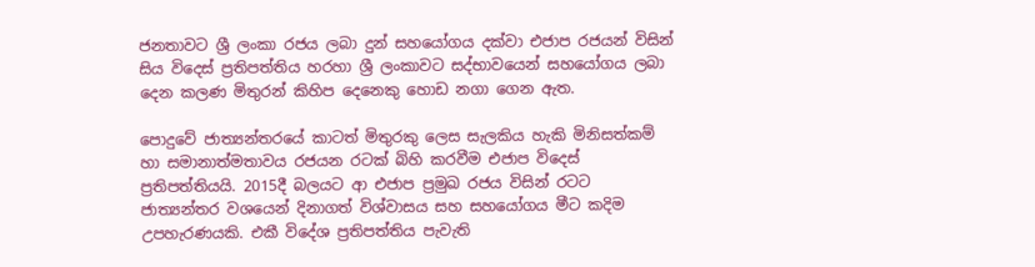ජනතාවට ශ්‍රී ලංකා රජය ලබා දුන් සහයෝගය දක්වා එජාප රජයන් විසින් සිය විදෙස් ප්‍රතිපත්තිය හරහා ශ්‍රී ලංකාවට සද්භාවයෙන් සහයෝගය ලබා දෙන කලණ මිතුරන් කිහිප දෙනෙකු හොඩ නගා ගෙන ඇත.

පොදුවේ ජාත්‍යන්තරයේ කාටත් මිතුරකු ලෙස සැලකිය හැකි මිනිසත්කම් හා සමානාත්මතාවය රජයන රටක් බිහි කරවීම එජාප විදෙස් ප්‍රතිපත්තියයි. 2015දී බලයට ආ එජාප ප්‍රමුඛ රජය විසින් රටට ජාත්‍යන්තර වශයෙන් දිනාගත් විශ්වාසය සහ සහයෝගය මීට කදිම උපහැරණයකි. එකී විදේශ ප්‍රතිපත්තිය පැවැති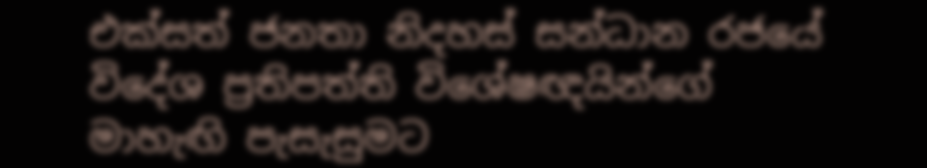එක්සත් ජනතා නිදහස් සන්ධාන රජයේ විදේශ ප්‍රතිපත්ති විශේෂඥයින්ගේ මාහැඟි පැසැසුමට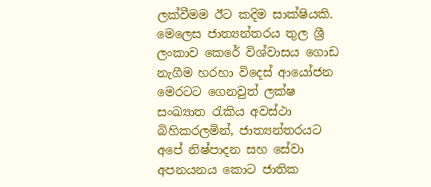ලක්වීමම ඊට කදිම සාක්ෂියකි. මෙලෙස ජාත්‍යන්තරය තුල ශ්‍රී ලංකාව කෙරේ විශ්වාසය ගොඩ නැගීම හරහා විදෙස් ආයෝජන මෙරටට ගෙනවුත් ලක්ෂ සංඛ්‍යාත රැකිය අවස්ථා බිහිකරලමින්, ජාත්‍යන්තරයට අපේ නිෂ්පාදන සහ සේවා අපනයනය කොට ජාතික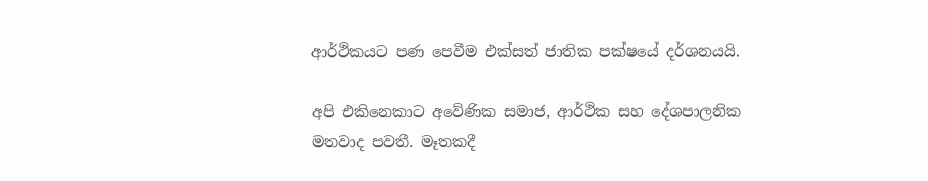ආර්ථිකයට පණ පෙවීම එක්සත් ජාතික පක්ෂයේ දර්ශනයයි.

අපි එකිනෙකාට අවේණික සමාජ, ආර්ථික සහ දේශපාලනික මතවාද පවතී. මෑතකදී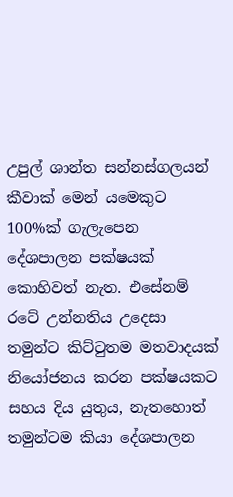උපුල් ශාන්ත සන්නස්ගලයන් කීවාක් මෙන් යමෙකුට 100%ක් ගැලැපෙන දේශපාලන පක්ෂයක් කොහිවත් නැත. එසේනම් රටේ උන්නතිය උදෙසා තමුන්ට කිට්ටුතම මතවාදයක් නියෝජනය කරන පක්ෂයකට සහය දිය යුතුය, නැතහොත් තමුන්ටම කියා දේශපාලන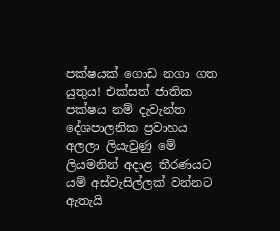පක්ෂයක් ගොඩ නගා ගත යුතුය! එක්සත් ජාතික පක්ෂය නම් දැවැන්ත දේශපාලනික ප්‍රවාහය අලලා ලියැවුණු මේ ලියමනින් අදාළ තීරණයට යම් අස්වැසිල්ලක් වන්නට ඇතැයි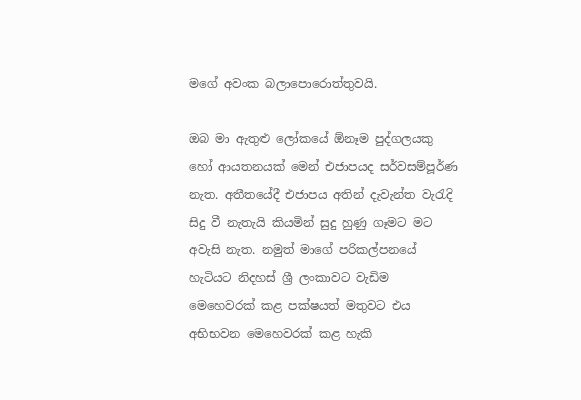මගේ අවංක බලාපොරොත්තුවයි.

ඔබ මා ඇතුළු ලෝකයේ ඕනෑම පුද්ගලයකු හෝ ආයතනයක් මෙන් එජාපයද සර්වසම්පූර්ණ නැත. අතීතයේදී එජාපය අතින් දැවැන්ත වැරැදි සිදු වී නැතැයි කියමින් සුදු හුණු ගෑමට මට අවැසි නැත. නමුත් මාගේ පරිකල්පනයේ හැටියට නිදහස් ශ්‍රී ලංකාවට වැඩිම මෙහෙවරක් කළ පක්ෂයත් මතුවට එය අභිභවන මෙහෙවරක් කළ හැකි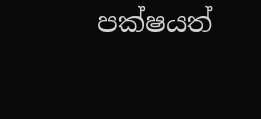පක්ෂයත්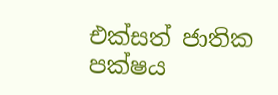එක්සත් ජාතික පක්ෂය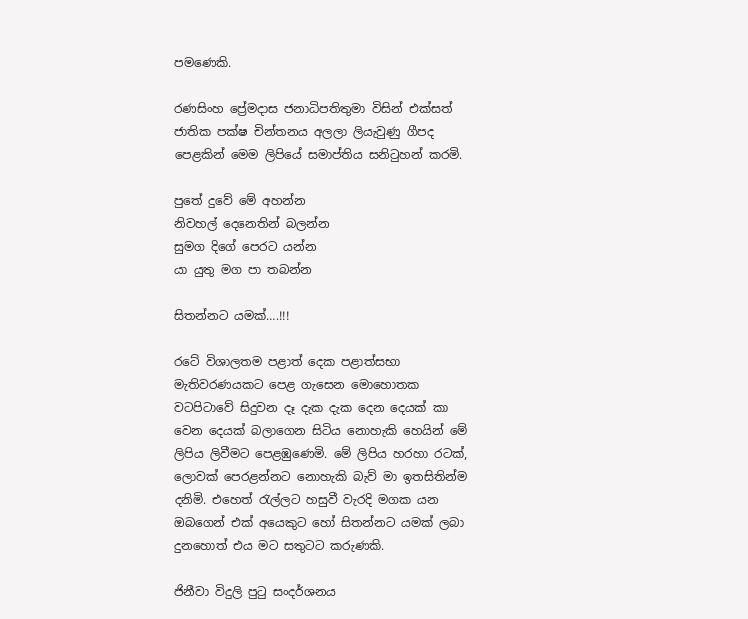පමණෙකි.

රණසිංහ ප්‍රේමදාස ජනාධිපතිතුමා විසින් එක්සත් ජාතික පක්ෂ චින්තනය අලලා ලියැවුණු ගීපද පෙළකින් මෙම ලිපියේ සමාප්තිය සනිටුහන් කරමි.

පුතේ දුවේ මේ අහන්න
නිවහල් දෙනෙතින් බලන්න
සුමග දිගේ පෙරට යන්න
යා යුතු මග පා තබන්න

සිතන්නට යමක්….!!!

රටේ විශාලතම පළාත් දෙක පළාත්සභා මැතිවරණයකට පෙළ ගැසෙන මොහොතක වටපිටාවේ සිදුවන දෑ දැක දැක දෙන දෙයක් කා වෙන දෙයක් බලාගෙන සිටිය නොහැකි හෙයින් මේ ලිපිය ලිවීමට පෙළඹුණෙමි. මේ ලිපිය හරහා රටක්, ලොවක් පෙරළන්නට නොහැකි බැව් මා ඉතසිතින්ම දනිමි. එහෙත් රැල්ලට හසුවී වැරදි මගක යන ඔබගෙන් එක් අයෙකුට හෝ සිතන්නට යමක් ලබා දුනහොත් එය මට සතුටට කරුණකි.

ජිනීවා විදුලි පුටු සංදර්ශනය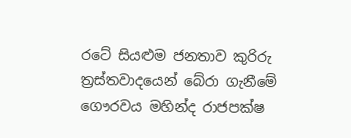රටේ සියළුම ජනතාව කුරිරු ත්‍රස්තවාදයෙන් බේරා ගැනීමේ ගෞරවය මහින්ද රාජපක්ෂ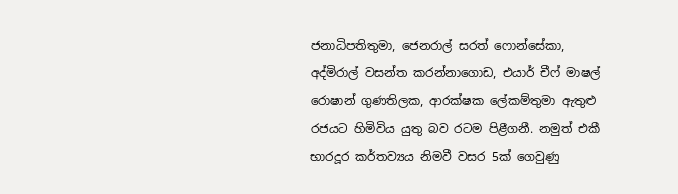ජනාධිපතිතුමා, ජෙනරාල් සරත් ෆොන්සේකා, අද්මිරාල් වසන්ත කරන්නාගොඩ, එයාර් චීෆ් මාෂල් රොෂාන් ගුණතිලක, ආරක්ෂක ලේකම්තුමා ඇතුළු රජයට හිමිවිය යුතු බව රටම පිළීගනී. නමුත් එකී භාරදූර කර්තව්‍යය නිමවී වසර 5ක් ගෙවුණු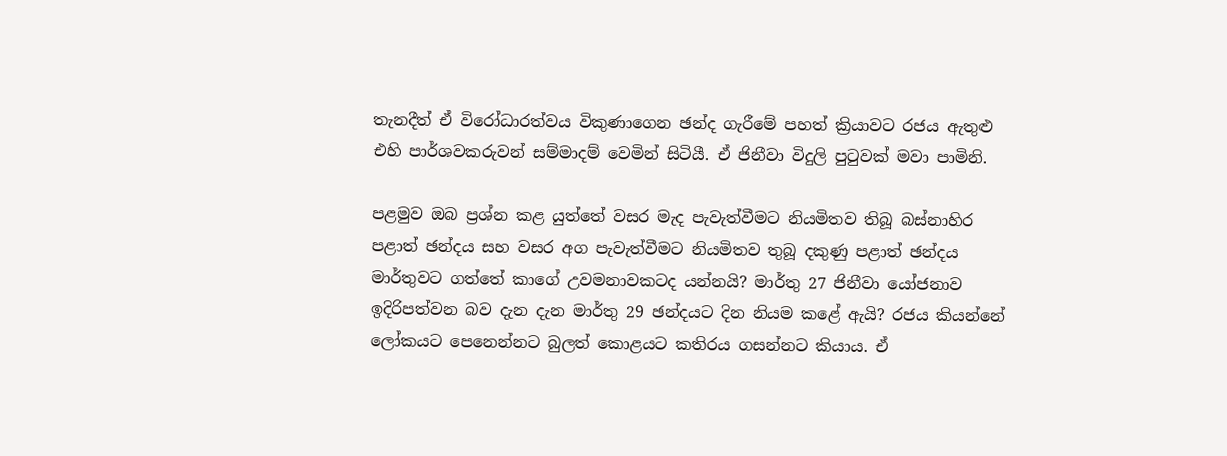තැනදීත් ඒ විරෝධාරත්වය විකුණාගෙන ඡන්ද ගැරීමේ පහත් ක්‍රියාවට රජය ඇතුළු එහි පාර්ශවකරුවන් සම්මාදම් වෙමින් සිටියී. ඒ ජිනීවා විදුලි පුටුවක් මවා පාමිනි.

පළමුව ඔබ ප්‍රශ්න කළ යුත්තේ වසර මැද පැවැත්වීමට නියමිතව තිබූ බස්නාහිර පළාත් ඡන්දය සහ වසර අග පැවැත්වීමට නියමිතව තුබූ දකුණු පළාත් ඡන්දය මාර්තුවට ගත්තේ කාගේ උවමනාවකටද යන්නයි? මාර්තු 27 ජිනීවා යෝජනාව ඉදිරිපත්වන බව දැන දැන මාර්තු 29 ඡන්දයට දින නියම කළේ ඇයි? රජය කියන්නේ ලෝකයට පෙනෙන්නට බුලත් කොළයට කතිරය ගසන්නට කියාය. ඒ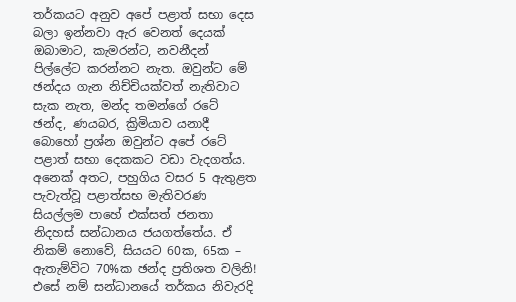තර්කයට අනුව අපේ පළාත් සභා දෙස බලා ඉන්නවා ඇර වෙනත් දෙයක් ඔබාමාට, කැමරන්ට, නවනීදන් පිල්ලේට කරන්නට නැත. ඔවුන්ට මේ ඡන්දය ගැන නිච්චියක්වත් නැතිවාට සැක නැත, මන්ද තමන්ගේ රටේ ඡන්ද, ණයබර, ක්‍රිමියාව යනාදී බොහෝ ප්‍රශ්න ඔවුන්ට අපේ රටේ පළාත් සභා දෙකකට වඩා වැදගත්ය. අනෙක් අතට, පහුගිය වසර 5 ඇතුළත පැවැත්වූ පළාත්සභ මැතිවරණ සියල්ලම පාහේ එක්සත් ජනතා නිදහස් සන්ධානය ජයගත්තේය. ඒ නිකම් නොවේ, සියයට 60ක, 65ක – ඇතැම්විට 70%ක ඡන්ද ප්‍රතිශත වලිනි! එසේ නම් සන්ධානයේ තර්කය නිවැරදි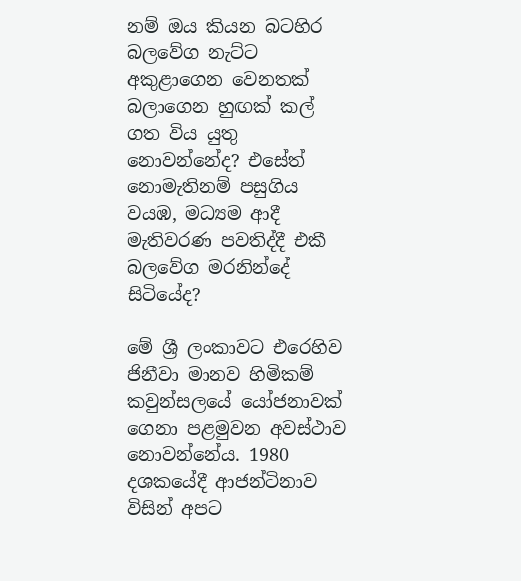නම් ඔය කියන බටහිර බලවේග නැට්ට අකුළාගෙන වෙනතක් බලාගෙන හුඟක් කල් ගත විය යුතු නොවන්නේද? එසේත් නොමැතිනම් පසුගිය වයඹ, මධ්‍යම ආදී මැතිවරණ පවතිද්දී එකී බලවේග මරනින්දේ සිටියේද?

මේ ශ්‍රී ලංකාවට එරෙහිව ජිනීවා මානව හිමිකම් කවුන්සලයේ යෝජනාවක් ගෙනා පළමුවන අවස්ථාව නොවන්නේය. 1980 දශකයේදී ආජන්ටිනාව විසින් අපට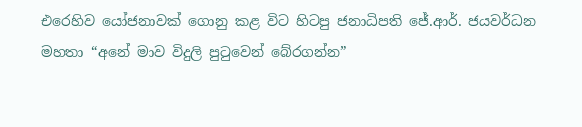එරෙහිව යෝජනාවක් ගොනු කළ විට හිටපු ජනාධිපති ජේ.ආර්. ජයවර්ධන මහතා “අනේ මාව විදුලි පුටුවෙන් බේරගන්න”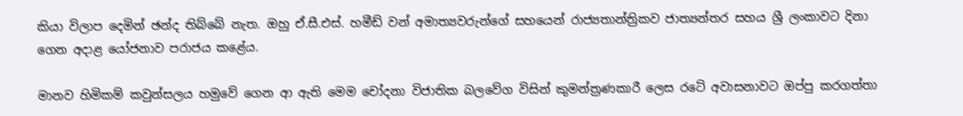කියා විලාප දෙමින් ඡන්ද තිබ්බේ නැත. ඔහු ඒ.සී.එස්. හමීඩ් වන් අමාත්‍යවරුන්ගේ සහයෙන් රාජ්‍යතාන්ත්‍රිකව ජාත්‍යන්තර සහය ශ්‍රී ලංකාවට දිනා ගෙන අදාළ යෝජනාව පරාජය කළේය.

මානව හිමිකම් කවුන්සලය හමුවේ ගෙන ආ ඇති මෙම චෝදනා විජාතික බලවේග විසින් කුමන්ත්‍රණකාරී ලෙස රටේ අවාසනාවට ඔප්පු කරගත්තා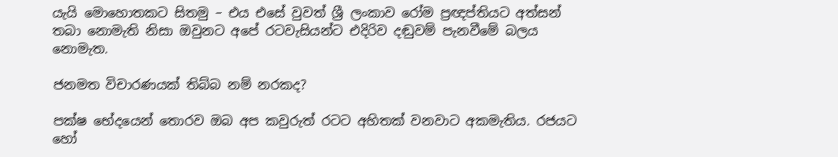යැයි මොහොතකට සිතමු – එය එසේ වුවත් ශ්‍රී ලංකාව රෝම ප්‍රඥප්තියට අත්සන් තබා නොමැති නිසා ඔවුනට අපේ රටවැසියන්ට එදිරිව දඬුවම් පැනවීමේ බලය නොමැත.

ජනමත විචාරණයක් තිබ්බ නම් නරකද?

පක්ෂ භේදයෙන් තොරව ඔබ අප කවුරුත් රටට අහිතක් වනවාට අකමැතිය. රජයට හෝ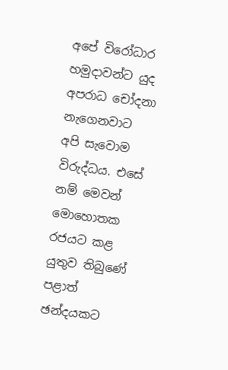අපේ විරෝධාර හමුදාවන්ට යුද අපරාධ චෝදනා නැගෙනවාට අපි සැවොම විරුද්ධය. එසේ නම් මෙවන් මොහොතක රජයට කළ යුතුව තිබුණේ පළාත් ඡන්දයකට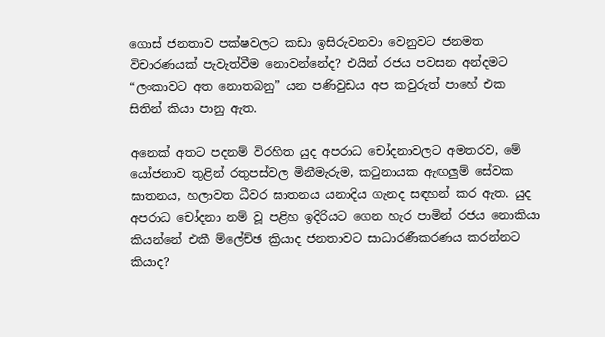ගොස් ජනතාව පක්ෂවලට කඩා ඉසිරුවනවා වෙනුවට ජනමත විචාරණයක් පැවැත්වීම නොවන්නේද? එයින් රජය පවසන අන්දමට “ලංකාවට අත නොතබනු” යන පණිවුඩය අප කවුරුත් පාහේ එක සිතින් කියා පානු ඇත.

අනෙක් අතට පදනම් විරහිත යුද අපරාධ චෝදනාවලට අමතරව, මේ යෝජනාව තුළින් රතුපස්වල මිනීමැරුම, කටුනායක ඇඟලුම් සේවක ඝාතනය, හලාවත ධීවර ඝාතනය යනාදිය ගැනද සඳහන් කර ඇත. යුද අපරාධ චෝදනා නම් වූ පළිහ ඉදිරියට ගෙන හැර පාමින් රජය නොකියා කියන්නේ එකී ම්ලේච්ඡ ක්‍රියාද ජනතාවට සාධාරණීකරණය කරන්නට කියාද?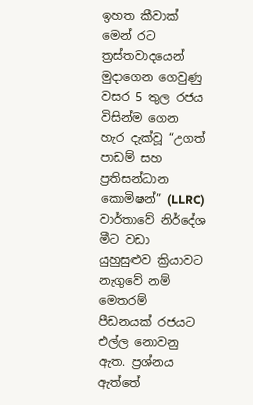ඉහත කීවාක් මෙන් රට ත්‍රස්තවාදයෙන් මුදාගෙන ගෙවුණු වසර 5 තුල රජය විසින්ම ගෙන හැර දැක්වූ “උගත් පාඩම් සහ ප්‍රතිසන්ධාන කොමිෂන්” (LLRC) වාර්තාවේ නිර්දේශ මීට වඩා යුහුසුළුව ක්‍රියාවට නැගුවේ නම් මෙතරම් පීඩනයක් රජයට එල්ල නොවනු ඇත. ප්‍රශ්නය ඇත්තේ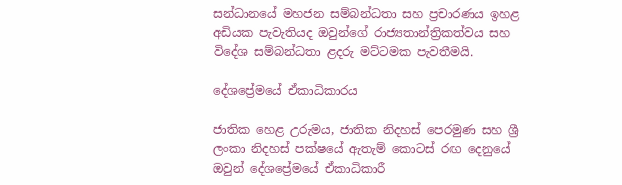සන්ධානයේ මහජන සම්බන්ධතා සහ ප්‍රචාරණය ඉහළ අඩියක පැවැතියද ඔවුන්ගේ රාජ්‍යතාන්ත්‍රිකත්වය සහ විදේශ සම්බන්ධතා ළදරු මට්ටමක පැවතීමයි.

දේශප්‍රේමයේ ඒකාධිකාරය

ජාතික හෙළ උරුමය, ජාතික නිදහස් පෙරමුණ සහ ශ්‍රී ලංකා නිදහස් පක්ෂයේ ඇතැම් කොටස් රඟ දෙනුයේ ඔවුන් දේශප්‍රේමයේ ඒකාධිකාරී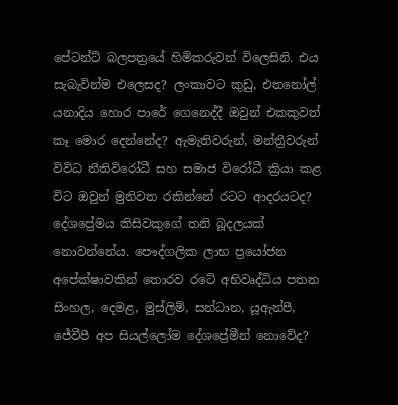පේටන්ට් බලපත්‍රයේ හිමිකරුවන් විලෙසිනි. එය සැබැවින්ම එලෙසද? ලංකාවට කුඩු, එතනෝල් යනාදිය හොර පාරේ ගෙනෙද්දී ඔවුන් එකකුවත් කෑ මොර දෙන්නේද? ඇමැතිවරුන්, මන්ත්‍රීවරුන් විවිධ නීතිවිරෝධී සහ සමාජ විරෝධී ක්‍රියා කළ විට ඔවුන් මුනිවත රකින්නේ රටට ආදරයටද? දේශප්‍රේමය කිසිවකුගේ තනි බූදලයක් නොවන්නේය. පෞද්ගලික ලාභ ප්‍රයෝජන අපේක්ෂාවකින් තොරව රටේ අභිවෘද්ධිය පතන සිංහල, දෙමළ, මුස්ලිම්, සන්ධාන, යූඇන්පී, ජේවීපී අප සියල්ලෝම දේශප්‍රේමීන් නොවේද?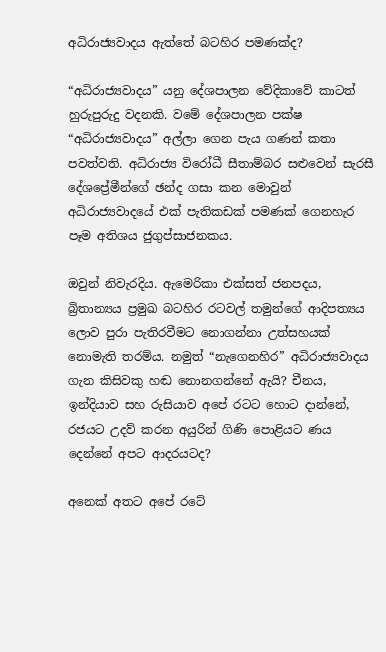අධිරාජ්‍යවාදය ඇත්තේ බටහිර පමණක්ද?

“අධිරාජ්‍යවාදය” යනු දේශපාලන වේදිකාවේ කාටත් හුරුපුරුදු වදනකි. වමේ දේශපාලන පක්ෂ “අධිරාජ්‍යවාදය” අල්ලා ගෙන පැය ගණන් කතා පවත්වති. අධිරාජ්‍ය විරෝධී සීතාම්බර සළුවෙන් සැරසී දේශප්‍රේමීන්ගේ ඡන්ද ගසා කන මොවුන් අධිරාජ්‍යවාදයේ එක් පැතිකඩක් පමණක් ගෙනහැර පෑම අතිශය ජුගුප්සාජනකය.

ඔවුන් නිවැරදිය. ඇමෙරිකා එක්සත් ජනපදය, බ්‍රිතාන්‍යය ප්‍රමුඛ බටහිර රටවල් තමුන්ගේ ආදිපත්‍යය ලොව පුරා පැතිරවීමට නොගන්නා උත්සහයක් නොමැති තරම්ය. නමුත් “නැගෙනහිර” අධිරාජ්‍යවාදය ගැන කිසිවකු හඬ නොනගන්නේ ඇයි? චීනය, ඉන්දියාව සහ රුසියාව අපේ රටට හොට දාන්නේ, රජයට උදව් කරන අයුරින් ගිණි පොළියට ණය දෙන්නේ අපට ආදරයටද?

අනෙක් අතට අපේ රටේ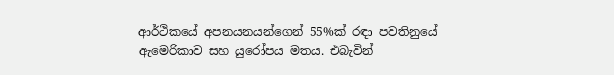ආර්ථිකයේ අපනයනයන්ගෙන් 55%ක් රඳා පවතිනුයේ ඇමෙරිකාව සහ යුරෝපය මතය. එබැවින්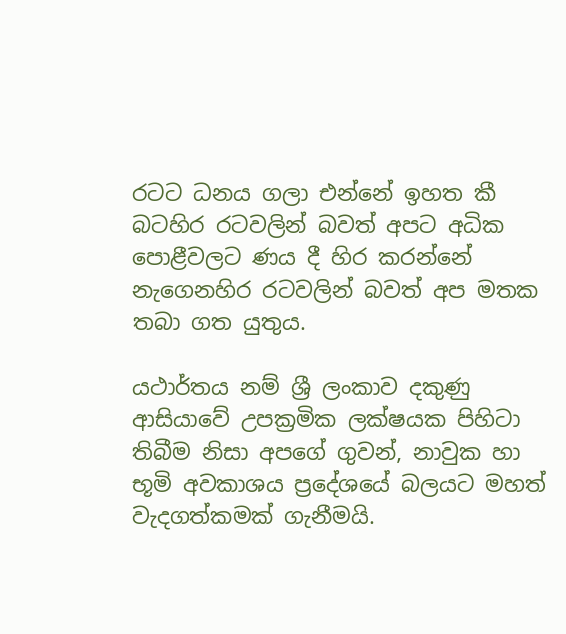රටට ධනය ගලා එන්නේ ඉහත කී බටහිර රටවලින් බවත් අපට අධික පොළීවලට ණය දී හිර කරන්නේ නැගෙනහිර රටවලින් බවත් අප මතක තබා ගත යුතුය.

යථාර්තය නම් ශ්‍රී ලංකාව දකුණු ආසියාවේ උපක්‍රමික ලක්ෂයක පිහිටා තිබීම නිසා අපගේ ගුවන්, නාවුක හා භූමි අවකාශය ප්‍රදේශයේ බලයට මහත් වැදගත්කමක් ගැනීමයි.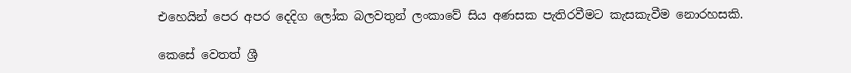එහෙයින් පෙර අපර දෙදිග ලෝක බලවතුන් ලංකාවේ සිය අණසක පැතිරවීමට කැසකැවීම නොරහසකි.

කෙසේ වෙතත් ශ්‍රී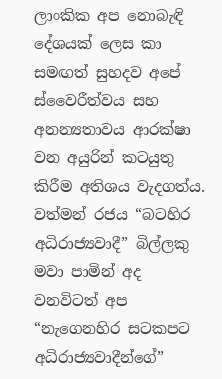ලාංකික අප නොබැඳි දේශයක් ලෙස කා සමඟත් සුහදව අපේ ස්වෛරීත්වය සහ අනන්‍යතාවය ආරක්ෂා වන අයුරින් කටයුතු කිරීම අතිශය වැදගත්ය. වත්මන් රජය “බටහිර අධිරාජ්‍යවාදී” බිල්ලකු මවා පාමින් අද වනවිටත් අප “නැගෙනහිර සටකපට අධිරාජ්‍යවාදීන්ගේ”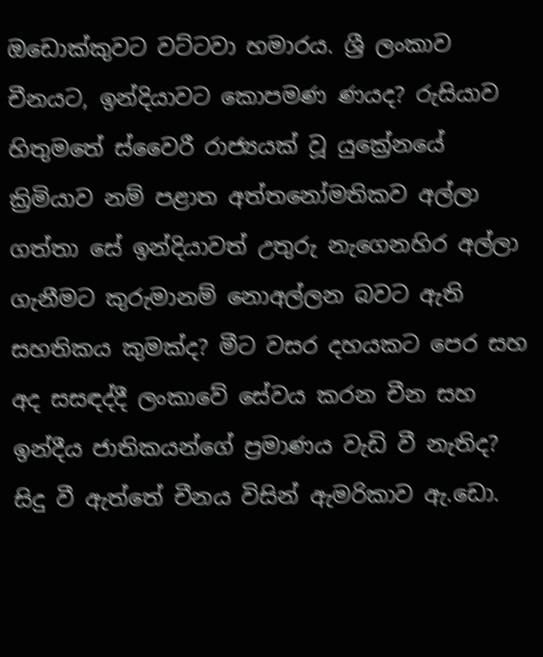ඔඩොක්කුවට වට්ටවා හමාරය. ශ්‍රී ලංකාව චීනයට, ඉන්දියාවට කොපමණ ණයද? රුසියාව හිතුමතේ ස්වෛරී රාජ්‍යයක් වූ යුක්‍රේනයේ ක්‍රිමියාව නම් පළාත අත්තනෝමතිකව අල්ලා ගත්තා සේ ඉන්දියාවත් උතුරු නැගෙනහිර අල්ලා ගැනීමට කුරුමානම් නොඅල්ලන බවට ඇති සහතිකය කුමක්ද? මීට වසර දහයකට පෙර සහ අද සසඳද්දී ලංකාවේ සේවය කරන චීන සහ ඉන්දීය ජාතිකයන්ගේ ප්‍රමාණය වැඩි වී නැතිද? සිදු වී ඇත්තේ චීනය විසින් ඇමරිකාව ඇ.ඩො.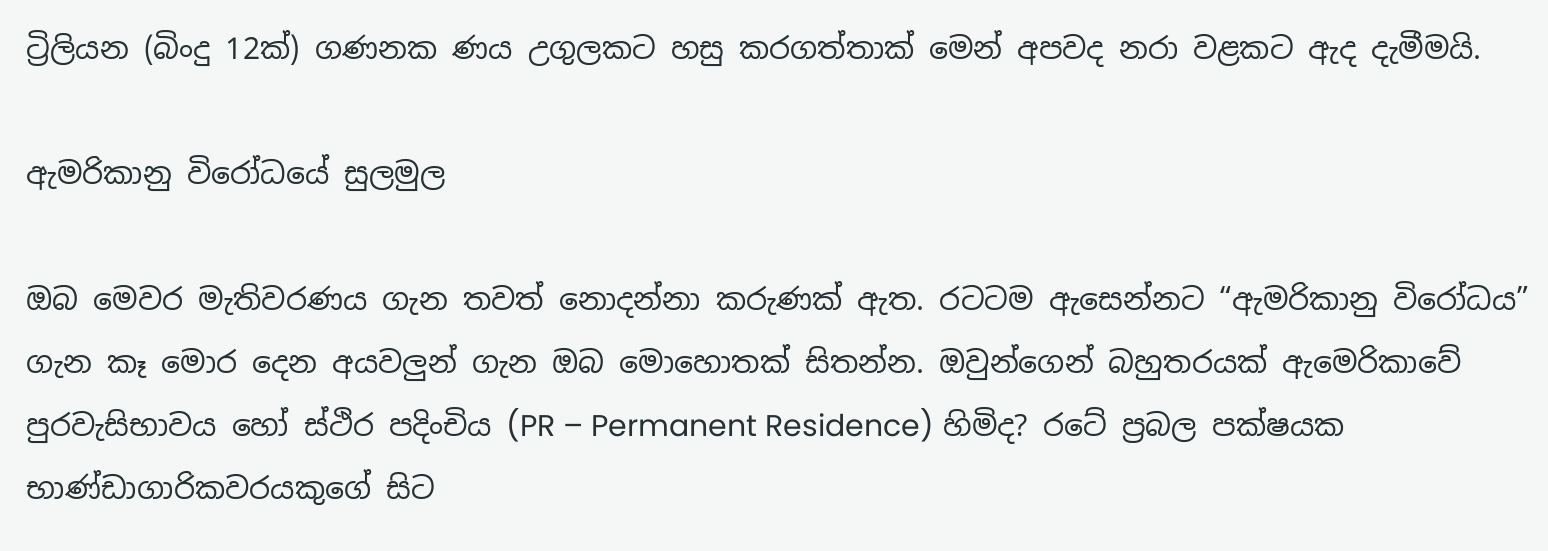ට්‍රිලියන (බිංදු 12ක්) ගණනක ණය උගුලකට හසු කරගත්තාක් මෙන් අපවද නරා වළකට ඇද දැමීමයි.

ඇමරිකානු විරෝධයේ සුලමුල

ඔබ මෙවර මැතිවරණය ගැන තවත් නොදන්නා කරුණක් ඇත. රටටම ඇසෙන්නට “ඇමරිකානු විරෝධය” ගැන කෑ මොර දෙන අයවලුන් ගැන ඔබ මොහොතක් සිතන්න. ඔවුන්ගෙන් බහුතරයක් ඇමෙරිකාවේ පුරවැසිභාවය හෝ ස්ථිර පදිංචිය (PR – Permanent Residence) හිමිද? රටේ ප්‍රබල පක්ෂයක භාණ්ඩාගාරිකවරයකුගේ සිට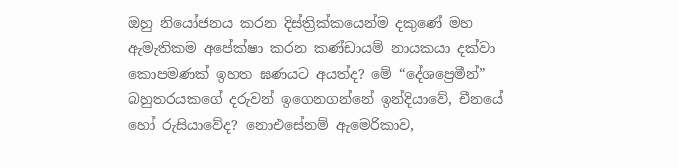ඔහු නියෝජනය කරන දිස්ත්‍රික්කයෙන්ම දකුණේ මහ ඇමැතිකම අපේක්ෂා කරන කණ්ඩායම් නායකයා දක්වා කොපමණක් ඉහත ඝණයට අයත්ද? මේ “දේශප්‍රෙමීන්” බහුතරයකගේ දරුවන් ඉගෙනගන්නේ ඉන්දියාවේ, චීනයේ හෝ රුසියාවේද? නොඑසේනම් ඇමෙරිකාව,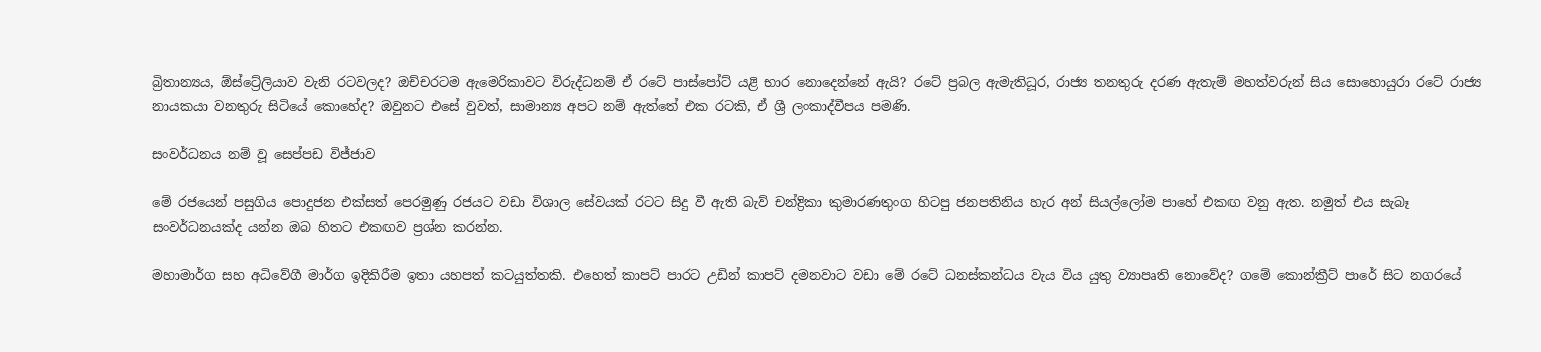බ්‍රිතාන්‍යය, ඕස්ට්‍රේලියාව වැනි රටවලද? ඔච්චරටම ඇමෙරිකාවට විරුද්ධනම් ඒ රටේ පාස්පෝට් යළි භාර නොදෙන්නේ ඇයි? රටේ ප්‍රබල ඇමැතිධූර, රාජ්‍ය තනතුරු දරණ ඇතැම් මහත්වරුන් සිය සොහොයුරා රටේ රාජ්‍ය නායකයා වනතුරු සිටියේ කොහේද? ඔවුනට එසේ වුවත්, සාමාන්‍ය අපට නම් ඇත්තේ එක රටකි, ඒ ශ්‍රී ලංකාද්වීපය පමණි.

සංවර්ධනය නම් වූ සෙප්පඩ විජ්ජාව

මේ රජයෙන් පසුගිය පොදුජන එක්සත් පෙරමුණු රජයට වඩා විශාල සේවයක් රටට සිදු වී ඇති බැව් චන්ද්‍රිකා කුමාරණතුංග හිටපු ජනපතිනිය හැර අන් සියල්ලෝම පාහේ එකඟ වනු ඇත. නමුත් එය සැබෑ සංවර්ධනයක්ද යන්න ඔබ හිතට එකඟව ප්‍රශ්න කරන්න.

මහාමාර්ග සහ අධිවේගී මාර්ග ඉදිකිරීම ඉතා යහපත් කටයුත්තකි. එහෙත් කාපට් පාරට උඩින් කාපට් දමනවාට වඩා මේ රටේ ධනස්කන්ධය වැය විය යුතු ව්‍යාපෘති නොවේද? ගමේ කොන්ක්‍රීට් පාරේ සිට නගරයේ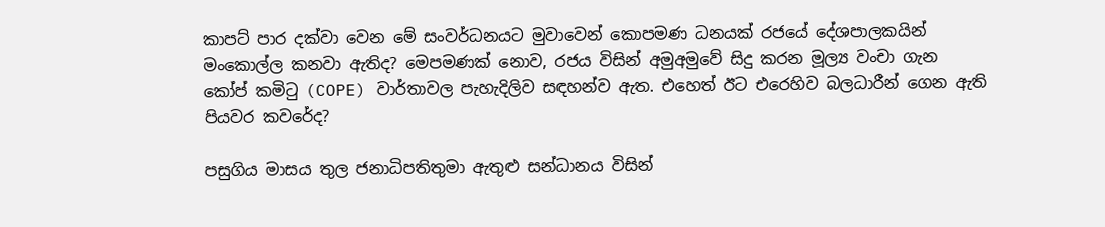කාපට් පාර දක්වා වෙන මේ සංවර්ධනයට මුවාවෙන් කොපමණ ධනයක් රජයේ දේශපාලකයින් මංකොල්ල කනවා ඇතිද? මෙපමණක් නොව, රජය විසින් අමුඅමුවේ සිදු කරන මූල්‍ය වංචා ගැන කෝප් කමිටු (COPE) වාර්තාවල පැහැදිලිව සඳහන්ව ඇත. එහෙත් ඊට එරෙහිව බලධාරීන් ගෙන ඇති පියවර කවරේද?

පසුගිය මාසය තුල ජනාධිපතිතුමා ඇතුළු සන්ධානය විසින්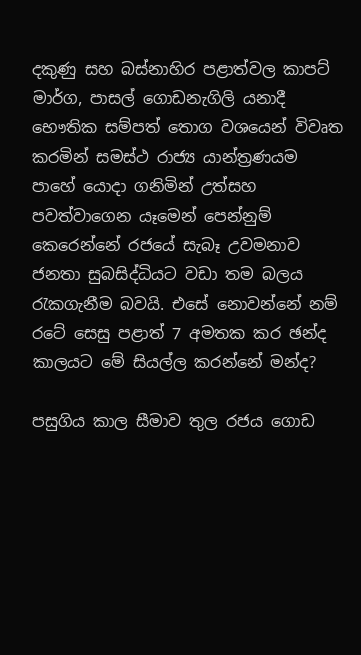දකුණු සහ බස්නාහිර පළාත්වල කාපට් මාර්ග, පාසල් ගොඩනැගිලි යනාදී භෞතික සම්පත් තොග වශයෙන් විවෘත කරමින් සමස්ථ රාජ්‍ය යාන්ත්‍රණයම පාහේ යොදා ගනිමින් උත්සහ පවත්වාගෙන යෑමෙන් පෙන්නුම් කෙරෙන්නේ රජයේ සැබෑ උවමනාව ජනතා සුබසිද්ධියට වඩා තම බලය රැකගැනීම බවයි. එසේ නොවන්නේ නම් රටේ සෙසු පළාත් 7 අමතක කර ඡන්ද කාලයට මේ සියල්ල කරන්නේ මන්ද?

පසුගිය කාල සීමාව තුල රජය ගොඩ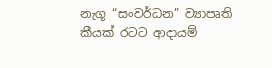නැගූ “සංවර්ධන” ව්‍යාපෘති කීයක් රටට ආදායම්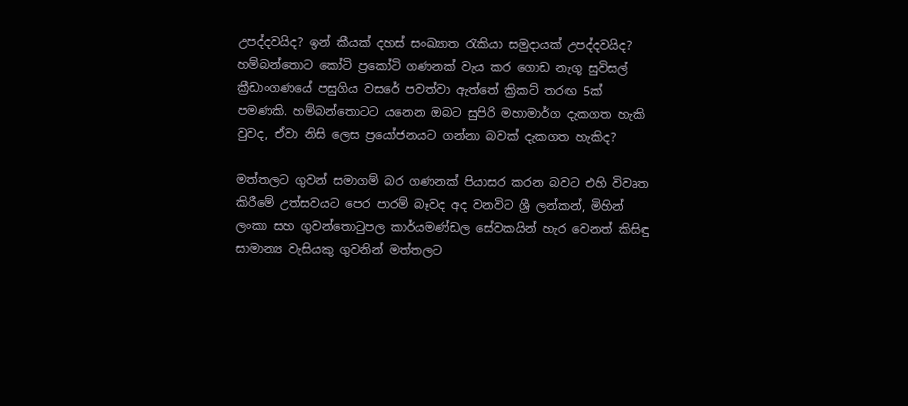උපද්දවයිද? ඉන් කීයක් දහස් සංඛ්‍යාත රැකියා සමුදායක් උපද්දවයිද? හම්බන්තොට කෝටි ප්‍රකෝටි ගණනක් වැය කර ගොඩ නැගූ සුවිසල් ක්‍රීඩාංගණයේ පසුගිය වසරේ පවත්වා ඇත්තේ ක්‍රිකට් තරඟ 5ක් පමණකි. හම්බන්තොටට යනෙන ඔබට සුපිරි මහාමාර්ග දැකගත හැකි වුවද, ඒවා නිසි ලෙස ප්‍රයෝජනයට ගන්නා බවක් දැකගත හැකිද?

මත්තලට ගුවන් සමාගම් බර ගණනක් පියාසර කරන බවට එහි විවෘත කිරීමේ උත්සවයට පෙර පාරම් බෑවද අද වනවිට ශ්‍රී ලන්කන්, මිහින් ලංකා සහ ගුවන්තොටුපල කාර්යමණ්ඩල සේවකයින් හැර වෙනත් කිසිඳු සාමාන්‍ය වැසියකු ගුවනින් මත්තලට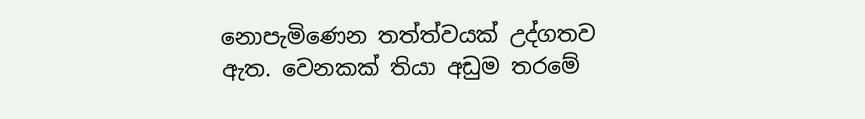නොපැමිණෙන තත්ත්වයක් උද්ගතව ඇත. වෙනකක් තියා අඩුම තරමේ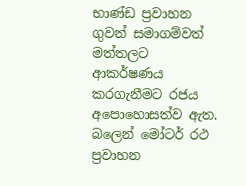භාණ්ඩ ප්‍රවාහන ගුවන් සමාගම්වත් මත්තලට ආකර්ෂණය කරගැනීමට රජය අපොහොසත්ව ඇත. බලෙන් මෝටර් රථ ප්‍රවාහන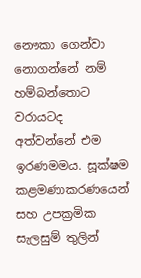නෞකා ගෙන්වා නොගන්නේ නම් හම්බන්තොට වරායටද අත්වන්නේ එම ඉරණමමය. සූක්ෂම කළමණාකරණයෙන් සහ උපක්‍රමික සැලසුම් තුලින්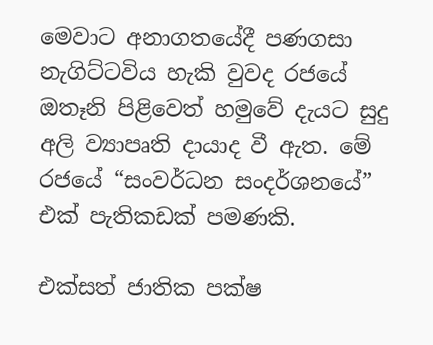මෙවාට අනාගතයේදී පණගසා නැගිට්ටවිය හැකි වුවද රජයේ ඔතෑනි පිළිවෙත් හමුවේ දැයට සුදු අලි ව්‍යාපෘති දායාද වී ඇත. මේ රජයේ “සංවර්ධන සංදර්ශනයේ” එක් පැතිකඩක් පමණකි.

එක්සත් ජාතික පක්ෂ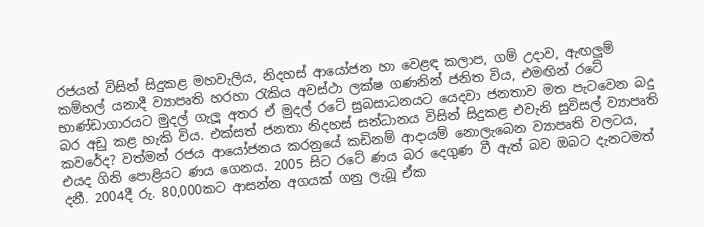රජයන් විසින් සිදුකළ මහවැලිය, නිදහස් ආයෝජන හා වෙළඳ කලාප, ගම් උදාව, ඇඟලුම් කම්හල් යනාදී ව්‍යාපෘති හරහා රැකිය අවස්ථා ලක්ෂ ගණනින් ජනිත විය, එමඟින් රටේ භාණ්ඩාගාරයට මුදල් ගැලූ අතර ඒ මුදල් රටේ සුබසාධනයට යෙදවා ජනතාව මත පැටවෙන බදු බර අඩු කළ හැකි විය. එක්සත් ජනතා නිදහස් සන්ධානය විසින් සිදුකළ එවැනි සුවිසල් ව්‍යාපෘති කවරේද? වත්මන් රජය ආයෝජනය කරනුයේ කඩිනම් ආදායම් නොලැබෙන ව්‍යාපෘති වලටය, එයද ගිනි පොළියට ණය ගෙනය. 2005 සිට රටේ ණය බර දෙගුණ වී ඇත් බව ඔබට දැනටමත් දනී. 2004දී රු. 80,000කට ආසන්න අගයක් ගනු ලැබූ ඒක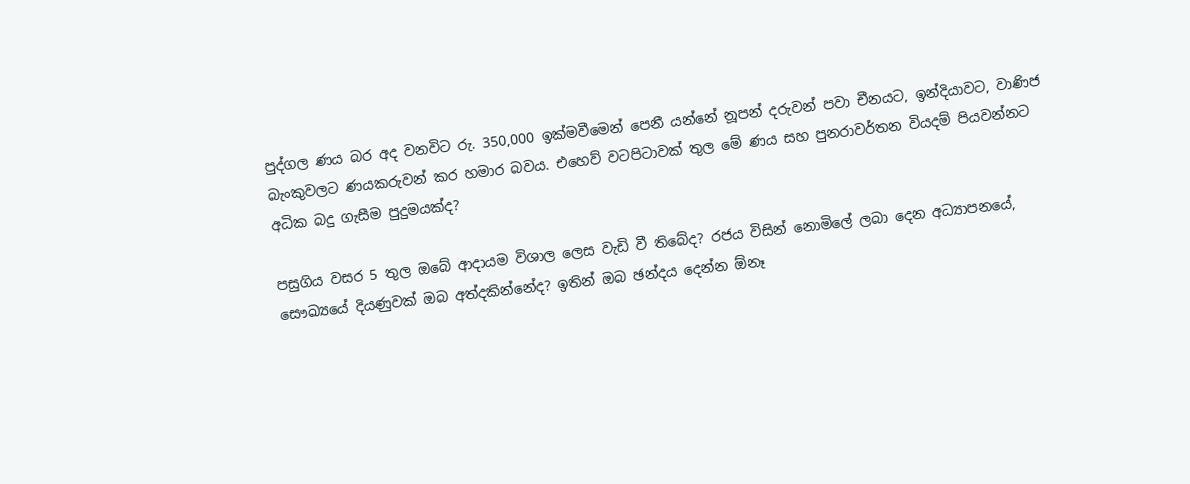පුද්ගල ණය බර අද වනවිට රු. 350,000 ඉක්මවීමෙන් පෙනී යන්නේ නූපන් දරුවන් පවා චීනයට, ඉන්දියාවට, වාණිජ බැංකුවලට ණයකරුවන් කර හමාර බවය. එහෙව් වටපිටාවක් තුල මේ ණය සහ පුනරාවර්තන වියදම් පියවන්නට අධික බදු ගැසීම පුදුමයක්ද?

පසුගිය වසර 5 තුල ඔබේ ආදායම විශාල ලෙස වැඩි වී තිබේද? රජය විසින් නොමිලේ ලබා දෙන අධ්‍යාපනයේ, සෞඛ්‍යයේ දියණුවක් ඔබ අත්දකින්නේද? ඉතින් ඔබ ඡන්දය දෙන්න ඕනෑ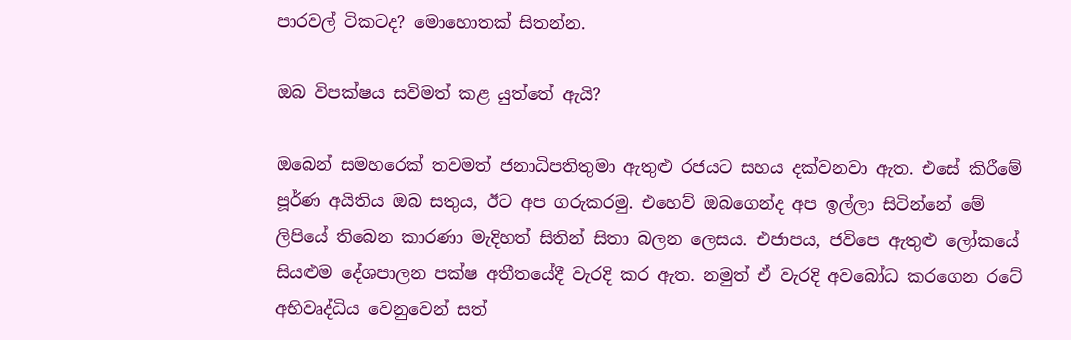පාරවල් ටිකටද? මොහොතක් සිතන්න.

ඔබ විපක්ෂය සවිමත් කළ යුත්තේ ඇයි?

ඔබෙන් සමහරෙක් තවමත් ජනාධිපතිතුමා ඇතුළු රජයට සහය දක්වනවා ඇත. එසේ කිරීමේ පූර්ණ අයිතිය ඔබ සතුය, ඊට අප ගරුකරමු. එහෙව් ඔබගෙන්ද අප ඉල්ලා සිටින්නේ මේ ලිපියේ තිබෙන කාරණා මැදිහත් සිතින් සිතා බලන ලෙසය. එජාපය, ජවිපෙ ඇතුළු ලෝකයේ සියළුම දේශපාලන පක්ෂ අතීතයේදී වැරදි කර ඇත. නමුත් ඒ වැරදි අවබෝධ කරගෙන රටේ අභිවෘද්ධිය වෙනුවෙන් සත්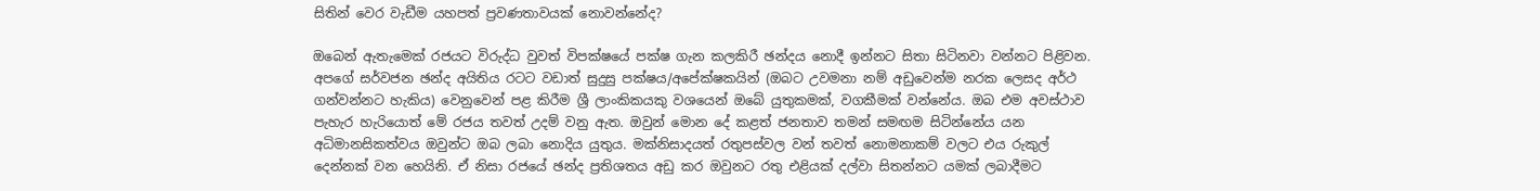සිතින් වෙර වැඩීම යහපත් ප්‍රවණතාවයක් නොවන්නේද?

ඔබෙන් ඇතැමෙක් රජයට විරුද්ධ වුවත් විපක්ෂයේ පක්ෂ ගැන කලකිරී ඡන්දය නොදී ඉන්නට සිතා සිටිනවා වන්නට පිළිවන. අපගේ සර්වජන ඡන්ද අයිතිය රටට වඩාත් සුදුසු පක්ෂය/අපේක්ෂකයින් (ඔබට උවමනා නම් අඩුවෙන්ම නරක ලෙසද අර්ථ ගන්වන්නට හැකිය) වෙනුවෙන් පළ කිරීම ශ්‍රී ලාංකිකයකු වශයෙන් ඔබේ යුතුකමක්, වගකීමක් වන්නේය. ඔබ එම අවස්ථාව පැහැර හැරියොත් මේ රජය තවත් උදම් වනු ඇත. ඔවුන් මොන දේ කළත් ජනතාව තමන් සමඟම සිටින්නේය යන අධිමානසිකත්වය ඔවුන්ට ඔබ ලබා නොදිය යුතුය. මක්නිසාදයත් රතුපස්වල වන් තවත් නොමනාකම් වලට එය රුකුල් දෙන්නක් වන හෙයිනි. ඒ නිසා රජයේ ඡන්ද ප්‍රතිශතය අඩු කර ඔවුනට රතු එළියක් දල්වා සිතන්නට යමක් ලබාදීමට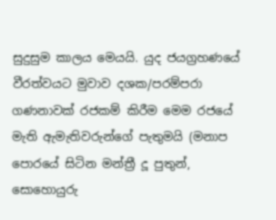සුදුසුම කාලය මෙයයි. යුද ජයග්‍රහණයේ වීරත්වයට මුවාව දශක/පරම්පරා ගණනාවක් රජකම් කිරීම මෙම රජයේ මැති ඇමැතිවරුන්ගේ පැතුමයි (මනාප පොරයේ සිටින මන්ත්‍රී දූ පුතුන්, සොහොයුරු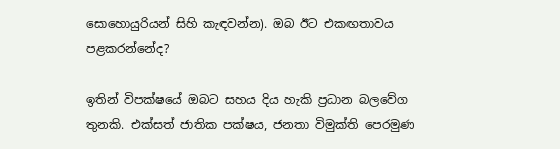සොහොයුරියන් සිහි කැඳවන්න). ඔබ ඊට එකඟතාවය පළකරන්නේද?

ඉතින් විපක්ෂයේ ඔබට සහය දිය හැකි ප්‍රධාන බලවේග තුනකි. එක්සත් ජාතික පක්ෂය, ජනතා විමුක්ති පෙරමුණ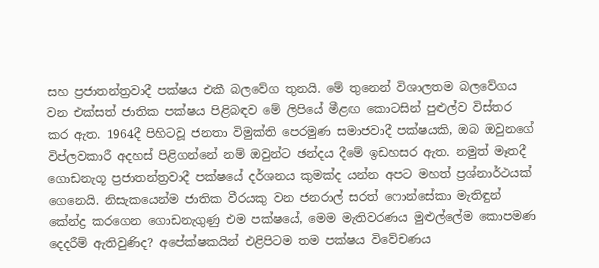සහ ප්‍රජාතන්ත්‍රවාදී පක්ෂය එකී බලවේග තුනයි. මේ තුනෙන් විශාලතම බලවේගය වන එක්සත් ජාතික පක්ෂය පිළිබඳව මේ ලිපියේ මීළඟ කොටසින් පුළුල්ව විස්තර කර ඇත. 1964දී පිහිටවූ ජනතා විමුක්ති පෙරමුණ සමාජවාදී පක්ෂයකි, ඔබ ඔවුනගේ විප්ලවකාරී අදහස් පිළිගන්නේ නම් ඔවුන්ට ඡන්දය දීමේ ඉඩහසර ඇත. නමුත් මෑතදී ගොඩනැගූ ප්‍රජාතන්ත්‍රවාදී පක්ෂයේ දර්ශනය කුමක්ද යන්න අපට මහත් ප්‍රශ්නාර්ථයක් ගෙනෙයි. නිසැකයෙන්ම ජාතික වීරයකු වන ජනරාල් සරත් ෆොන්සේකා මැතිඳුන් කේන්ද්‍ර කරගෙන ගොඩනැගුණු එම පක්ෂයේ, මෙම මැතිවරණය මුළුල්ලේම කොපමණ දෙදරීම් ඇතිවුණිද? අපේක්ෂකයින් එළිපිටම තම පක්ෂය විවේචණය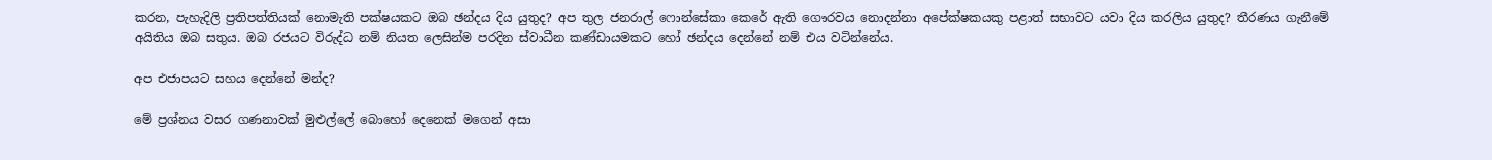කරන, පැහැදිලි ප්‍රතිපත්තියක් නොමැති පක්ෂයකට ඔබ ඡන්දය දිය යුතුද? අප තුල ජනරාල් ෆොන්සේකා කෙරේ ඇති ගෞරවය නොදන්නා අපේක්ෂකයකු පළාත් සභාවට යවා දිය කරලිය යුතුද? තීරණය ගැනීමේ අයිතිය ඔබ සතුය. ඔබ රජයට විරුද්ධ නම් නියත ලෙසින්ම පරදින ස්වාධීන කණ්ඩායමකට හෝ ඡන්දය දෙන්නේ නම් එය වටින්නේය.

අප එජාපයට සහය දෙන්නේ මන්ද?

මේ ප්‍රශ්නය වසර ගණනාවක් මුළුල්ලේ බොහෝ දෙනෙක් මගෙන් අසා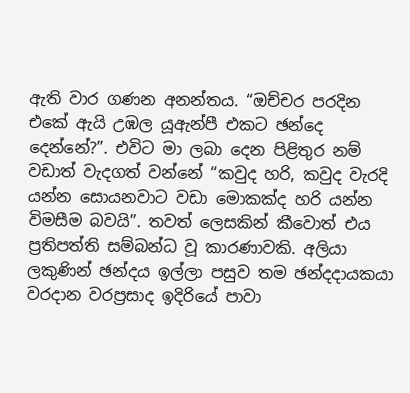ඇති වාර ගණන අනන්තය. “ඔච්චර පරදින එකේ ඇයි උඹල යූඇන්පී එකට ඡන්දෙ දෙන්නේ?”. එවිට මා ලබා දෙන පිළිතුර නම් වඩාත් වැදගත් වන්නේ “කවුද හරි, කවුද වැරදි යන්න සොයනවාට වඩා මොකක්ද හරි යන්න විමසීම බවයි”. තවත් ලෙසකින් කීවොත් එය ප්‍රතිපත්ති සම්බන්ධ වූ කාරණාවකි. අලියා ලකුණින් ඡන්දය ඉල්ලා පසුව තම ඡන්දදායකයා වරදාන වරප්‍රසාද ඉදිරියේ පාවා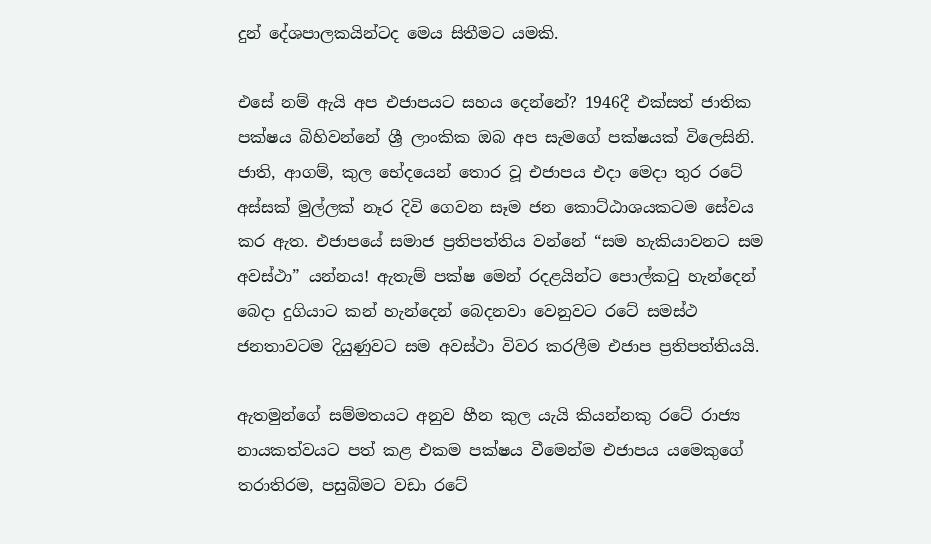දුන් දේශපාලකයින්ටද මෙය සිතීමට යමකි.

එසේ නම් ඇයි අප එජාපයට සහය දෙන්නේ? 1946දී එක්සත් ජාතික පක්ෂය බිහිවන්නේ ශ්‍රී ලාංකික ඔබ අප සැමගේ පක්ෂයක් විලෙසිනි. ජාති, ආගම්, කුල භේදයෙන් තොර වූ එජාපය එදා මෙදා තුර රටේ අස්සක් මුල්ලක් නෑර දිවි ගෙවන සෑම ජන කොට්ඨාශයකටම සේවය කර ඇත. එජාපයේ සමාජ ප්‍රතිපත්තිය වන්නේ “සම හැකියාවනට සම අවස්ථා” යන්නය! ඇතැම් පක්ෂ මෙන් රදළයින්ට පොල්කටු හැන්දෙන් බෙදා දුගියාට කන් හැන්දෙන් බෙදනවා වෙනුවට රටේ සමස්ථ ජනතාවටම දියුණුවට සම අවස්ථා විවර කරලීම එජාප ප්‍රතිපත්තියයි.

ඇතමුන්ගේ සම්මතයට අනුව හීන කුල යැයි කියන්නකු රටේ රාජ්‍ය නායකත්වයට පත් කළ එකම පක්ෂය වීමෙන්ම එජාපය යමෙකුගේ තරාතිරම, පසුබිමට වඩා රටේ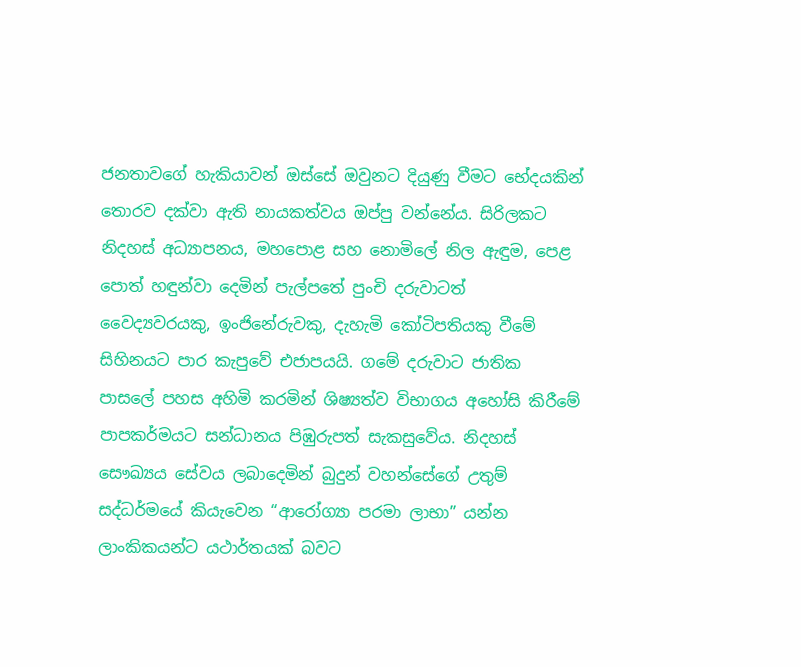ජනතාවගේ හැකියාවන් ඔස්සේ ඔවුනට දියුණු වීමට භේදයකින් තොරව දක්වා ඇති නායකත්වය ඔප්පු වන්නේය. සිරිලකට නිදහස් අධ්‍යාපනය, මහපොළ සහ නොමිලේ නිල ඇඳුම, පෙළ පොත් හඳුන්වා දෙමින් පැල්පතේ පුංචි දරුවාටත් වෛද්‍යවරයකු, ඉංජිනේරුවකු, දැහැමි කෝටිපතියකු වීමේ සිහිනයට පාර කැපුවේ එජාපයයි. ගමේ දරුවාට ජාතික පාසලේ පහස අහිමි කරමින් ශිෂ්‍යත්ව විභාගය අහෝසි කිරීමේ පාපකර්මයට සන්ධානය පිඹුරුපත් සැකසුවේය. නිදහස් සෞඛ්‍යය සේවය ලබාදෙමින් බුදුන් වහන්සේගේ උතුම් සද්ධර්මයේ කියැවෙන “ආරෝග්‍යා පරමා ලාභා” යන්න ලාංකිකයන්ට යථාර්තයක් බවට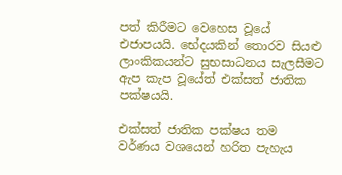පත් කිරීමට වෙහෙස වූයේ එජාපයයි. භේදයකින් තොරව සියළු ලාංකිකයන්ට සුභසාධනය සැලසීමට ඇප කැප වූයේත් එක්සත් ජාතික පක්ෂයයි.

එක්සත් ජාතික පක්ෂය තම වර්ණය වශයෙන් හරිත පැහැය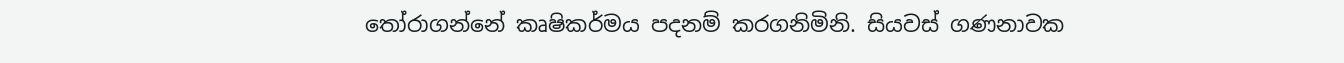තෝරාගන්නේ කෘෂිකර්මය පදනම් කරගනිමිනි. සියවස් ගණනාවක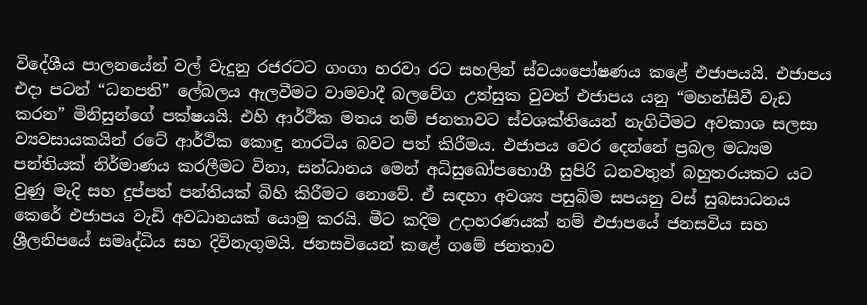විදේශීය පාලනයේන් වල් වැදුනු රජරටට ගංගා හරවා රට සහලින් ස්වයංපෝෂණය කළේ එජාපයයි. එජාපය එදා පටන් “ධනපති” ලේබලය ඇලවීමට වාමවාදී බලවේග උත්සුක වුවත් එජාපය යනු “මහන්සිවී වැඩ කරන” මිනිසුන්ගේ පක්ෂයයි. එහි ආර්ථික මතය නම් ජනතාවට ස්වශක්තියෙන් නැගිටීමට අවකාශ සලසා ව්‍යවසායකයින් රටේ ආර්ථික කොඳු නාරටිය බවට පත් කිරීමය. එජාපය වෙර දෙන්නේ ප්‍රබල මධ්‍යම පන්තියක් නිර්මාණය කරලීමට විනා, සන්ධානය මෙන් අධිසුඛෝපභොගී සුපිරි ධනවතුන් බහුතරයකට යට වුණු මැදි සහ දුප්පත් පන්තියක් බිහි කිරීමට නොවේ. ඒ සඳහා අවශ්‍ය පසුබිම සපයනු වස් සුබසාධනය කෙරේ එජාපය වැඩි අවධානයක් යොමු කරයි. මීට කදිම උදාහරණයක් නම් එජාපයේ ජනසවිය සහ ශ්‍රීලනිපයේ සමෘද්ධිය සහ දිවිනැගුමයි. ජනසවියෙන් කළේ ගමේ ජනතාව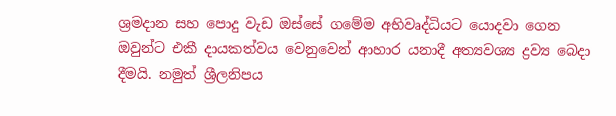ශ්‍රමදාන සහ පොදු වැඩ ඔස්සේ ගමේම අභිවෘද්ධියට යොදවා ගෙන ඔවුන්ට එකී දායකත්වය වෙනුවෙන් ආහාර යනාදී අත්‍යවශ්‍ය ද්‍රව්‍ය බෙදා දීමයි. නමුත් ශ්‍රීලනිපය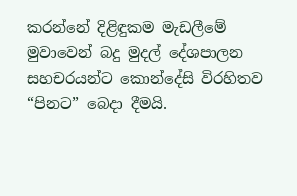කරන්නේ දිළිඳුකම මැඩලීමේ මුවාවෙන් බදු මුදල් දේශපාලන සහචරයන්ට කොන්දේසි විරහිතව “පිනට” බෙදා දීමයි.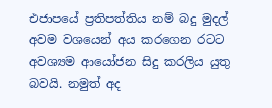එජාපයේ ප්‍රතිපත්තිය නම් බදු මුදල් අවම වශයෙන් අය කරගෙන රටට අවශ්‍යම ආයෝජන සිදු කරලිය යුතු බවයි. නමුත් අද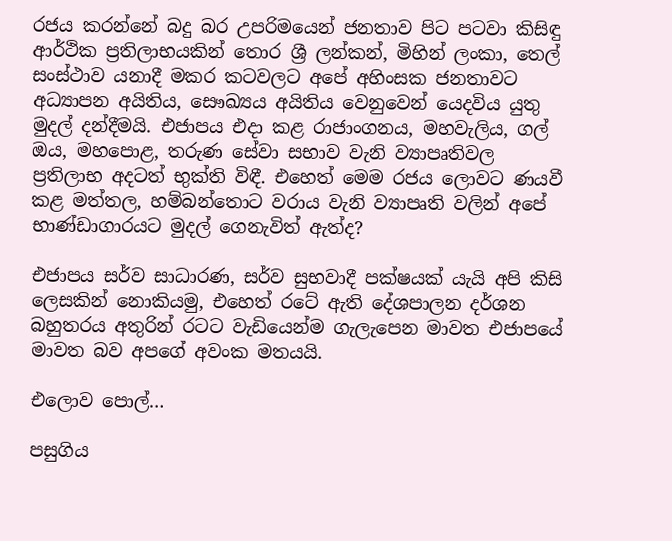රජය කරන්නේ බදු බර උපරිමයෙන් ජනතාව පිට පටවා කිසිඳු ආර්ථික ප්‍රතිලාභයකින් තොර ශ්‍රී ලන්කන්, මිහින් ලංකා, තෙල් සංස්ථාව යනාදී මකර කටවලට අපේ අහිංසක ජනතාවට අධ්‍යාපන අයිතිය, සෞඛ්‍යය අයිතිය වෙනුවෙන් යෙදවිය යුතු මුදල් දන්දීමයි. එජාපය එදා කළ රාජාංගනය, මහවැලිය, ගල් ඔය, මහපොළ, තරුණ සේවා සභාව වැනි ව්‍යාපෘතිවල ප්‍රතිලාභ අදටත් භුක්ති විඳී. එහෙත් මෙම රජය ලොවට ණයවී කළ මත්තල, හම්බන්තොට වරාය වැනි ව්‍යාපෘති වලින් අපේ භාණ්ඩාගාරයට මුදල් ගෙනැවිත් ඇත්ද?

එජාපය සර්ව සාධාරණ, සර්ව සුභවාදී පක්ෂයක් යැයි අපි කිසි ලෙසකින් නොකියමු, එහෙත් රටේ ඇති දේශපාලන දර්ශන බහුතරය අතුරින් රටට වැඩියෙන්ම ගැලැපෙන මාවත එජාපයේ මාවත බව අපගේ අවංක මතයයි.

එලොව පොල්…

පසුගිය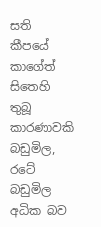සති කීපයේ කාගේත් සිතෙහි තුබූ කාරණාවකි බඩුමිල, රටේ බඩුමිල අධික බව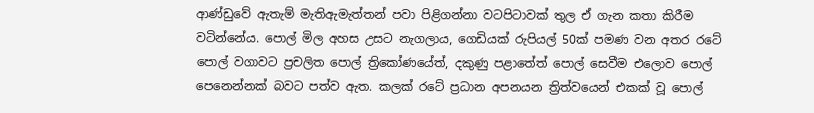ආණ්ඩුවේ ඇතැම් මැතිඇමැත්තන් පවා පිළිගන්නා වටපිටාවක් තුල ඒ ගැන කතා කිරීම වටින්නේය. පොල් මිල අහස උසට නැගලාය, ගෙඩියක් රුපියල් 50ක් පමණ වන අතර රටේ පොල් වගාවට ප්‍රචලිත පොල් ත්‍රිකෝණයේත්, දකුණු පළාතේත් පොල් සෙවීම එලොව පොල් පෙනෙන්නක් බවට පත්ව ඇත. කලක් රටේ ප්‍රධාන අපනයන ත්‍රිත්වයෙන් එකක් වූ පොල්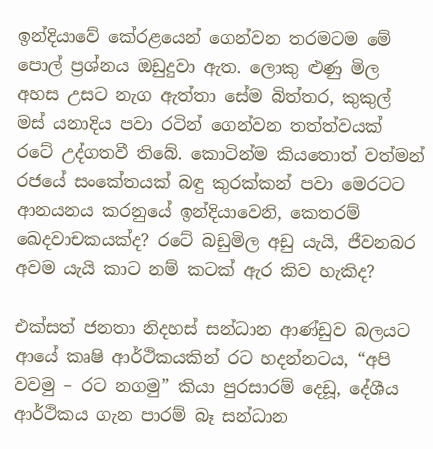ඉන්දියාවේ කේරළයෙන් ගෙන්වන තරමටම මේ පොල් ප්‍රශ්නය ඔඩුදුවා ඇත. ලොකු ළුණු මිල අහස උසට නැග ඇත්තා සේම බිත්තර, කුකුල් මස් යනාදිය පවා රටින් ගෙන්වන තත්ත්වයක් රටේ උද්ගතවී තිබේ. කොටින්ම කියතොත් වත්මන් රජයේ සංකේතයක් බඳු කුරක්කන් පවා මෙරටට ආනයනය කරනුයේ ඉන්දියාවෙනි, කෙතරම් ඛෙදවාචකයක්ද? රටේ බඩුමිල අඩු යැයි, ජීවනබර අවම යැයි කාට නම් කටක් ඇර කිව හැකිද?

එක්සත් ජනතා නිදහස් සන්ධාන ආණ්ඩුව බලයට ආයේ කෘෂි ආර්ථිකයකින් රට හදන්නටය, “අපි වවමු – රට නගමු” කියා පුරසාරම් දෙඩූ, දේශීය ආර්ථිකය ගැන පාරම් බෑ සන්ධාන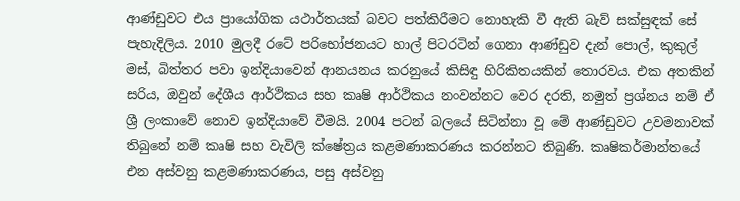ආණ්ඩුවට එය ප්‍රායෝගික යථාර්තයක් බවට පත්කිරීමට නොහැකි වී ඇති බැව් සක්සුඳක් සේ පැහැදිලිය. 2010 මුලදී රටේ පරිභෝජනයට හාල් පිටරටින් ගෙනා ආණ්ඩුව දැන් පොල්, කුකුල් මස්, බිත්තර පවා ඉන්දියාවෙන් ආනයනය කරනුයේ කිසිඳු හිරිකිතයකින් තොරවය. එක අතකින් සරිය, ඔවුන් දේශීය ආර්ථිකය සහ කෘෂි ආර්ථිකය නංවන්නට වෙර දරති, නමුත් ප්‍රශ්නය නම් ඒ ශ්‍රී ලංකාවේ නොව ඉන්දියාවේ වීමයි. 2004 පටන් බලයේ සිටින්නා වූ මේ ආණ්ඩුවට උවමනාවක් තිබුනේ නම් කෘෂි සහ වැවිලි ක්ෂේත්‍රය කළමණාකරණය කරන්නට තිබුණි. කෘෂිකර්මාන්තයේ එන අස්වනු කළමණාකරණය, පසු අස්වනු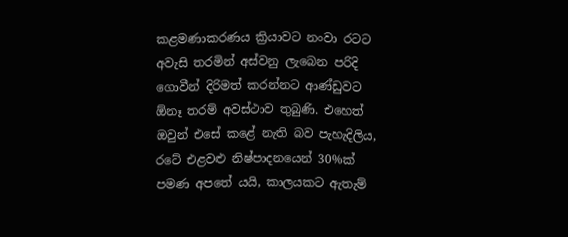කළමණාකරණය ක්‍රියාවට නංවා රටට අවැසි තරමින් අස්වනු ලැබෙන පරිදි ගොවීන් දිරිමත් කරන්නට ආණ්ඩුවට ඕනෑ තරම් අවස්ථාව තුබුණි. එහෙත් ඔවුන් එසේ කළේ නැති බව පැහැදිලිය, රටේ එළවළු නිෂ්පාදනයෙන් 30%ක් පමණ අපතේ යයි, කාලයකට ඇතැම්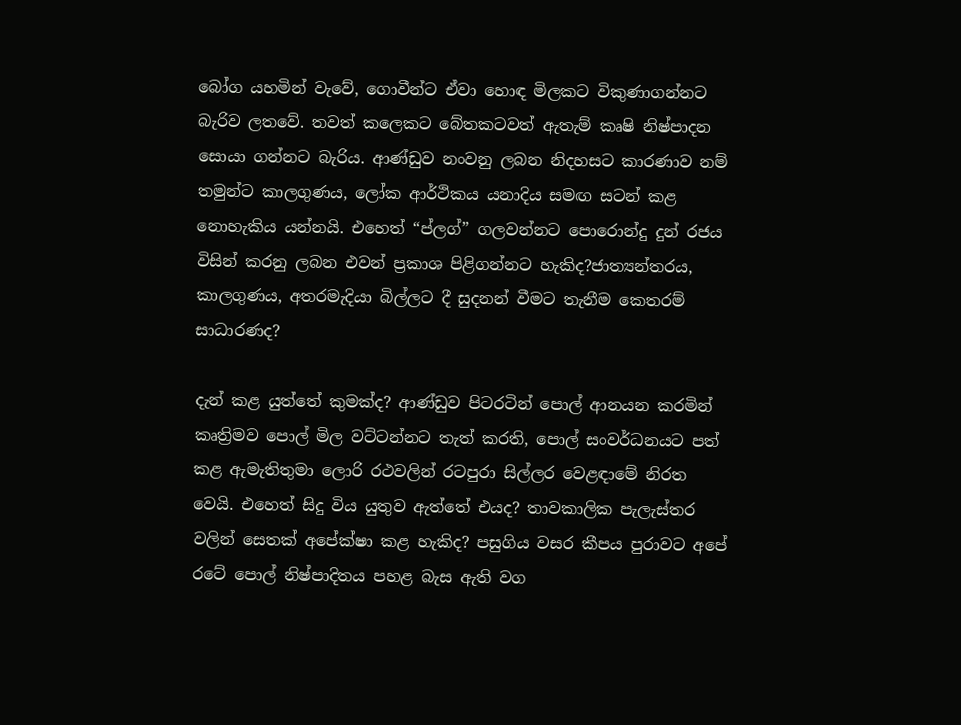බෝග යහමින් වැවේ, ගොවීන්ට ඒවා හොඳ මිලකට විකුණාගන්නට බැරිව ලතවේ. තවත් කලෙකට බේතකටවත් ඇතැම් කෘෂි නිෂ්පාදන සොයා ගන්නට බැරිය. ආණ්ඩුව නංවනු ලබන නිදහසට කාරණාව නම් තමුන්ට කාලගුණය, ලෝක ආර්ථිකය යනාදිය සමඟ සටන් කළ නොහැකිය යන්නයි. එහෙත් “ප්ලග්” ගලවන්නට පොරොන්දු දුන් රජය විසින් කරනු ලබන එවන් ප්‍රකාශ පිළිගන්නට හැකිද?ජාත්‍යන්තරය, කාලගුණය, අතරමැදියා බිල්ලට දී සුදනන් වීමට තැනීම කෙතරම් සාධාරණද?

දැන් කළ යුත්තේ කුමක්ද? ආණ්ඩුව පිටරටින් පොල් ආනයන කරමින් කෘත්‍රිමව පොල් මිල වට්ටන්නට තැත් කරති, පොල් සංවර්ධනයට පත් කළ ඇමැතිතුමා ලොරි රථවලින් රටපුරා සිල්ලර වෙළඳාමේ නිරත වෙයි. එහෙත් සිදු විය යුතුව ඇත්තේ එයද? තාවකාලික පැලැස්තර වලින් සෙතක් අපේක්ෂා කළ හැකිද? පසුගිය වසර කීපය පුරාවට අපේ රටේ පොල් නිෂ්පාදිතය පහළ බැස ඇති වග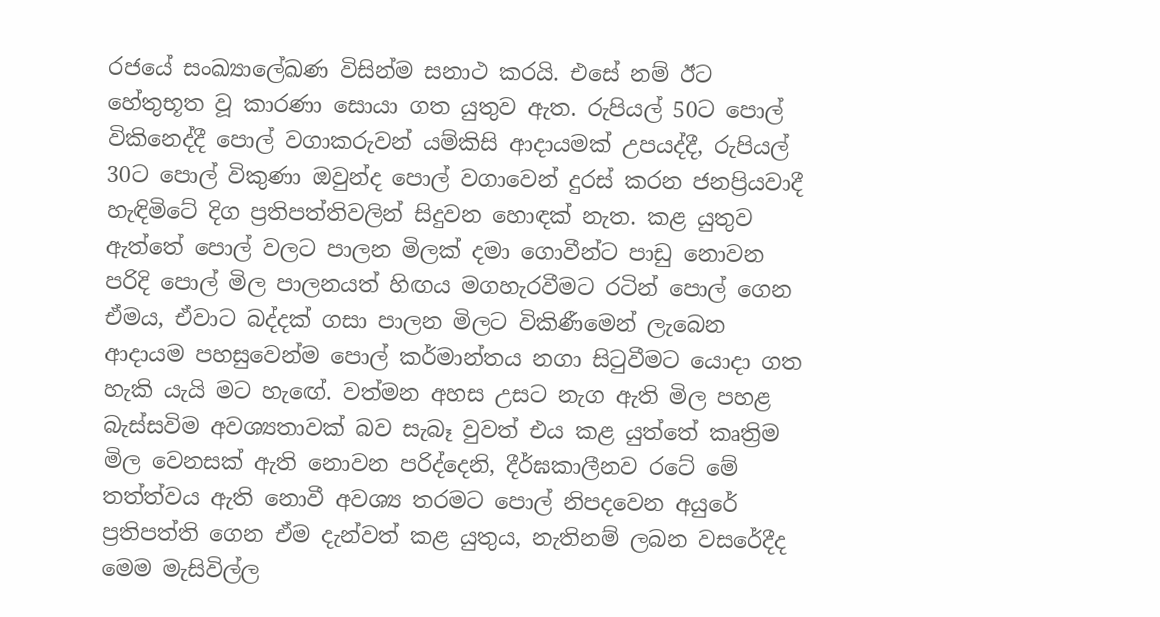රජයේ සංඛ්‍යාලේඛණ විසින්ම සනාථ කරයි. එසේ නම් ඊට හේතුභූත වූ කාරණා සොයා ගත යුතුව ඇත. රුපියල් 50ට පොල් විකිනෙද්දී පොල් වගාකරුවන් යම්කිසි ආදායමක් උපයද්දී, රුපියල් 30ට පොල් විකුණා ඔවුන්ද පොල් වගාවෙන් දුරස් කරන ජනප්‍රියවාදී හැඳිමිටේ දිග ප්‍රතිපත්තිවලින් සිදුවන හොඳක් නැත. කළ යුතුව ඇත්තේ පොල් වලට පාලන මිලක් දමා ගොවීන්ට පාඩු නොවන පරිදි පොල් මිල පාලනයත් හිඟය මගහැරවීමට රටින් පොල් ගෙන ඒමය, ඒවාට බද්දක් ගසා පාලන මිලට විකිණීමෙන් ලැබෙන ආදායම පහසුවෙන්ම පොල් කර්මාන්තය නගා සිටුවීමට යොදා ගත හැකි යැයි මට හැඟේ. වත්මන අහස උසට නැග ඇති මිල පහළ බැස්සවිම අවශ්‍යතාවක් බව සැබෑ වුවත් එය කළ යුත්තේ කෘත්‍රිම මිල වෙනසක් ඇති නොවන පරිද්දෙනි, දීර්ඝකාලීනව රටේ මේ තත්ත්වය ඇති නොවී අවශ්‍ය තරමට පොල් නිපදවෙන අයුරේ ප්‍රතිපත්ති ගෙන ඒම දැන්වත් කළ යුතුය, නැතිනම් ලබන වසරේදීද මෙම මැසිවිල්ල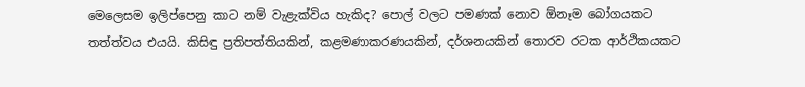මෙලෙසම ඉලිප්පෙනු කාට නම් වැළැක්විය හැකිද? පොල් වලට පමණක් නොව ඕනෑම බෝගයකට තත්ත්වය එයයි. කිසිඳු ප්‍රතිපත්තියකින්, කළමණාකරණයකින්, දර්ශනයකින් තොරව රටක ආර්ථිකයකට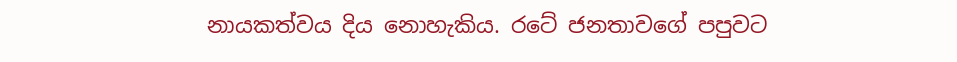නායකත්වය දිය නොහැකිය. රටේ ජනතාවගේ පපුවට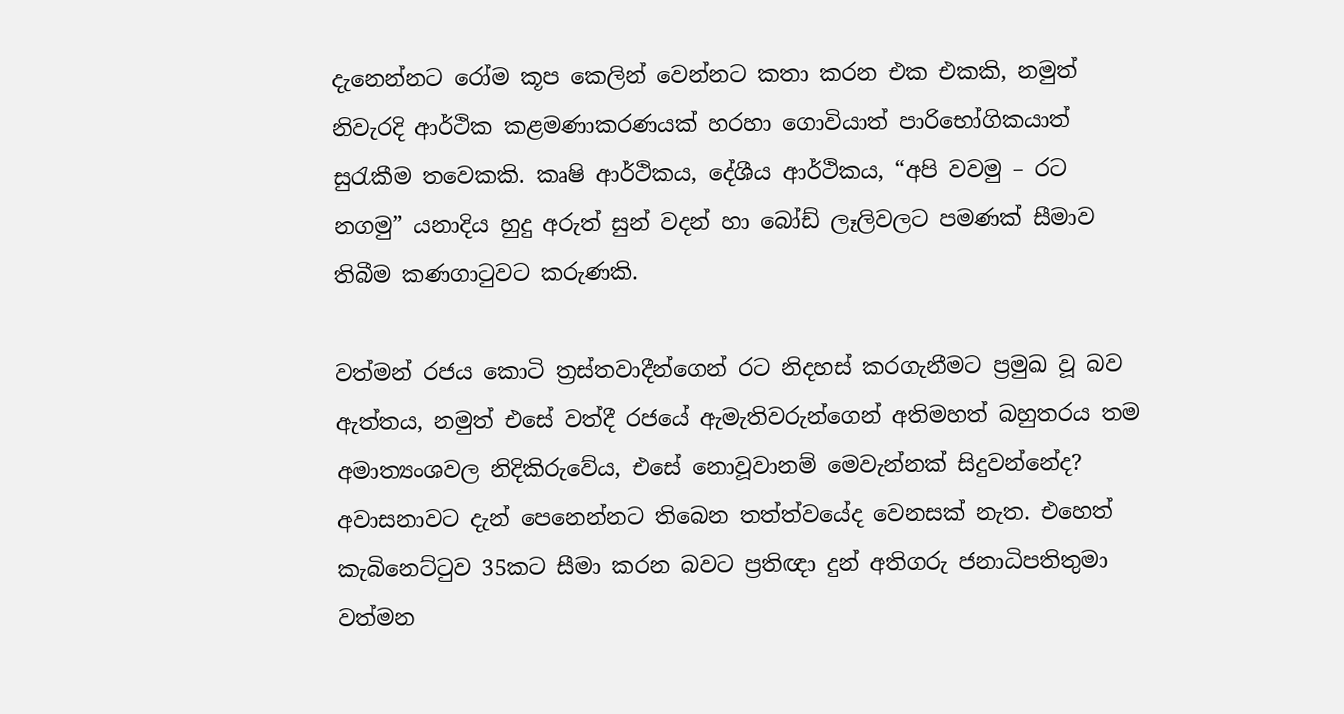දැනෙන්නට රෝම කූප කෙලින් වෙන්නට කතා කරන එක එකකි, නමුත් නිවැරදි ආර්ථික කළමණාකරණයක් හරහා ගොවියාත් පාරිභෝගිකයාත් සුරැකීම තවෙකකි. කෘෂි ආර්ථිකය, දේශීය ආර්ථිකය, “අපි වවමු – රට නගමු” යනාදිය හුදු අරුත් සුන් වදන් හා බෝඩ් ලෑලිවලට පමණක් සීමාව තිබීම කණගාටුවට කරුණකි.

වත්මන් රජය කොටි ත්‍රස්තවාදීන්ගෙන් රට නිදහස් කරගැනීමට ප්‍රමුඛ වූ බව ඇත්තය, නමුත් එසේ වත්දී රජයේ ඇමැතිවරුන්ගෙන් අතිමහත් බහුතරය තම අමාත්‍යංශවල නිදිකිරුවේය, එසේ නොවූවානම් මෙවැන්නක් සිදුවන්නේද? අවාසනාවට දැන් පෙනෙන්නට තිබෙන තත්ත්වයේද වෙනසක් නැත. එහෙත් කැබිනෙට්ටුව 35කට සීමා කරන බවට ප්‍රතිඥා දුන් අතිගරු ජනාධිපතිතුමා වත්මන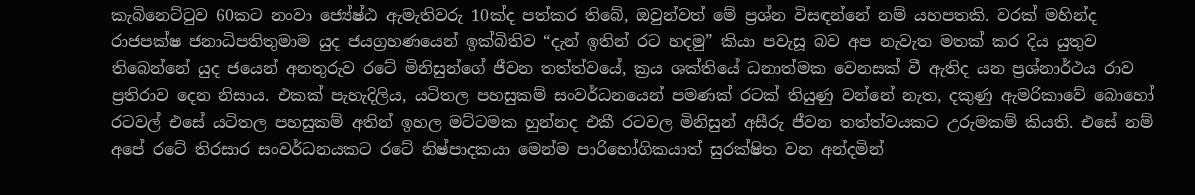කැබිනෙට්ටුව 60කට නංවා ජ්‍යේෂ්ඨ ඇමැතිවරු 10ක්ද පත්කර තිබේ, ඔවුන්වත් මේ ප්‍රශ්න විසඳන්නේ නම් යහපතකි. වරක් මහින්ද රාජපක්ෂ ජනාධිපතිතුමාම යුද ජයග්‍රහණයෙන් ඉක්බිතිව “දැන් ඉතින් රට හදමු” කියා පවැසූ බව අප නැවැත මතක් කර දිය යුතුව තිබෙන්නේ යුද ජයෙන් අනතුරුව රටේ මිනිසුන්ගේ ජීවන තත්ත්වයේ, ක්‍රය ශක්තියේ ධනාත්මක වෙනසක් වී ඇතිද යන ප්‍රශ්නාර්ථය රාව ප්‍රතිරාව දෙන නිසාය. එකක් පැහැදිලිය, යටිතල පහසුකම් සංවර්ධනයෙන් පමණක් රටක් තියුණු වන්නේ නැත, දකුණු ඇමරිකාවේ බොහෝ රටවල් එසේ යටිතල පහසුකම් අතින් ඉහල මට්ටමක හුන්නද එකී රටවල මිනිසුන් අසීරු ජීවන තත්ත්වයකට උරුමකම් කියති. එසේ නම් අපේ රටේ තිරසාර සංවර්ධනයකට රටේ නිෂ්පාදකයා මෙන්ම පාරිභෝගිකයාත් සුරක්ෂිත වන අන්දමින්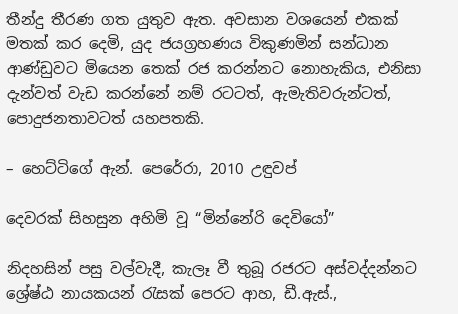තීන්දු තීරණ ගත යුතුව ඇත. අවසාන වශයෙන් එකක් මතක් කර දෙමි, යුද ජයග්‍රහණය විකුණමින් සන්ධාන ආණ්ඩුවට මියෙන තෙක් රජ කරන්නට නොහැකිය, එනිසා දැන්වත් වැඩ කරන්නේ නම් රටටත්, ඇමැතිවරුන්ටත්, පොදුජනතාවටත් යහපතකි.

– හෙට්ටිගේ ඇන්. පෙරේරා, 2010 උඳුවප්

දෙවරක් සිහසුන අහිමි වූ “මින්නේරි දෙවියෝ”

නිදහසින් පසු වල්වැදී, කැලෑ වී තුබූ රජරට අස්වද්දන්නට ශ්‍රේෂ්ඨ නායකයන් රැසක් පෙරට ආහ, ඩී.ඇස්.,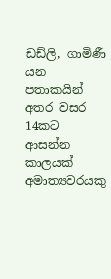ඩඩ්ලි, ගාමිණී යන පතාකයින් අතර වසර 14කට ආසන්න කාලයක් අමාත්‍යවරයකු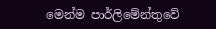මෙන්ම පාර්ලිමේන්තුවේ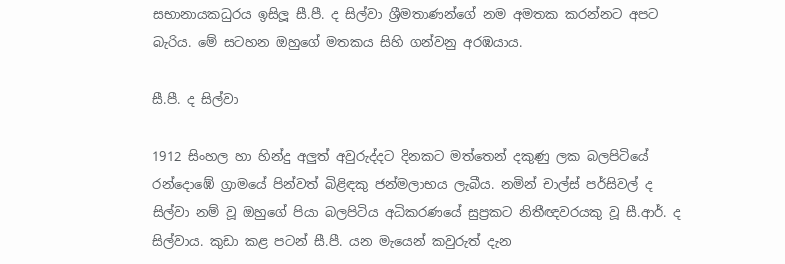සභානායකධුරය ඉසිලූ සී.පී. ද සිල්වා ශ්‍රීමතාණන්ගේ නම අමතක කරන්නට අපට බැරිය. මේ සටහන ඔහුගේ මතකය සිහි ගන්වනු අරඹයාය.

සී.පී. ද සිල්වා

1912 සිංහල හා හින්දු අලුත් අවුරුද්දට දිනකට මත්තෙන් දකුණු ලක බලපිටියේ රන්දොඹේ ග්‍රාමයේ පින්වත් බිළිඳකු ජන්මලාභය ලැබීය. නමින් චාල්ස් පර්සිවල් ද සිල්වා නම් වූ ඔහුගේ පියා බලපිටිය අධිකරණයේ සුප්‍රකට නිතීඥවරයකු වූ සී.ආර්. ද සිල්වාය. කුඩා කළ පටන් සී.පී. යන මැයෙන් කවුරුත් දැන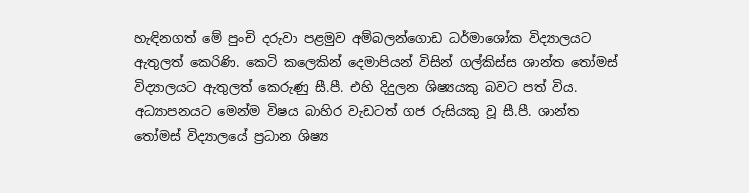හැඳිනගත් මේ පුංචි දරුවා පළමුව අම්බලන්ගොඩ ධර්මාශෝක විද්‍යාලයට ඇතුලත් කෙරිණි. කෙටි කලෙකින් දෙමාපියන් විසින් ගල්කිස්ස ශාන්ත තෝමස් විද්‍යාලයට ඇතුලත් කෙරුණු සී.පී. එහි දිදුලන ශිෂ්‍යයකු බවට පත් විය. අධ්‍යාපනයට මෙන්ම විෂය බාහිර වැඩටත් ගජ රුසියකු වූ සී.පී. ශාන්ත තෝමස් විද්‍යාලයේ ප්‍රධාන ශිෂ්‍ය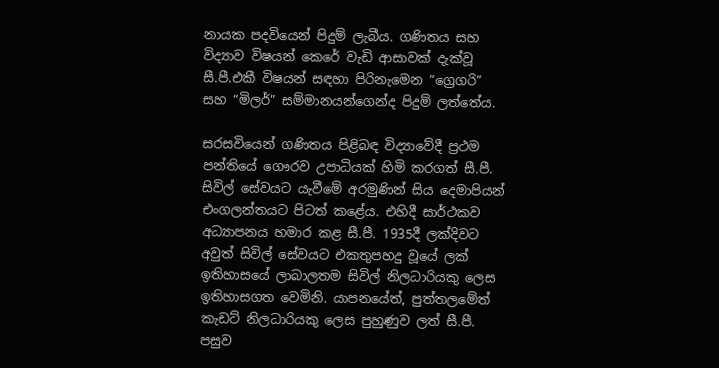නායක පදවියෙන් පිදුම් ලැබීය. ගණිතය සහ විද්‍යාව විෂයන් කෙරේ වැඩි ආසාවක් දැක්වූ සී.පී.එකී විෂයන් සඳහා පිරිනැමෙන “ග්‍රෙගරි” සහ “මිලර්” සම්මානයන්ගෙන්ද පිදුම් ලත්තේය.

සරසවියෙන් ගණිතය පිළිබඳ විද්‍යාවේදී ප්‍රථම පන්තියේ ගෞරව උපාධියක් හිමි කරගත් සී.පී. සිවිල් සේවයට යැවීමේ අරමුණින් සිය දෙමාපියන් එංගලන්තයට පිටත් කළේය. එහිදී සාර්ථකව අධ්‍යාපනය හමාර කළ සී.පී. 1935දී ලක්දිවට අවුත් සිවිල් සේවයට එකතුපහදු වූයේ ලක් ඉතිහාසයේ ලාබාලතම සිවිල් නිලධාරියකු ලෙස ඉතිහාසගත වෙමිනි. යාපනයේත්, පුත්තලමේත් කැඩට් නිලධාරියකු ලෙස පුහුණුව ලත් සී.පී. පසුව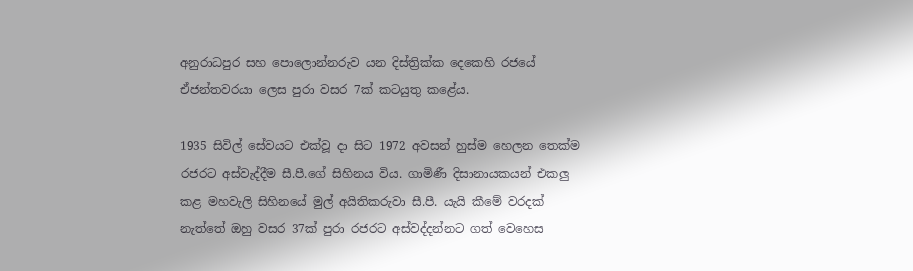අනුරාධපුර සහ පොලොන්නරුව යන දිස්ත්‍රික්ක දෙකෙහි රජයේ ඒජන්තවරයා ලෙස පුරා වසර 7ක් කටයුතු කළේය.

1935 සිවිල් සේවයට එක්වූ දා සිට 1972 අවසන් හුස්ම හෙලන තෙක්ම රජරට අස්වැද්දීම සී.පී.ගේ සිහිනය විය. ගාමිණී දිසානායකයන් එකලු කළ මහවැලි සිහිනයේ මුල් අයිතිකරුවා සී.පී. යැයි කීමේ වරදක් නැත්තේ ඔහු වසර 37ක් පුරා රජරට අස්වද්දන්නට ගත් වෙහෙස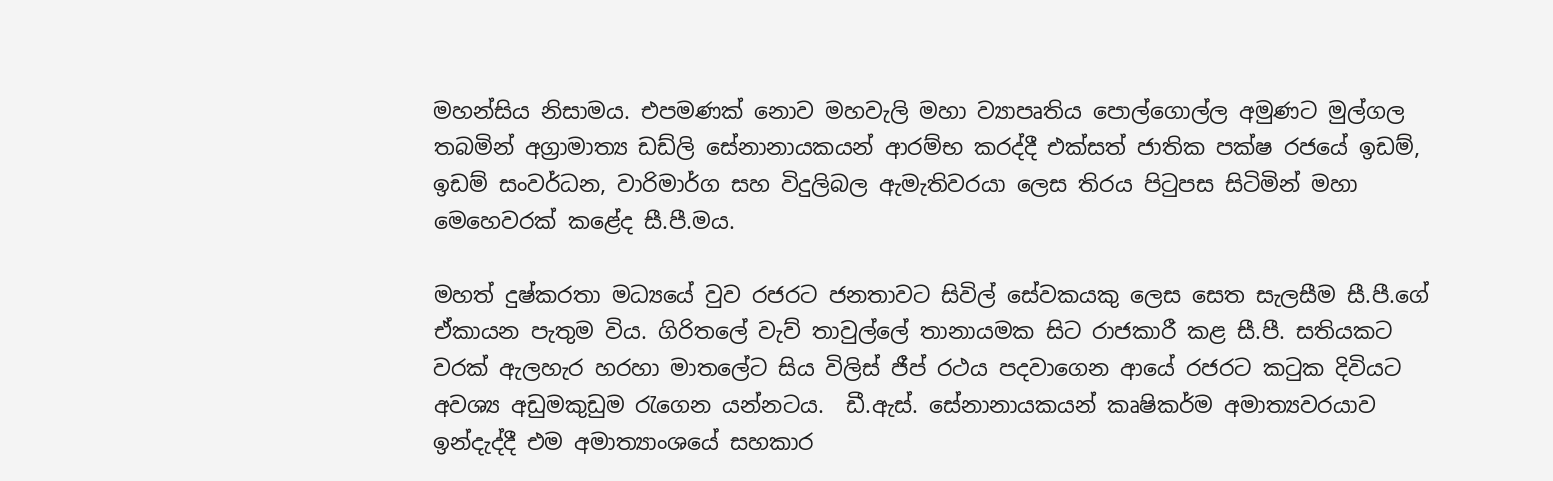මහන්සිය නිසාමය. එපමණක් නොව මහවැලි මහා ව්‍යාපෘතිය පොල්ගොල්ල අමුණට මුල්ගල තබමින් අග්‍රාමාත්‍ය ඩඩ්ලි සේනානායකයන් ආරම්භ කරද්දී එක්සත් ජාතික පක්ෂ රජයේ ඉඩම්, ඉඩම් සංවර්ධන, වාරිමාර්ග සහ විදුලිබල ඇමැතිවරයා ලෙස තිරය පිටුපස සිටිමින් මහා මෙහෙවරක් කළේද සී.පී.මය.

මහත් දුෂ්කරතා මධ්‍යයේ වුව රජරට ජනතාවට සිවිල් සේවකයකු ලෙස සෙත සැලසීම සී.පී.ගේ ඒකායන පැතුම විය. ගිරිතලේ වැව් තාවුල්ලේ තානායමක සිට රාජකාරී කළ සී.පී. සතියකට වරක් ඇලහැර හරහා මාතලේට සිය විලිස් ජීප් රථය පදවාගෙන ආයේ රජරට කටුක දිවියට අවශ්‍ය අඩුමකුඩුම රැගෙන යන්නටය.  ඩී.ඇස්. සේනානායකයන් කෘෂිකර්ම අමාත්‍යවරයාව ඉන්දැද්දී එම අමාත්‍යාංශයේ සහකාර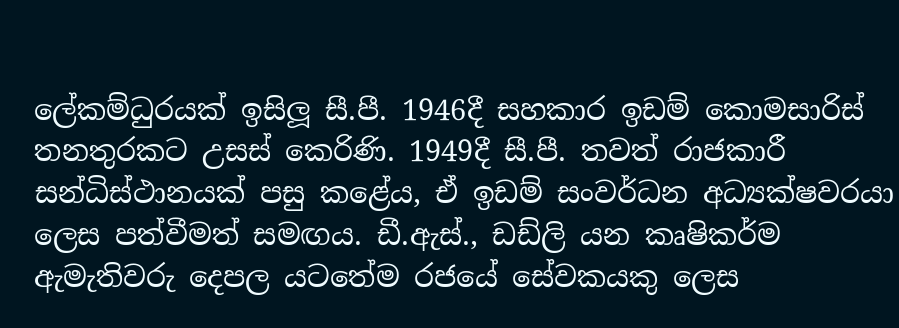ලේකම්ධුරයක් ඉසිලූ සී.පී. 1946දී සහකාර ඉඩම් කොමසාරිස් තනතුරකට උසස් කෙරිණි. 1949දී සී.පී. තවත් රාජකාරී සන්ධිස්ථානයක් පසු කළේය, ඒ ඉඩම් සංවර්ධන අධ්‍යක්ෂවරයා ලෙස පත්වීමත් සමඟය. ඩී.ඇස්., ඩඩ්ලි යන කෘෂිකර්ම ඇමැතිවරු දෙපල යටතේම රජයේ සේවකයකු ලෙස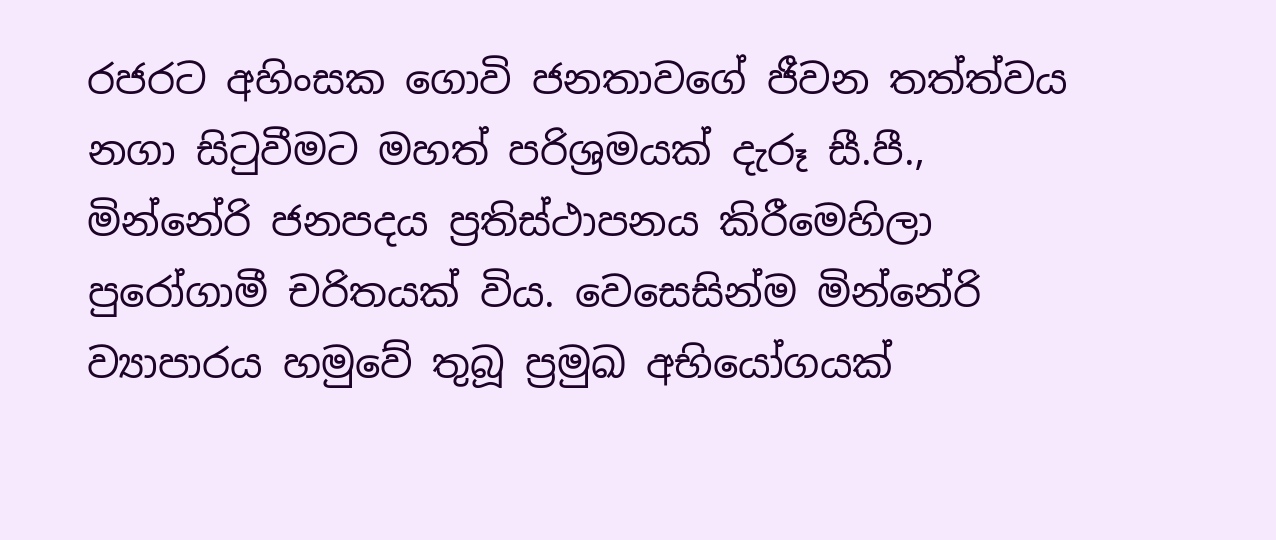රජරට අහිංසක ගොවි ජනතාවගේ ජීවන තත්ත්වය නගා සිටුවීමට මහත් පරිශ්‍රමයක් දැරූ සී.පී., මින්නේරි ජනපදය ප්‍රතිස්ථාපනය කිරීමෙහිලා පුරෝගාමී චරිතයක් විය. වෙසෙසින්ම මින්නේරි ව්‍යාපාරය හමුවේ තුබූ ප්‍රමුඛ අභියෝගයක්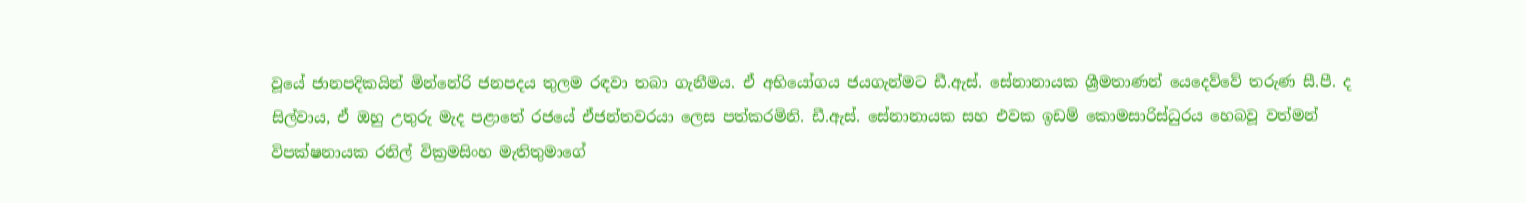වූයේ ජානපදිකයින් මින්නේරි ජනපදය තුලම රඳවා තබා ගැනීමය. ඒ අභියෝගය ජයගැන්මට ඩී.ඇස්. සේනානායක ශ්‍රීමතාණන් යෙදෙව්වේ තරුණ සී.පී. ද සිල්වාය, ඒ ඔහු උතුරු මැද පළාතේ රජයේ ඒජන්තවරයා ලෙස පත්කරමිනි. ඩී.ඇස්. සේනානායක සහ එවක ඉඩම් කොමසාරිස්ධුරය හෙබවූ වත්මන් විපක්ෂනායක රනිල් වික්‍රමසිංහ මැතිතුමාගේ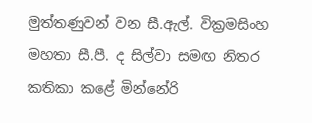මුත්තණුවන් වන සී.ඇල්. වික්‍රමසිංහ මහතා සී.පී. ද සිල්වා සමඟ නිතර කතිකා කළේ මින්නේරි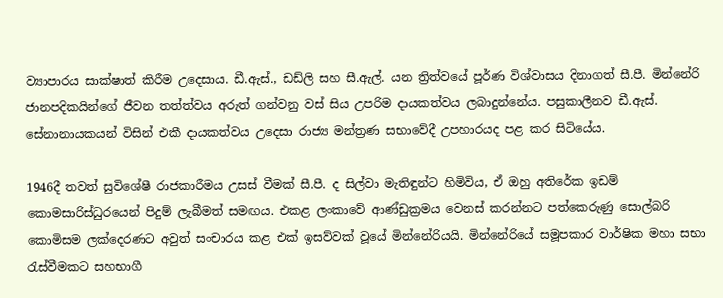ව්‍යාපාරය සාක්ෂාත් කිරීම උදෙසාය. ඩී.ඇස්., ඩඩ්ලි සහ සී.ඇල්. යන ත්‍රිත්වයේ පූර්ණ විශ්වාසය දිනාගත් සී.පී. මින්නේරි ජානපදිකයින්ගේ ජීවන තත්ත්වය අරුත් ගන්වනු වස් සිය උපරිම දායකත්වය ලබාදුන්නේය. පසුකාලීනව ඩී.ඇස්. සේනානායකයන් විසින් එකී දායකත්වය උදෙසා රාජ්‍ය මන්ත්‍රණ සභාවේදී උපහාරයද පළ කර සිටියේය.

1946දී තවත් සුවිශේෂී රාජකාරීමය උසස් වීමක් සී.පී. ද සිල්වා මැතිඳුන්ට හිමිවිය, ඒ ඔහු අතිරේක ඉඩම් කොමසාරිස්ධුරයෙන් පිදුම් ලැබීමත් සමඟය. එකළ ලංකාවේ ආණ්ඩුක්‍රමය වෙනස් කරන්නට පත්කෙරුණු සොල්බරි කොමිසම ලක්දෙරණට අවුත් සංචාරය කළ එක් ඉසව්වක් වූයේ මින්නේරියයි. මින්නේරියේ සමූපකාර වාර්ෂික මහා සභා රැස්වීමකට සහභාගී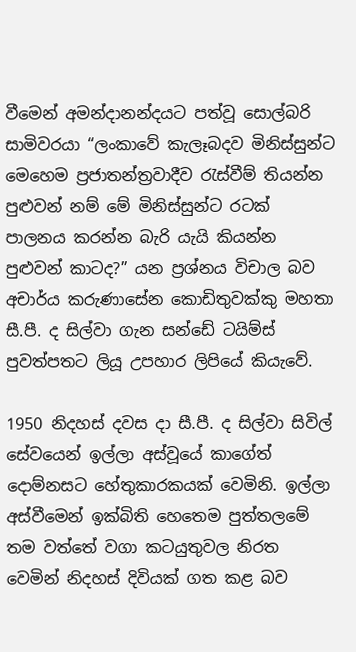වීමෙන් අමන්දානන්දයට පත්වූ සොල්බරි සාමිවරයා “ලංකාවේ කැලෑබදව මිනිස්සුන්ට මෙහෙම ප්‍රජාතන්ත්‍රවාදීව රැස්වීම් තියන්න පුළුවන් නම් මේ මිනිස්සුන්ට රටක් පාලනය කරන්න බැරි යැයි කියන්න පුළුවන් කාටද?” යන ප්‍රශ්නය විචාල බව අචාර්ය කරුණාසේන කොඩිතුවක්කු මහතා සී.පී. ද සිල්වා ගැන සන්ඩේ ටයිම්ස් පුවත්පතට ලියූ උපහාර ලිපියේ කියැවේ.

1950 නිදහස් දවස දා සී.පී. ද සිල්වා සිවිල් සේවයෙන් ඉල්ලා අස්වූයේ කාගේත් දොම්නසට හේතුකාරකයක් වෙමිනි. ඉල්ලා අස්වීමෙන් ඉක්බිති හෙතෙම පුත්තලමේ තම වත්තේ වගා කටයුතුවල නිරත වෙමින් නිදහස් දිවියක් ගත කළ බව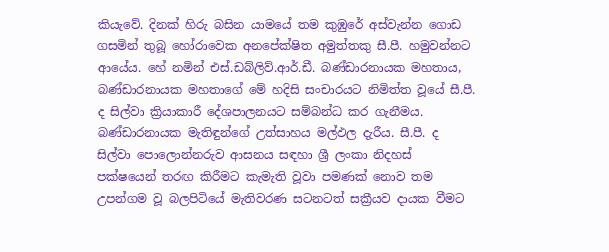කියැවේ. දිනක් හිරු බසින යාමයේ තම කුඹුරේ අස්වැන්න ගොඩ ගසමින් තුබූ හෝරාවෙක අනපේක්ෂිත අමුත්තකු සී.පී. හමුවන්නට ආයේය. හේ නමින් එස්.ඩබ්ලිව්.ආර්.ඩී. බණ්ඩාරනායක මහතාය, බණ්ඩාරනායක මහතාගේ මේ හදිසි සංචාරයට නිමිත්ත වූයේ සී.පී. ද සිල්වා ක්‍රියාකාරී දේශපාලනයට සම්බන්ධ කර ගැනීමය. බණ්ඩාරනායක මැතිඳුන්ගේ උත්සාහය මල්ඵල දැරීය. සී.පී. ද සිල්වා පොලොන්නරුව ආසනය සඳහා ශ්‍රී ලංකා නිදහස් පක්ෂයෙන් තරඟ කිරීමට කැමැති වූවා පමණක් නොව තම උපන්ගම වූ බලපිටියේ මැතිවරණ සටනටත් සක්‍රීයව දායක වීමට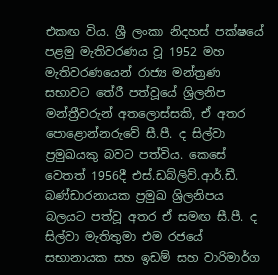එකඟ විය. ශ්‍රී ලංකා නිදහස් පක්ෂයේ පළමු මැතිවරණය වූ 1952 මහ මැතිවරණයෙන් රාජ්‍ය මන්ත්‍රණ සභාවට තේරී පත්වූයේ ශ්‍රිලනිප මන්ත්‍රීවරුන් අතලොස්සකි, ඒ අතර පොළොන්නරුවේ සී.පී. ද සිල්වා ප්‍රමුඛයකු බවට පත්විය. කෙසේ වෙතත් 1956දී එස්.ඩබ්ලිව්.ආර්.ඩී. බණ්ඩාරනායක ප්‍රමුඛ ශ්‍රිලනිපය බලයට පත්වූ අතර ඒ සමඟ සී.පී. ද සිල්වා මැතිතුමා එම රජයේ සභානායක සහ ඉඩම් සහ වාරිමාර්ග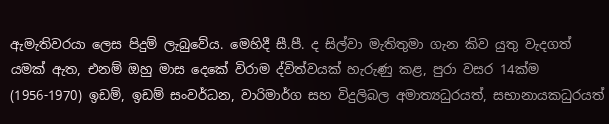ඇමැතිවරයා ලෙස පිදුම් ලැබුවේය. මෙහිදී සී.පී. ද සිල්වා මැතිතුමා ගැන කිව යුතු වැදගත් යමක් ඇත, එනම් ඔහු මාස දෙකේ විරාම ද්විත්වයක් හැරුණු කළ, පුරා වසර 14ක්ම (1956-1970) ඉඩම්, ඉඩම් සංවර්ධන, වාරිමාර්ග සහ විදුලිබල අමාත්‍යධුරයත්, සභානායකධුරයත්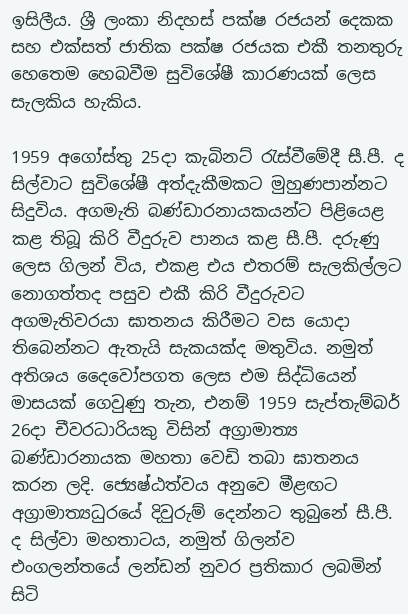ඉසිලීය. ශ්‍රී ලංකා නිදහස් පක්ෂ රජයන් දෙකක සහ එක්සත් ජාතික පක්ෂ රජයක එකී තනතුරු හෙතෙම හෙබවීම සුවිශේෂී කාරණයක් ලෙස සැලකිය හැකිය.

1959 අගෝස්තු 25දා කැබිනට් රැස්වීමේදී සී.පී. ද සිල්වාට සුවිශේෂී අත්දැකීමකට මුහුණපාන්නට සිදුවිය. අගමැති බණ්ඩාරනායකයන්ට පිළියෙළ කළ තිබූ කිරි වීදුරුව පානය කළ සී.පී. දරුණු ලෙස ගිලන් විය, එකළ එය එතරම් සැලකිල්ලට නොගත්තද පසුව එකී කිරි වීදුරුවට අගමැතිවරයා ඝාතනය කිරීමට වස යොදා තිබෙන්නට ඇතැයි සැකයක්ද මතුවිය. නමුත් අතිශය දෛවෝපගත ලෙස එම සිද්ධියෙන් මාසයක් ගෙවුණු තැන, එනම් 1959 සැප්තැම්බර් 26දා චීවරධාරියකු විසින් අග්‍රාමාත්‍ය බණ්ඩාරනායක මහතා වෙඩි තබා ඝාතනය කරන ලදි. ජ්‍යෙෂ්ඨත්වය අනුවෙ මීළඟට අග්‍රාමාත්‍යධුරයේ දිවුරුම් දෙන්නට තුබුනේ සී.පී. ද සිල්වා මහතාටය, නමුත් ගිලන්ව එංගලන්තයේ ලන්ඩන් නුවර ප්‍රතිකාර ලබමින් සිටි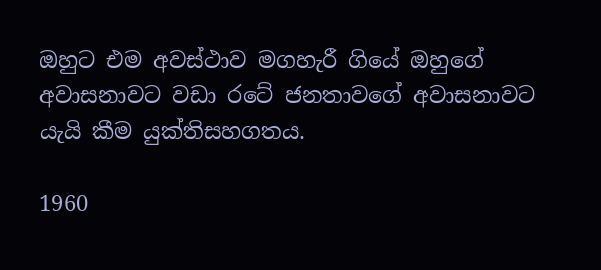ඔහුට එම අවස්ථාව මගහැරී ගියේ ඔහුගේ අවාසනාවට වඩා රටේ ජනතාවගේ අවාසනාවට යැයි කීම යුක්තිසහගතය.

1960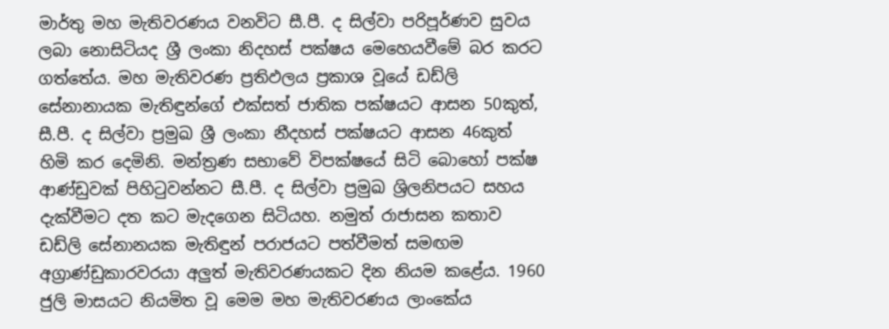මාර්තු මහ මැතිවරණය වනවිට සී.පී. ද සිල්වා පරිපූර්ණව සුවය ලබා නොසිටියද ශ්‍රී ලංකා නිදහස් පක්ෂය මෙහෙයවීමේ බර කරට ගත්තේය. මහ මැතිවරණ ප්‍රතිඵලය ප්‍රකාශ වූයේ ඩඩ්ලි සේනානායක මැතිඳුන්ගේ එක්සත් ජාතික පක්ෂයට ආසන 50කුත්, සී.පී. ද සිල්වා ප්‍රමුඛ ශ්‍රී ලංකා නීදහස් පක්ෂයට ආසන 46කුත් හිමි කර දෙමිනි. මන්ත්‍රණ සභාවේ විපක්ෂයේ සිටි බොහෝ පක්ෂ ආණ්ඩුවක් පිහිටුවන්නට සී.පී. ද සිල්වා ප්‍රමුඛ ශ්‍රිලනිපයට සහය දැක්වීමට දත කට මැදගෙන සිටියහ. නමුත් රාජාසන කතාව ඩඩ්ලි සේනානයක මැතිඳුන් පරාජයට පත්වීමත් සමඟම අග්‍රාණ්ඩුකාරවරයා අලුත් මැතිවරණයකට දින නියම කළේය. 1960 ජුලි මාසයට නියමිත වූ මෙම මහ මැතිවරණය ලාංකේය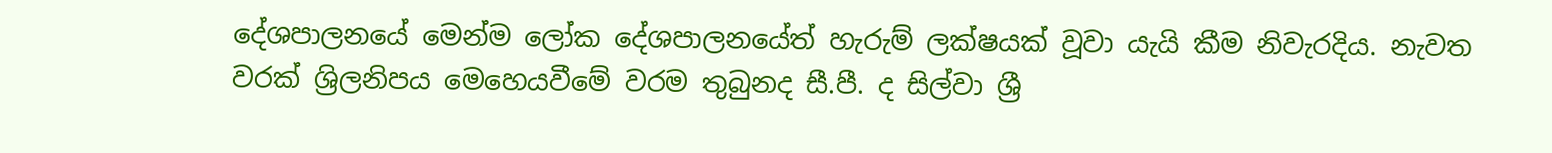දේශපාලනයේ මෙන්ම ලෝක දේශපාලනයේත් හැරුම් ලක්ෂයක් වූවා යැයි කීම නිවැරදිය. නැවත වරක් ශ්‍රිලනිපය මෙහෙයවීමේ වරම තුබුනද සී.පී. ද සිල්වා ශ්‍රී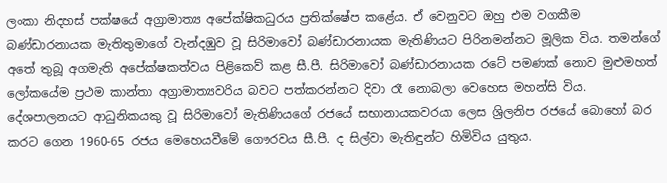ලංකා නිදහස් පක්ෂයේ අග්‍රාමාත්‍ය අපේක්ෂිකධුරය ප්‍රතික්ෂේප කළේය. ඒ වෙනුවට ඔහු එම වගකීම බණ්ඩාරනායක මැතිතුමාගේ වැන්දඹුව වූ සිරිමාවෝ බණ්ඩාරනායක මැතිණියට පිරිනමන්නට මූලික විය. තමන්ගේ අතේ තුබූ අගමැති අපේක්ෂකත්වය පිළිකෙව් කළ සී.පී. සිරිමාවෝ බණ්ඩාරනායක රටේ පමණක් නොව මුළුමහත් ලෝකයේම ප්‍රථම කාන්තා අග්‍රාමාත්‍යවරිය බවට පත්කරන්නට දිවා රෑ නොබලා වෙහෙස මහන්සි විය. දේශපාලනයට ආධුනිකයකු වූ සිරිමාවෝ මැතිණියගේ රජයේ සභානායකවරයා ලෙස ශ්‍රිලනිප රජයේ බොහෝ බර කරට ගෙන 1960-65 රජය මෙහෙයවීමේ ගෞරවය සී.පී. ද සිල්වා මැතිඳුන්ට හිමිවිය යුතුය.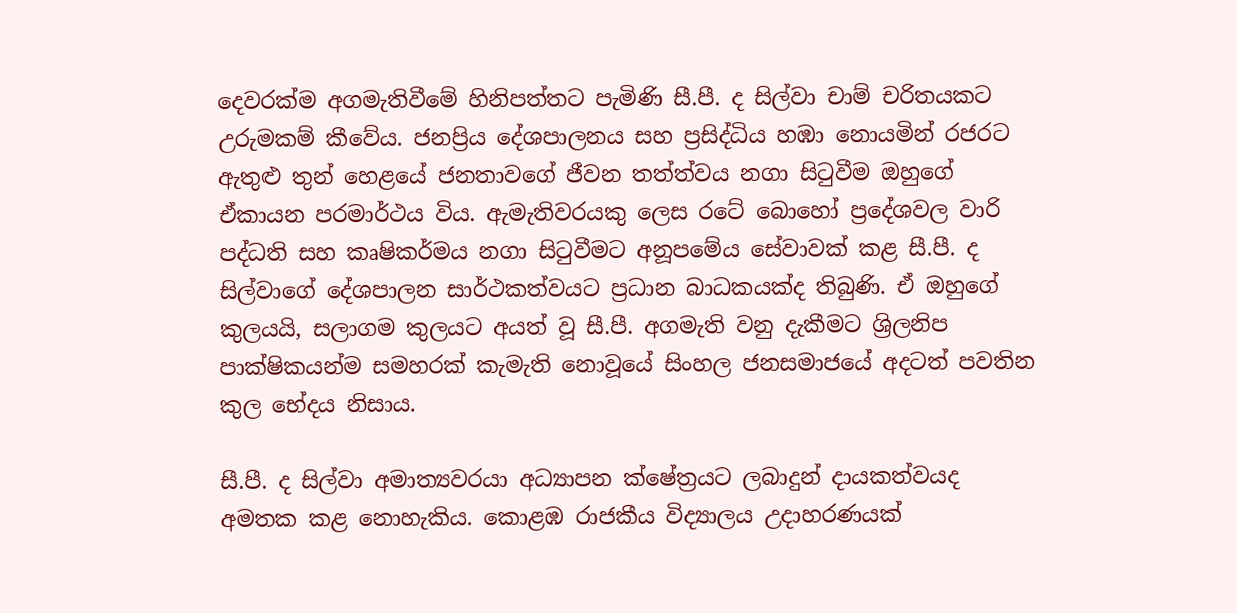දෙවරක්ම අගමැතිවීමේ හිනිපත්තට පැමිණි සී.පී. ද සිල්වා චාම් චරිතයකට උරුමකම් කීවේය. ජනප්‍රිය දේශපාලනය සහ ප්‍රසිද්ධිය හඹා නොයමින් රජරට ඇතුළු තුන් හෙළයේ ජනතාවගේ ජීවන තත්ත්වය නගා සිටුවීම ඔහුගේ ඒකායන පරමාර්ථය විය. ඇමැතිවරයකු ලෙස රටේ බොහෝ ප්‍රදේශවල වාරි පද්ධති සහ කෘෂිකර්මය නගා සිටුවීමට අනූපමේය සේවාවක් කළ සී.පී. ද සිල්වාගේ දේශපාලන සාර්ථකත්වයට ප්‍රධාන බාධකයක්ද තිබුණි. ඒ ඔහුගේ කුලයයි, සලාගම කුලයට අයත් වූ සී.පී. අගමැති වනු දැකීමට ශ්‍රිලනිප පාක්ෂිකයන්ම සමහරක් කැමැති නොවූයේ සිංහල ජනසමාජයේ අදටත් පවතින කුල භේදය නිසාය.

සී.පී. ද සිල්වා අමාත්‍යවරයා අධ්‍යාපන ක්ෂේත්‍රයට ලබාදුන් දායකත්වයද අමතක කළ නොහැකිය. කොළඹ රාජකීය විද්‍යාලය උදාහරණයක්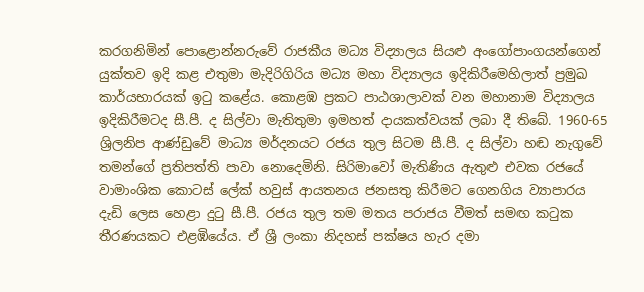කරගනිමින් පොළොන්නරුවේ රාජකීය මධ්‍ය විද්‍යාලය සියළු අංගෝපාංගයන්ගෙන් යුක්තව ඉදි කළ එතුමා මැදිරිගිරිය මධ්‍ය මහා විද්‍යාලය ඉදිකිරීමෙහිලාත් ප්‍රමුඛ කාර්යභාරයක් ඉටු කළේය. කොළඹ ප්‍රකට පාඨශාලාවක් වන මහානාම විද්‍යාලය ඉදිකිරීමටද සී.පී. ද සිල්වා මැතිතුමා ඉමහත් දායකත්වයක් ලබා දී තිබේ. 1960-65 ශ්‍රිලනිප ආණ්ඩුවේ මාධ්‍ය මර්දනයට රජය තුල සිටම සී.පී. ද සිල්වා හඬ නැගුවේ තමන්ගේ ප්‍රතිපත්ති පාවා නොදෙමිනි. සිරිමාවෝ මැතිණිය ඇතුළු එවක රජයේ වාමාංශික කොටස් ලේක් හවුස් ආයතනය ජනසතු කිරීමට ගෙනගිය ව්‍යාපාරය දැඩි ලෙස හෙළා දුටු සී.පී. රජය තුල තම මතය පරාජය වීමත් සමඟ කටුක තීරණයකට එළඹියේය. ඒ ශ්‍රී ලංකා නිදහස් පක්ෂය හැර දමා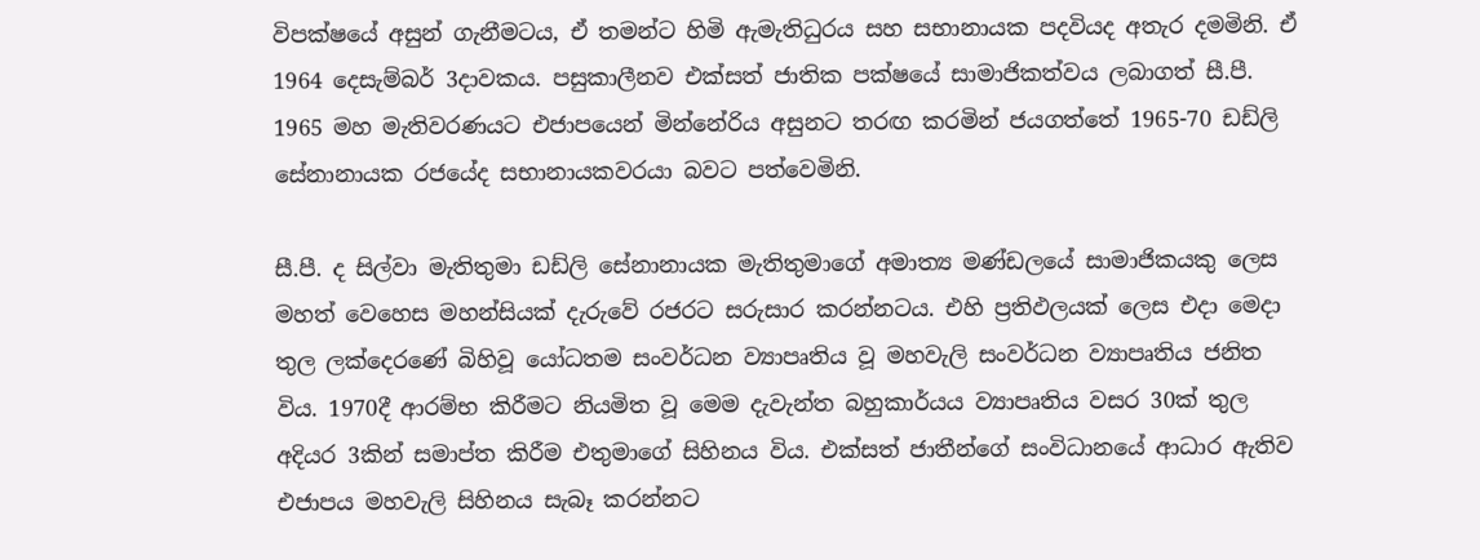විපක්ෂයේ අසුන් ගැනීමටය, ඒ තමන්ට හිමි ඇමැතිධුරය සහ සභානායක පදවියද අතැර දමමිනි. ඒ 1964 දෙසැම්බර් 3දාවකය. පසුකාලීනව එක්සත් ජාතික පක්ෂයේ සාමාජිකත්වය ලබාගත් සී.පී. 1965 මහ මැතිවරණයට එජාපයෙන් මින්නේරිය අසුනට තරඟ කරමින් ජයගත්තේ 1965-70 ඩඩ්ලි සේනානායක රජයේද සභානායකවරයා බවට පත්වෙමිනි.

සී.පී. ද සිල්වා මැතිතුමා ඩඩ්ලි සේනානායක මැතිතුමාගේ අමාත්‍ය මණ්ඩලයේ සාමාජිකයකු ලෙස මහත් වෙහෙස මහන්සියක් දැරුවේ රජරට සරුසාර කරන්නටය. එහි ප්‍රතිඵලයක් ලෙස එදා මෙදා තුල ලක්දෙරණේ බිහිවූ යෝධතම සංවර්ධන ව්‍යාපෘතිය වූ මහවැලි සංවර්ධන ව්‍යාපෘතිය ජනිත විය. 1970දී ආරම්භ කිරීමට නියමිත වූ මෙම දැවැන්ත බහුකාර්යය ව්‍යාපෘතිය වසර 30ක් තුල අදියර 3කින් සමාප්ත කිරීම එතුමාගේ සිහිනය විය. එක්සත් ජාතීන්ගේ සංවිධානයේ ආධාර ඇතිව එජාපය මහවැලි සිහිනය සැබෑ කරන්නට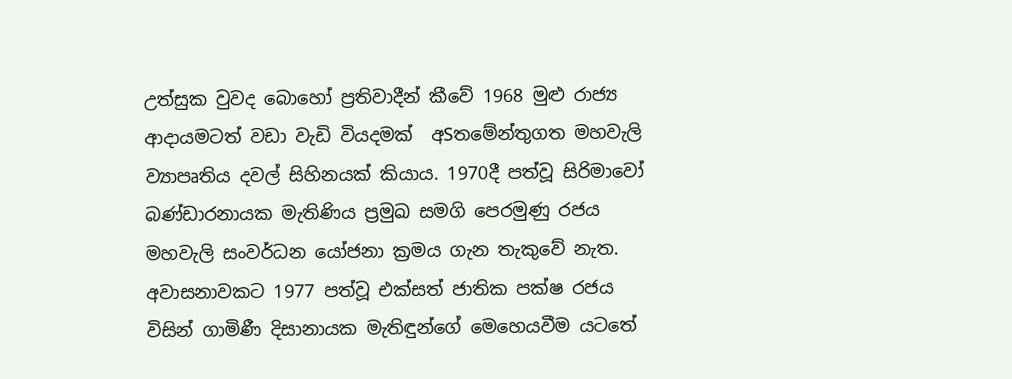උත්සුක වුවද බොහෝ ප්‍රතිවාදීන් කීවේ 1968 මුළු රාජ්‍ය ආදායමටත් වඩා වැඩි වියදමක්  අSතමේන්තුගත මහවැලි ව්‍යාපෘතිය දවල් සිහිනයක් කියාය. 1970දී පත්වූ සිරිමාවෝ බණ්ඩාරනායක මැතිණිය ප්‍රමුඛ සමගි පෙරමුණු රජය මහවැලි සංවර්ධන යෝජනා ක්‍රමය ගැන තැකුවේ නැත. අවාසනාවකට 1977 පත්වූ එක්සත් ජාතික පක්ෂ රජය විසින් ගාමිණී දිසානායක මැතිඳුන්ගේ මෙහෙයවීම යටතේ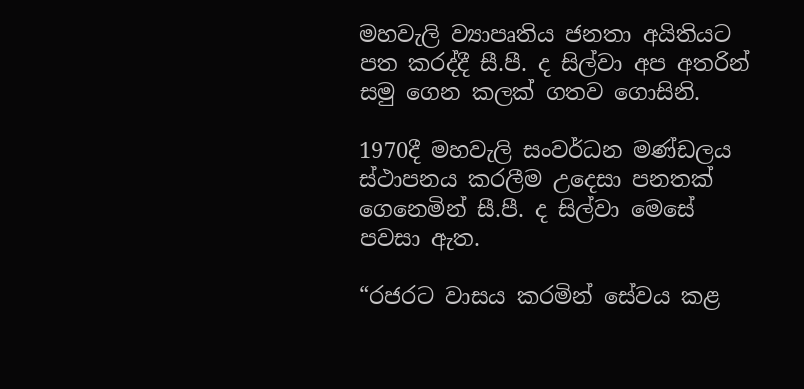මහවැලි ව්‍යාපෘතිය ජනතා අයිතියට පත කරද්දී සී.පී. ද සිල්වා අප අතරින් සමු ගෙන කලක් ගතව ගොසිනි.

1970දී මහවැලි සංවර්ධන මණ්ඩලය ස්ථාපනය කරලීම උදෙසා පනතක් ගෙනෙමින් සී.පී. ද සිල්වා මෙසේ පවසා ඇත.

“රජරට වාසය කරමින් සේවය කළ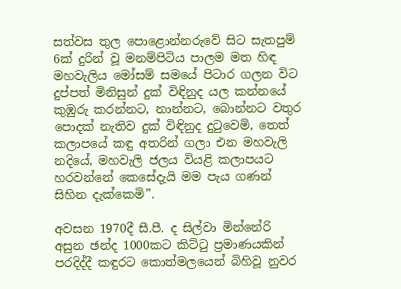සත්වස තුල පොළොන්නරුවේ සිට සැතපුම් 6ක් දුරින් වූ මනම්පිටිය පාලම මත හිඳ මහවැලිය මෝසම් සමයේ පිටාර ගලන විට දුප්පත් මිනිසුන් දුක් විඳිනුද යල කන්නයේ කුඹුරු කරන්නට, නාන්නට, බොන්නට වතුර පොදක් නැතිව දුක් විඳිනුද දුටුවෙමි, තෙත් කලාපයේ කඳු අතරින් ගලා එන මහවැලි නදියේ, මහවැලි ජලය වියළි කලාපයට හරවන්නේ කෙසේදැයි මම පැය ගණන් සිහින දැක්කෙමි”.

අවසන 1970දී සී.පී. ද සිල්වා මින්නේරි අසුන ඡන්ද 1000කට කිට්ටු ප්‍රමාණයකින් පරදිද්දී කඳුරට කොත්මලයෙන් බිහිවූ නුවර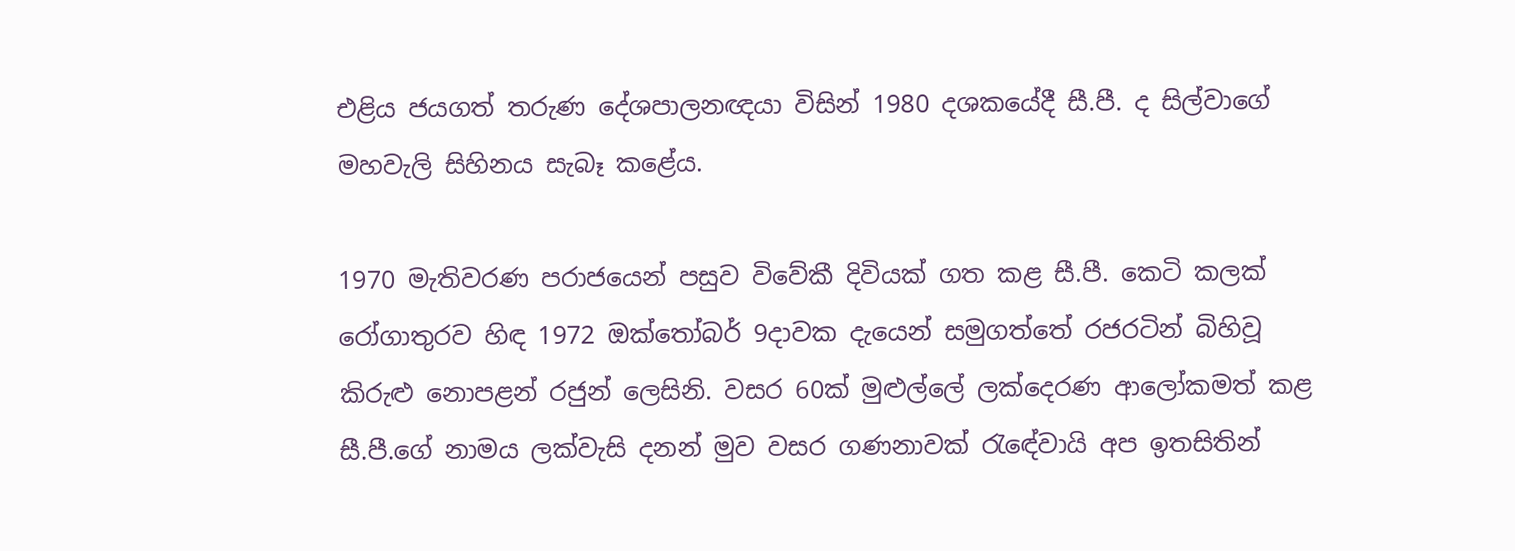එළිය ජයගත් තරුණ දේශපාලනඥයා විසින් 1980 දශකයේදී සී.පී. ද සිල්වාගේ මහවැලි සිහිනය සැබෑ කළේය.

1970 මැතිවරණ පරාජයෙන් පසුව විවේකී දිවියක් ගත කළ සී.පී. කෙටි කලක් රෝගාතුරව හිඳ 1972 ඔක්තෝබර් 9දාවක දැයෙන් සමුගත්තේ රජරටින් බිහිවූ කිරුළු නොපළන් රජුන් ලෙසිනි. වසර 60ක් මුළුල්ලේ ලක්දෙරණ ආලෝකමත් කළ සී.පී.ගේ නාමය ලක්වැසි දනන් මුව වසර ගණනාවක් රැඳේවායි අප ඉතසිතින්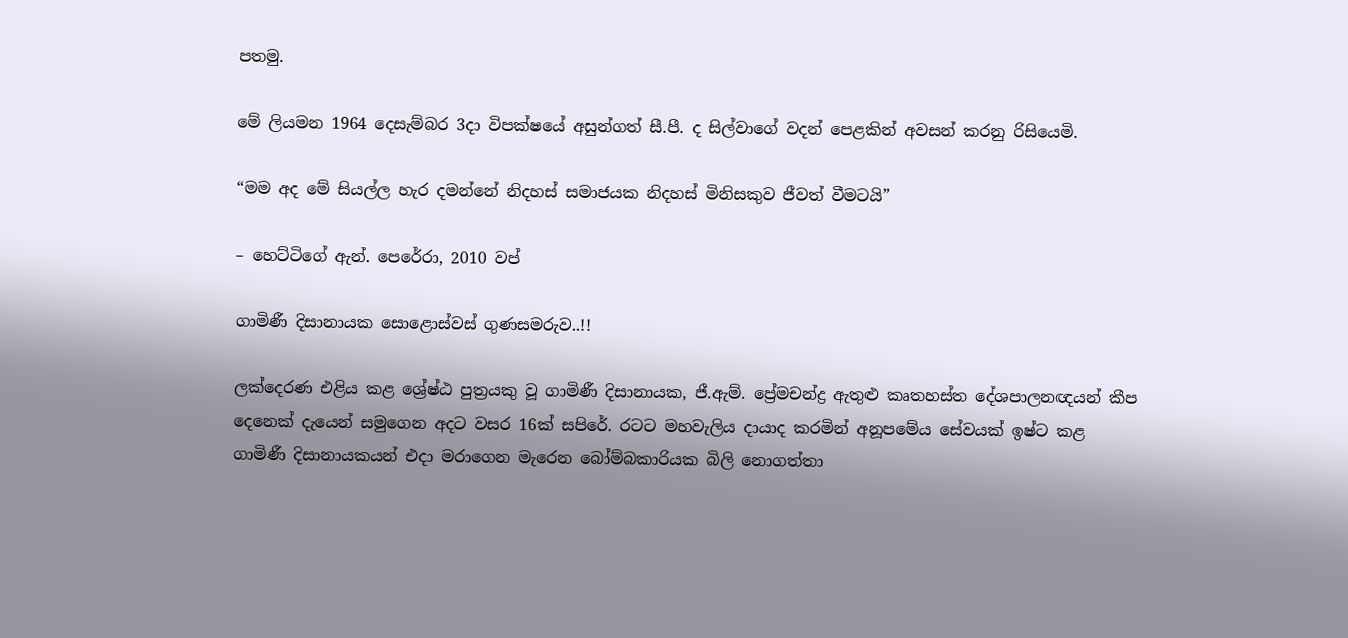පතමු.

මේ ලියමන 1964 දෙසැම්බර 3දා විපක්ෂයේ අසුන්ගත් සී.පී. ද සිල්වාගේ වදන් පෙළකින් අවසන් කරනු රිසියෙමි.

“මම අද මේ සියල්ල හැර දමන්නේ නිදහස් සමාජයක නිදහස් මිනිසකුව ජීවත් වීමටයි”

– හෙට්ටිගේ ඇන්. පෙරේරා, 2010 වප්

ගාමිණී දිසානායක සොළොස්වස් ගුණසමරුව..!!

ලක්දෙරණ එළිය කළ ශ්‍රේෂ්ඨ පුත්‍රයකු වූ ගාමිණී දිසානායක, ජී.ඇම්. ප්‍රේමචන්ද්‍ර ඇතුළු කෘතහස්ත දේශපාලනඥයන් කීප දෙනෙක් දැයෙන් සමුගෙන අදට වසර 16ක් සපිරේ. රටට මහවැලිය දායාද කරමින් අනූපමේය සේවයක් ඉෂ්ට කළ ගාමිණී දිසානායකයන් එදා මරාගෙන මැරෙන බෝම්බකාරියක බිලි නොගත්තා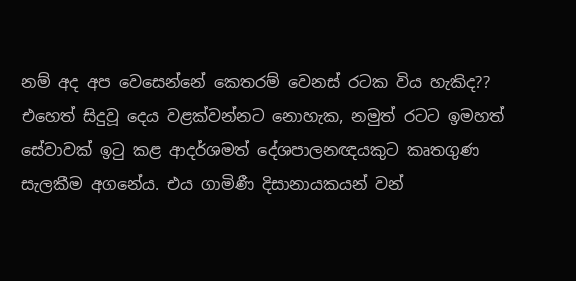නම් අද අප වෙසෙන්නේ කෙතරම් වෙනස් රටක විය හැකිද?? එහෙත් සිදුවූ දෙය වළක්වන්නට නොහැක, නමුත් රටට ඉමහත් සේවාවක් ඉටු කළ ආදර්ශමත් දේශපාලනඥයකුට කෘතගුණ සැලකීම අගනේය. එය ගාමිණී දිසානායකයන් වන්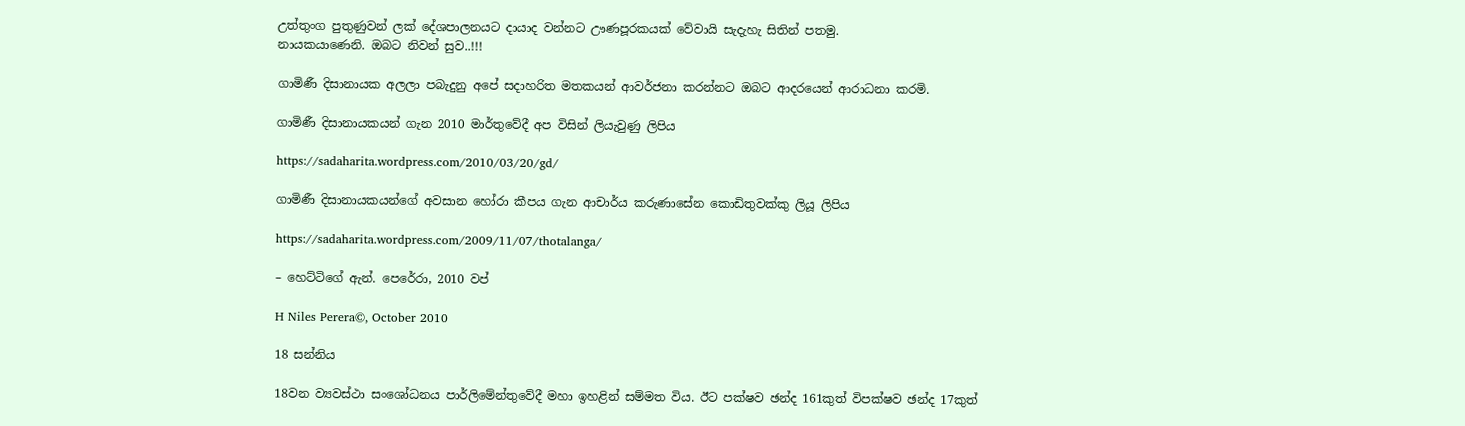උත්තුංග පුතුණුවන් ලක් දේශපාලනයට දායාද වන්නට ඌණපූරකයක් වේවායි සැදැහැ සිතින් පතමු.
නායකයාණෙනි. ඔබට නිවන් සුව..!!!

ගාමිණී දිසානායක අලලා පබැදුනු අපේ සදාහරිත මතකයන් ආවර්ජනා කරන්නට ඔබට ආදරයෙන් ආරාධනා කරමි.

ගාමිණී දිසානායකයන් ගැන 2010 මාර්තුවේදී අප විසින් ලියැවුණු ලිපිය

https://sadaharita.wordpress.com/2010/03/20/gd/

ගාමිණී දිසානායකයන්ගේ අවසාන හෝරා කීපය ගැන ආචාර්ය කරුණාසේන කොඩිතුවක්කු ලියූ ලිපිය

https://sadaharita.wordpress.com/2009/11/07/thotalanga/

– හෙට්ටිගේ ඇන්. පෙරේරා, 2010 වප්

H Niles Perera©, October 2010

18 සන්නිය

18වන ව්‍යවස්ථා සංශෝධනය පාර්ලිමේන්තුවේදී මහා ඉහළින් සම්මත විය. ඊට පක්ෂව ඡන්ද 161කුත් විපක්ෂව ඡන්ද 17කුත්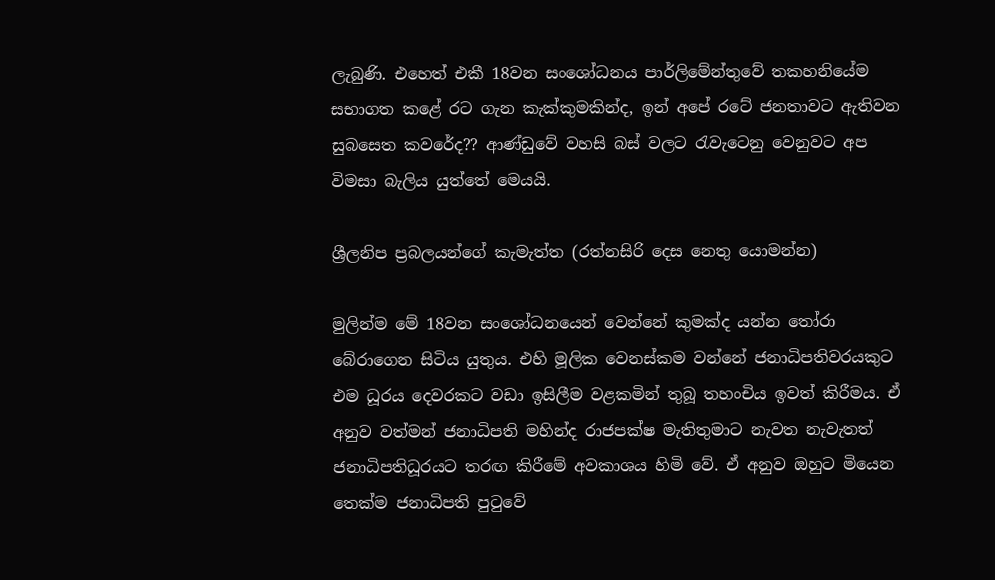ලැබුණි. එහෙත් එකී 18වන සංශෝධනය පාර්ලිමේන්තුවේ තකහනියේම සභාගත කළේ රට ගැන කැක්කුමකින්ද, ඉන් අපේ රටේ ජනතාවට ඇතිවන සුබසෙත කවරේද?? ආණ්ඩුවේ වහසි බස් වලට රැවැටෙනු වෙනුවට අප විමසා බැලිය යුත්තේ මෙයයි.

ශ්‍රීලනිප ප්‍රබලයන්ගේ කැමැත්ත (රත්නසිරි දෙස නෙතු යොමන්න)

මුලින්ම මේ 18වන සංශෝධනයෙන් වෙන්නේ කුමක්ද යන්න තෝරා බේරාගෙන සිටිය යුතුය. එහි මූලික වෙනස්කම වන්නේ ජනාධිපතිවරයකුට එම ධූරය දෙවරකට වඩා ඉසිලීම වළකමින් තුබූ තහංචිය ඉවත් කිරීමය. ඒ අනුව වත්මන් ජනාධිපති මහින්ද රාජපක්ෂ මැතිතුමාට නැවත නැවැතත් ජනාධිපතිධූරයට තරඟ කිරීමේ අවකාශය හිමි වේ. ඒ අනුව ඔහුට මියෙන තෙක්ම ජනාධිපති පුටුවේ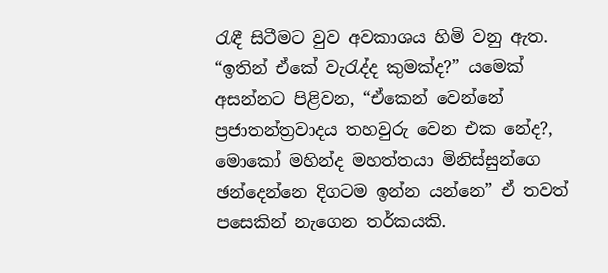රැඳී සිටීමට වුව අවකාශය හිමි වනු ඇත. “ඉතින් ඒකේ වැරැද්ද කුමක්ද?” යමෙක් අසන්නට පිළිවන, “ඒකෙන් වෙන්නේ ප්‍රජාතන්ත්‍රවාදය තහවුරු වෙන එක නේද?, මොකෝ මහින්ද මහත්තයා මිනිස්සුන්ගෙ ඡන්දෙන්නෙ දිගටම ඉන්න යන්නෙ” ඒ තවත් පසෙකින් නැගෙන තර්කයකි.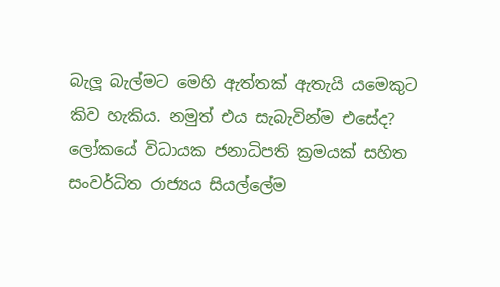බැලූ බැල්මට මෙහි ඇත්තක් ඇතැයි යමෙකුට කිව හැකිය. නමුත් එය සැබැවින්ම එසේද? ලෝකයේ විධායක ජනාධිපති ක්‍රමයක් සහිත සංවර්ධිත රාජ්‍යය සියල්ලේම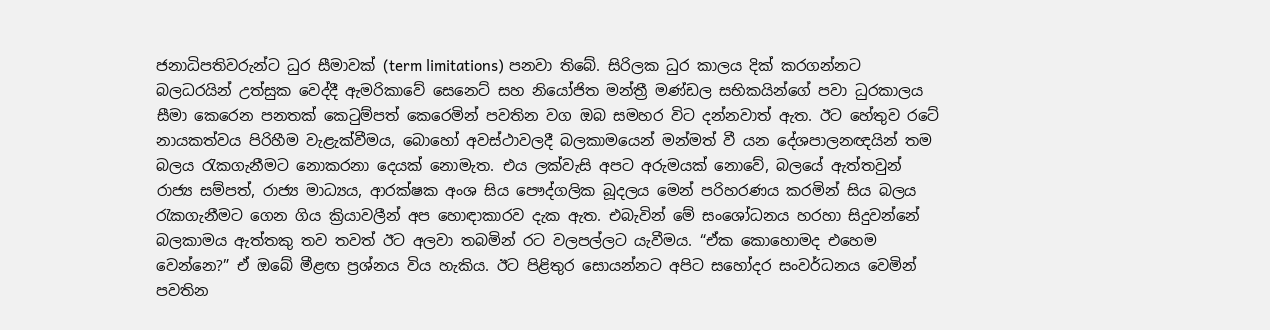ජනාධිපතිවරුන්ට ධුර සීමාවක් (term limitations) පනවා තිබේ. සිරිලක ධුර කාලය දික් කරගන්නට බලධරයින් උත්සුක වෙද්දී ඇමරිකාවේ සෙනෙට් සහ නියෝජිත මන්ත්‍රී මණ්ඩල සභිකයින්ගේ පවා ධුරකාලය සීමා කෙරෙන පනතක් කෙටුම්පත් කෙරෙමින් පවතින වග ඔබ සමහර විට දන්නවාත් ඇත. ඊට හේතුව රටේ නායකත්වය පිරිහීම වැළැක්වීමය, බොහෝ අවස්ථාවලදී බලකාමයෙන් මන්මත් වී යන දේශපාලනඥයින් තම බලය රැකගැනීමට නොකරනා දෙයක් නොමැත. එය ලක්වැසි අපට අරුමයක් නොවේ, බලයේ ඇත්තවුන් රාජ්‍ය සම්පත්, රාජ්‍ය මාධ්‍යය, ආරක්ෂක අංශ සිය පෞද්ගලික බූදලය මෙන් පරිහරණය කරමින් සිය බලය රැකගැනීමට ගෙන ගිය ක්‍රියාවලීන් අප හොඳාකාරව දැක ඇත. එබැවින් මේ සංශෝධනය හරහා සිදුවන්නේ බලකාමය ඇත්තකු තව තවත් ඊට අලවා තබමින් රට වලපල්ලට යැවීමය. “ඒක කොහොමද එහෙම වෙන්නෙ?” ඒ ඔබේ මීළඟ ප්‍රශ්නය විය හැකිය. ඊට පිළිතුර සොයන්නට අපිට සහෝදර සංවර්ධනය වෙමින් පවතින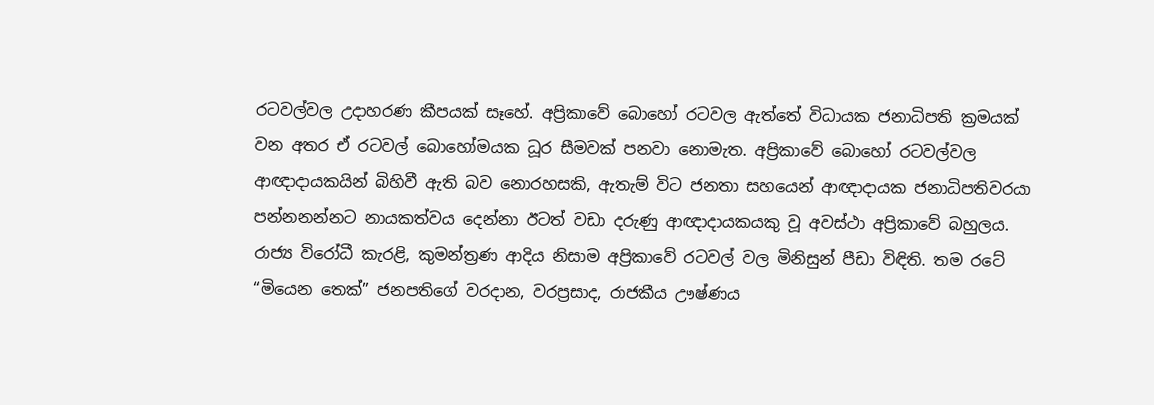රටවල්වල උදාහරණ කීපයක් සෑහේ. අප්‍රිකාවේ බොහෝ රටවල ඇත්තේ විධායක ජනාධිපති ක්‍රමයක් වන අතර ඒ රටවල් බොහෝමයක ධූර සීමවක් පනවා නොමැත. අප්‍රිකාවේ බොහෝ රටවල්වල ආඥාදායකයින් බිහිවී ඇති බව නොරහසකි, ඇතැම් විට ජනතා සහයෙන් ආඥාදායක ජනාධිපතිවරයා පන්නනන්නට නායකත්වය දෙන්නා ඊටත් වඩා දරුණු ආඥාදායකයකු වූ අවස්ථා අප්‍රිකාවේ බහුලය. රාජ්‍ය විරෝධී කැරළි, කුමන්ත්‍රණ ආදිය නිසාම අප්‍රිකාවේ රටවල් වල මිනිසුන් පීඩා විඳිති. තම රටේ “මියෙන තෙක්” ජනපතිගේ වරදාන, වරප්‍රසාද, රාජකීය ඌෂ්ණය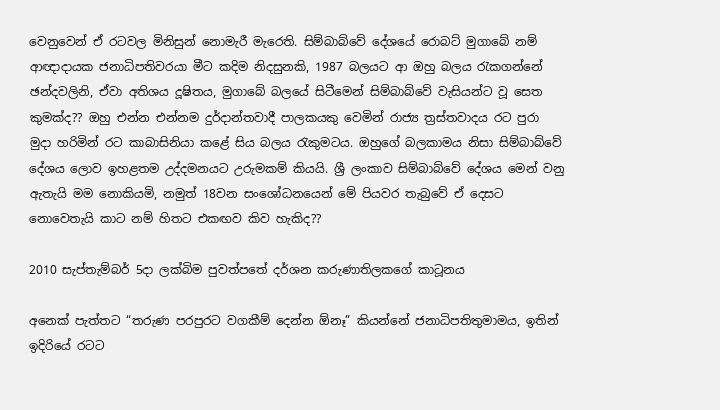වෙනුවෙන් ඒ රටවල මිනිසුන් නොමැරී මැරෙති. සිම්බාබ්වේ දේශයේ රොබට් මුගාබේ නම් ආඥාදායක ජනාධිපතිවරයා මීට කදිම නිදසුනකි, 1987 බලයට ආ ඔහු බලය රැකගන්නේ ඡන්දවලිනි, ඒවා අතිශය දූෂිතය, මුගාබේ බලයේ සිටීමෙන් සිම්බාබ්වේ වැසියන්ට වූ සෙත කුමක්ද?? ඔහු එන්න එන්නම දුර්දාන්තවාදී පාලකයකු වෙමින් රාජ්‍ය ත්‍රස්තවාදය රට පුරා මුදා හරිමින් රට කාබාසිනියා කළේ සිය බලය රැකුමටය. ඔහුගේ බලකාමය නිසා සිම්බාබ්වේ දේශය ලොව ඉහළතම උද්දමනයට උරුමකම් කියයි. ශ්‍රී ලංකාව සිම්බාබ්වේ දේශය මෙන් වනු ඇතැයි මම නොකියමි, නමුත් 18වන සංශෝධනයෙන් මේ පියවර තැබුවේ ඒ දෙසට නොවෙතැයි කාට නම් හිතට එකඟව කිව හැකිද??

2010 සැප්තැම්බර් 5දා ලක්බිම පුවත්පතේ දර්ශන කරුණාතිලකගේ කාටූනය

අනෙක් පැත්තට “තරුණ පරපුරට වගකීම් දෙන්න ඕනෑ” කියන්නේ ජනාධිපතිතුමාමය, ඉතින් ඉදිරියේ රටට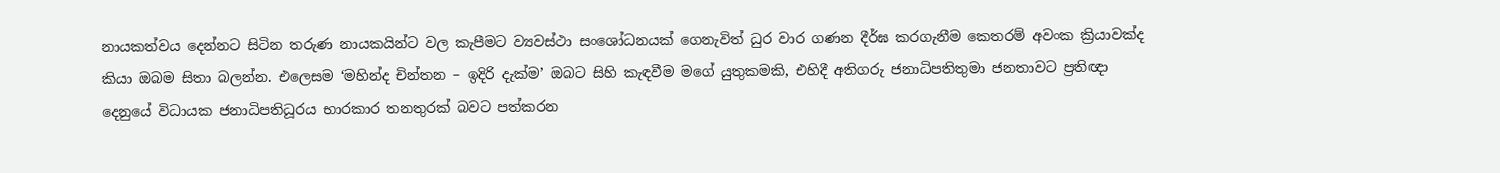නායකත්වය දෙන්නට සිටින තරුණ නායකයින්ට වල කැපීමට ව්‍යවස්ථා සංශෝධනයක් ගෙනැවිත් ධුර වාර ගණන දීර්ඝ කරගැනීම කෙතරම් අවංක ක්‍රියාවක්ද කියා ඔබම සිතා බලන්න. එලෙසම ‘මහින්ද චින්තන – ඉදිරි දැක්ම’ ඔබට සිහි කැඳවීම මගේ යුතුකමකි, එහිදී අතිගරු ජනාධිපතිතුමා ජනතාවට ප්‍රතිඥා දෙනුයේ විධායක ජනාධිපතිධූරය භාරකාර තනතුරක් බවට පත්කරන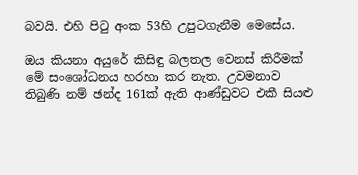බවයි. එහි පිටු අංක 53හි උපුටගැනීම මෙසේය.

ඔය කියනා අයුරේ කිසිඳු බලතල වෙනස් කිරීමක් මේ සංශෝධනය හරහා කර නැත. උවමනාව තිබුණි නම් ඡන්ද 161ක් ඇති ආණ්ඩුවට එකී සියළු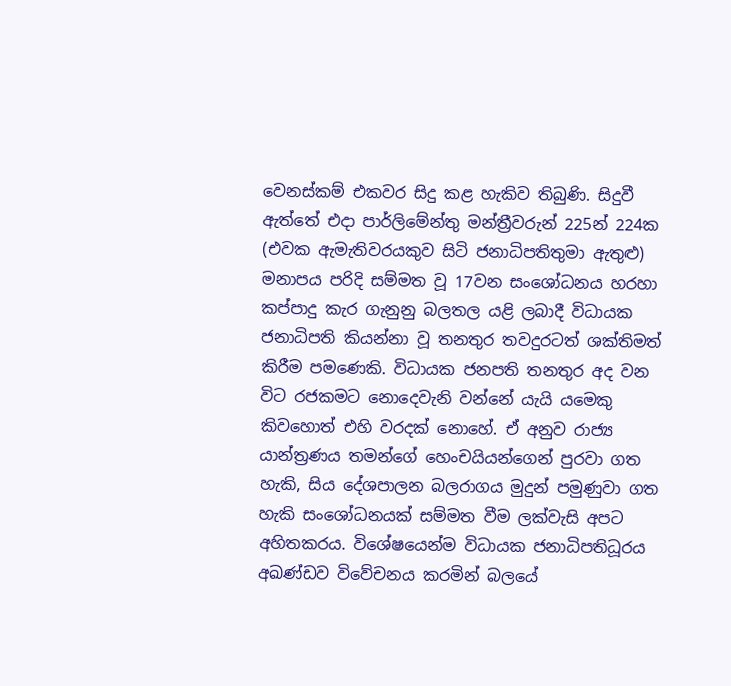වෙනස්කම් එකවර සිදු කළ හැකිව තිබුණි. සිදුවී ඇත්තේ එදා පාර්ලිමේන්තු මන්ත්‍රීවරුන් 225න් 224ක (එවක ඇමැතිවරයකුව සිටි ජනාධිපතිතුමා ඇතුළු) මනාපය පරිදි සම්මත වූ 17වන සංශෝධනය හරහා කප්පාදු කැර ගැනුනු බලතල යළි ලබාදී විධායක ජනාධිපති කියන්නා වූ තනතුර තවදුරටත් ශක්තිමත් කිරීම පමණෙකි. විධායක ජනපති තනතුර අද වන විට රජකමට නොදෙවැනි වන්නේ යැයි යමෙකු කිවහොත් එහි වරදක් නොහේ. ඒ අනුව රාජ්‍ය යාන්ත්‍රණය තමන්ගේ හෙංචයියන්ගෙන් පුරවා ගත හැකි, සිය දේශපාලන බලරාගය මුදුන් පමුණුවා ගත හැකි සංශෝධනයක් සම්මත වීම ලක්වැසි අපට අහිතකරය. විශේෂයෙන්ම විධායක ජනාධිපතිධූරය අඛණ්ඩව විවේචනය කරමින් බලයේ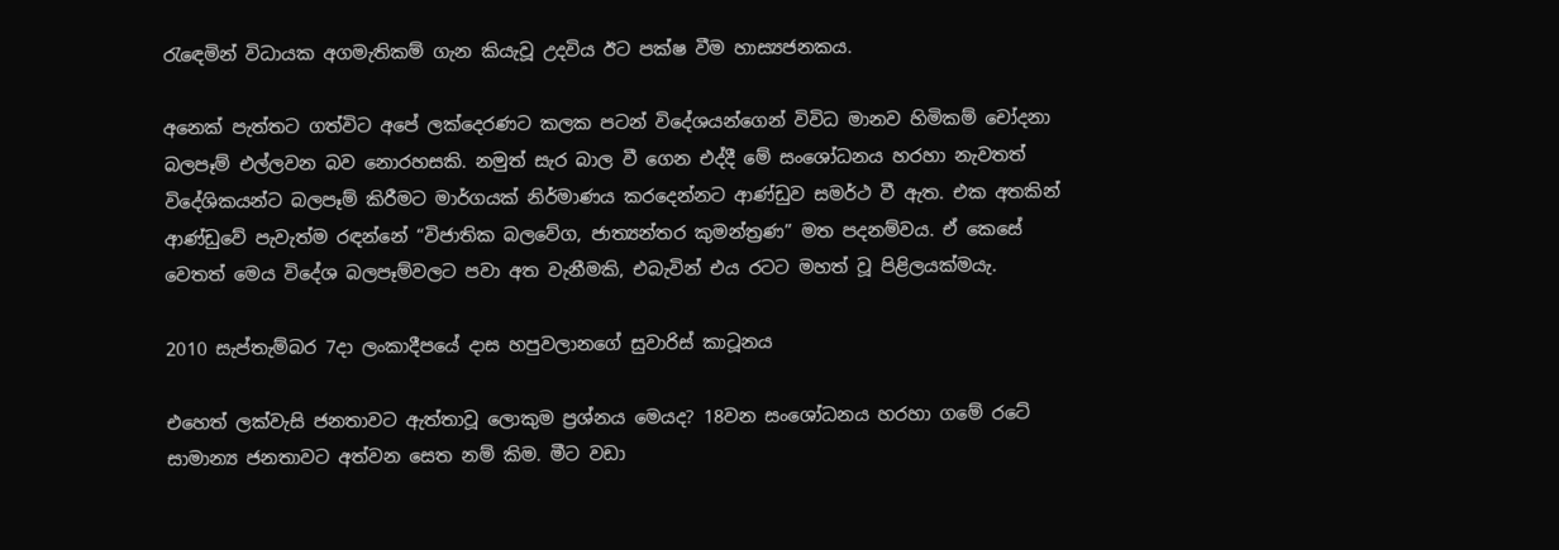රැඳෙමින් විධායක අගමැතිකම් ගැන කියැවූ උදවිය ඊට පක්ෂ වීම හාස්‍යජනකය.

අනෙක් පැත්තට ගත්විට අපේ ලක්දෙරණට කලක පටන් විදේශයන්ගෙන් විවිධ මානව හිමිකම් චෝදනා බලපෑම් එල්ලවන බව නොරහසකි. නමුත් සැර බාල වී ගෙන එද්දී මේ සංශෝධනය හරහා නැවතත් විදේශිකයන්ට බලපෑම් කිරීමට මාර්ගයක් නිර්මාණය කරදෙන්නට ආණ්ඩුව සමර්ථ වී ඇත. එක අතකින් ආණ්ඩුවේ පැවැත්ම රඳන්නේ “විජාතික බලවේග, ජාත්‍යන්තර කුමන්ත්‍රණ” මත පදනම්වය. ඒ කෙසේ වෙතත් මෙය විදේශ බලපෑම්වලට පවා අත වැනීමකි, එබැවින් එය රටට මහත් වූ පිළිලයක්මයැ.

2010 සැප්තැම්බර 7දා ලංකාදීපයේ දාස හපුවලානගේ සුවාරිස් කාටූනය

එහෙත් ලක්වැසි ජනතාවට ඇත්තාවූ ලොකුම ප්‍රශ්නය මෙයද? 18වන සංශෝධනය හරහා ගමේ රටේ සාමාන්‍ය ජනතාවට අත්වන සෙත නම් කිම. මීට වඩා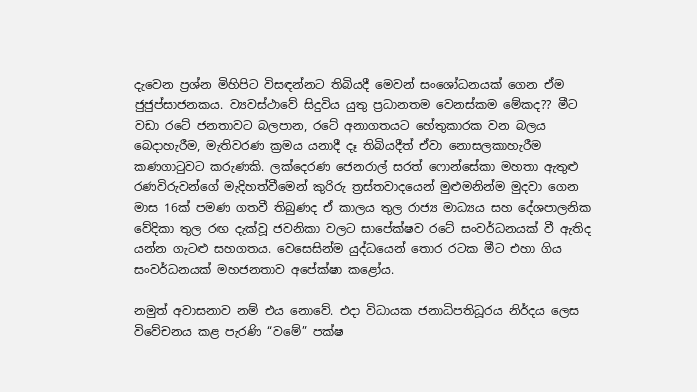දැවෙන ප්‍රශ්න මිහිපිට විසඳන්නට තිබියදී මෙවන් සංශෝධනයක් ගෙන ඒම ජුජුප්සාජනකය. ව්‍යවස්ථාවේ සිදුවිය යුතු ප්‍රධානතම වෙනස්කම මේකද?? මීට වඩා රටේ ජනතාවට බලපාන, රටේ අනාගතයට හේතුකාරක වන බලය බෙදාහැරීම, මැතිවරණ ක්‍රමය යනාදී දෑ තිබියදීත් ඒවා නොසලකාහැරීම කණගාටුවට කරුණකි. ලක්දෙරණ ජෙනරාල් සරත් ෆොන්සේකා මහතා ඇතුළු රණවිරුවන්ගේ මැදිහත්වීමෙන් කුරිරු ත්‍රස්තවාදයෙන් මුළුමනින්ම මුදවා ගෙන මාස 16ක් පමණ ගතවී තිබුණද ඒ කාලය තුල රාජ්‍ය මාධ්‍යය සහ දේශපාලනික වේදිකා තුල රඟ දැක්වූ ජවනිකා වලට සාපේක්ෂව රටේ සංවර්ධනයක් වී ඇතිද යන්න ගැටළු සහගතය. වෙසෙසින්ම යුද්ධයෙන් තොර රටක මීට එහා ගිය සංවර්ධනයක් මහජනතාව අපේක්ෂා කළෝය.

නමුත් අවාසනාව නම් එය නොවේ. එදා විධායක ජනාධිපතිධූරය නිර්දය ලෙස විවේචනය කළ පැරණි “වමේ” පක්ෂ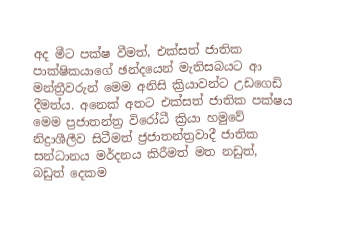අද මීට පක්ෂ වීමත්, එක්සත් ජාතික පාක්ෂිකයාගේ ඡන්දයෙන් මැතිසබයට ආ මන්ත්‍රීවරුන් මෙම අනිසි ක්‍රියාවන්ට උඩගෙඩි දීමත්ය. අනෙක් අතට එක්සත් ජාතික පක්ෂය මෙම ප්‍රජාතන්ත්‍ර විරෝධී ක්‍රියා හමුවේ නිද්‍රාශීලීව සිටීමත් ජ්‍රජාතන්ත්‍රවාදී ජාතික සන්ධානය මර්දනය කිරීමත් මත නඩුත්, බඩුත් දෙකම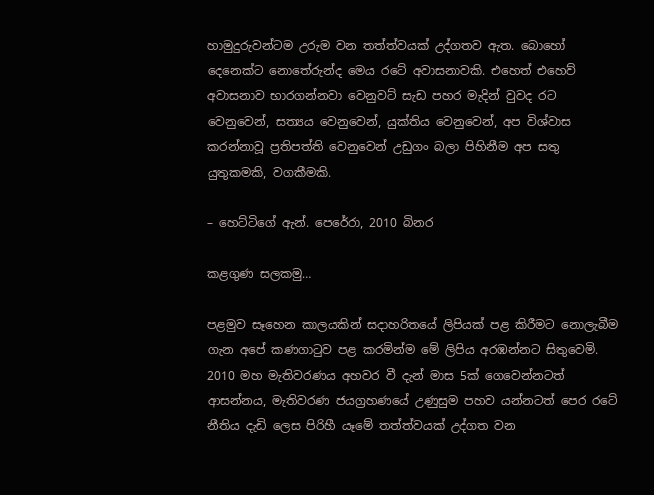හාමුදුරුවන්ටම උරුම වන තත්ත්වයක් උද්ගතව ඇත. බොහෝ දෙනෙක්ට නොතේරුන්ද මෙය රටේ අවාසනාවකි. එහෙත් එහෙව් අවාසනාව භාරගන්නවා වෙනුවට් සැඩ පහර මැදින් වුවද රට වෙනුවෙන්, සත්‍යය වෙනුවෙන්, යුක්තිය වෙනුවෙන්, අප විශ්වාස කරන්නාවූ ප්‍රතිපත්ති වෙනුවෙන් උඩුගං බලා පිහිනීම අප සතු යුතුකමකි, වගකීමකි.

– හෙට්ටිගේ ඇන්. පෙරේරා, 2010 බිනර

කළගුණ සලකමු…

පළමුව සෑහෙන කාලයකින් සදාහරිතයේ ලිපියක් පළ කිරීමට නොලැබීම ගැන අපේ කණගාටුව පළ කරමින්ම මේ ලිපිය අරඹන්නට සිතුවෙමි.  2010 මහ මැතිවරණය අහවර වී දැන් මාස 5ක් ගෙවෙන්නටත් ආසන්නය, මැතිවරණ ජයග්‍රහණයේ උණුසුම පහව යන්නටත් පෙර රටේ නීතිය දැඩි ලෙස පිරිහී යෑමේ තත්ත්වයක් උද්ගත වන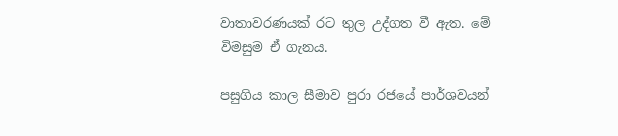වාතාවරණයක් රට තුල උද්ගත වී ඇත. මේ විමසුම ඒ ගැනය.

පසුගිය කාල සීමාව පුරා රජයේ පාර්ශවයන්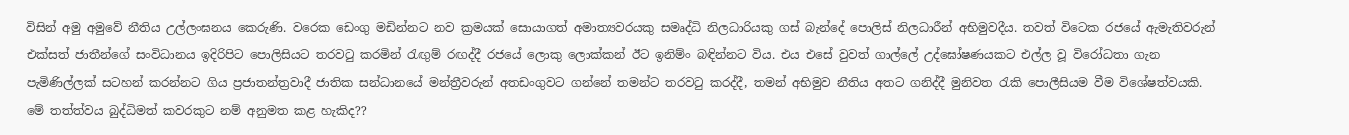විසින් අමු අමුවේ නීතිය උල්ලංඝනය කෙරුණි. වරෙක ඩෙංගු මඩින්නට නව ක්‍රමයක් සොයාගත් අමාත්‍යවරයකු සමෘද්ධි නිලධාරියකු ගස් බැන්දේ පොලිස් නිලධාරීන් අභිමුවදීය. තවත් විටෙක රජයේ ඇමැතිවරුන් එක්සත් ජාතීන්ගේ සංවිධානය ඉදිරිපිට පොලිසියට තරවටු කරමින් රැඟුම් රඟද්දී රජයේ ලොකු ලොක්කන් ඊට ඉනිම්ං බඳින්නට විය. එය එසේ වුවත් ගාල්ලේ උද්ඝෝෂණයකට එල්ල වූ විරෝධතා ගැන පැමිණිල්ලක් සටහන් කරන්නට ගිය ප්‍රජාතන්ත්‍රවාදී ජාතික සන්ධානයේ මන්ත්‍රීවරුන් අතඩංගුවට ගන්නේ තමන්ට තරවටු කරද්දී, තමන් අභිමුව නීතිය අතට ගනිද්දී මුනිවත රැකි පොලීසියම වීම විශේෂත්වයකි. මේ තත්ත්වය බුද්ධිමත් කවරකුට නම් අනුමත කළ හැකිද??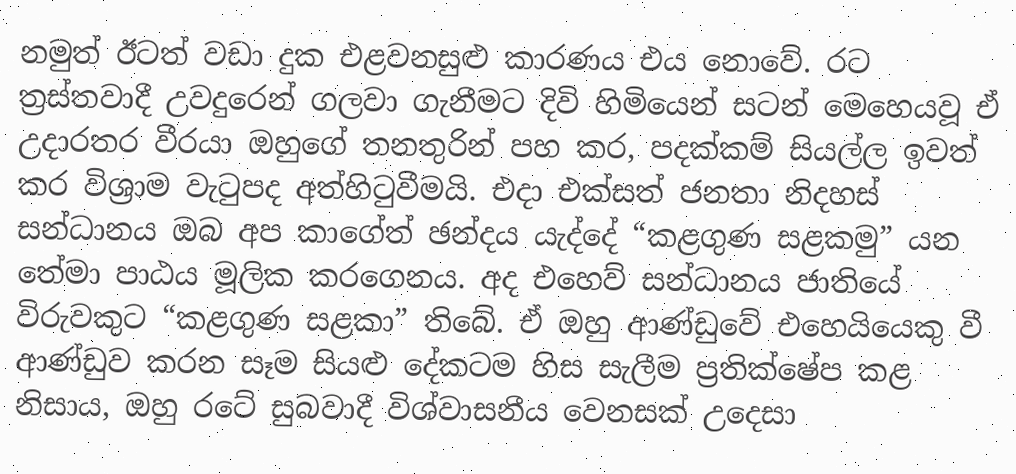නමුත් ඊටත් වඩා දුක එළවනසුළු කාරණය එය නොවේ. රට ත්‍රස්තවාදී උවදුරෙන් ගලවා ගැනීමට දිවි හිමියෙන් සටන් මෙහෙයවූ ඒ උදාරතර වීරයා ඔහුගේ තනතුරින් පහ කර, පදක්කම් සියල්ල ඉවත් කර විශ්‍රාම වැටුපද අත්හිටුවීමයි. එදා එක්සත් ජනතා නිදහස් සන්ධානය ඔබ අප කාගේත් ඡන්දය යැද්දේ “කළගුණ සළකමු” යන තේමා පාඨය මූලික කරගෙනය. අද එහෙව් සන්ධානය ජාතියේ විරුවකුට “කළගුණ සළකා” තිබේ. ඒ ඔහු ආණ්ඩුවේ එහෙයියෙකු වී ආණ්ඩුව කරන සෑම සියළු දේකටම හිස සැලීම ප්‍රතික්ෂේප කළ නිසාය, ඔහු රටේ සුබවාදී විශ්වාසනීය වෙනසක් උදෙසා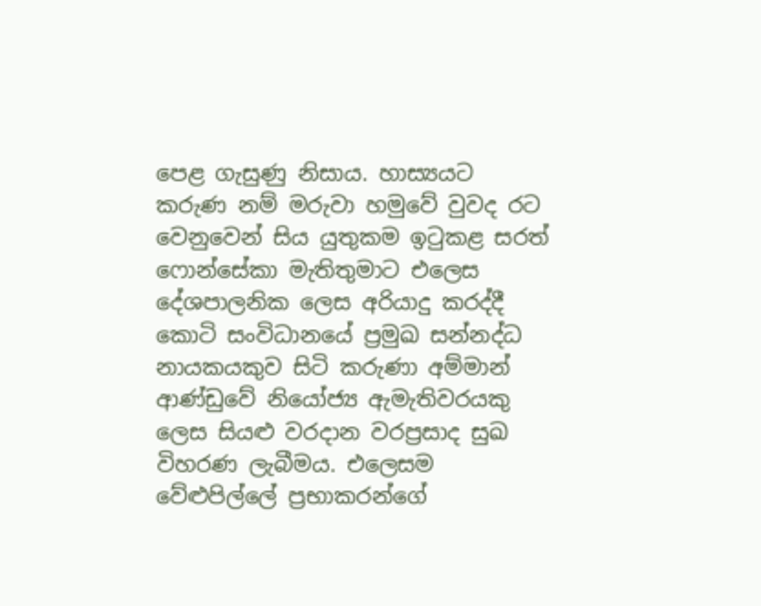පෙළ ගැසුණු නිසාය. හාස්‍යයට කරුණ නම් මරුවා හමුවේ වුවද රට වෙනුවෙන් සිය යුතුකම ඉටුකළ සරත් ෆොන්සේකා මැතිතුමාට එලෙස දේශපාලනික ලෙස අරියාදු කරද්දී කොටි සංවිධානයේ ප්‍රමුඛ සන්නද්ධ නායකයකුව සිටි කරුණා අම්මාන් ආණ්ඩුවේ නියෝජ්‍ය ඇමැතිවරයකු ලෙස සියළු වරදාන වරප්‍රසාද සුඛ විහරණ ලැබීමය. එලෙසම වේළුපිල්ලේ ප්‍රභාකරන්ගේ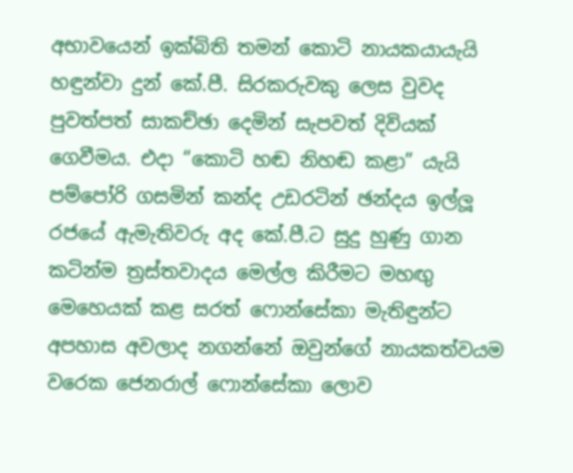අභාවයෙන් ඉක්බිති තමන් කොටි නායකයායැයි හඳුන්වා දුන් කේ.පී. සිරකරුවකු ලෙස වුවද පුවත්පත් සාකච්ඡා දෙමින් සැපවත් දිවියක් ගෙවීමය. එදා “කොටි හඬ නිහඬ කළා” යැයි පම්පෝරි ගසමින් කන්ද උඩරටින් ඡන්දය ඉල්ලූ රජයේ ඇමැතිවරු අද කේ.පී.ට සුදු හුණු ගාන කටින්ම ත්‍රස්තවාදය මෙල්ල කිරීමට මහඟු මෙහෙයක් කළ සරත් ෆොන්සේකා මැතිඳුන්ට අපහාස අවලාද නගන්නේ ඔවුන්ගේ නායකත්වයම වරෙක ජෙනරාල් ෆොන්සේකා ලොව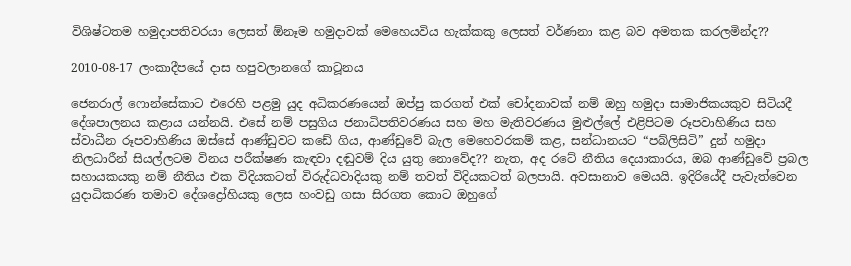විශිෂ්ටතම හමුදාපතිවරයා ලෙසත් ඕනෑම හමුදාවක් මෙහෙයවිය හැක්කකු ලෙසත් වර්ණනා කළ බව අමතක කරලමින්ද??

2010-08-17 ලංකාදීපයේ දාස හපුවලානගේ කාටූනය

ජෙනරාල් ෆොන්සේකාට එරෙහි පළමු යුද අධිකරණයෙන් ඔප්පු කරගත් එක් චෝදනාවක් නම් ඔහු හමුදා සාමාජිකයකුව සිටියදී දේශපාලනය කළාය යන්නයි. එසේ නම් පසුගිය ජනාධිපතිවරණය සහ මහ මැතිවරණය මුළුල්ලේ එළිපිටම රූපවාහිණිය සහ ස්වාධීන රූපවාහිණිය ඔස්සේ ආණ්ඩුවට කඩේ ගිය, ආණ්ඩුවේ බැල මෙහෙවරකම් කළ, සන්ධානයට “පබ්ලිසිටි” දුන් හමුදා නිලධාරීන් සියල්ලටම විනය පරීක්ෂණ කැඳවා දඬුවම් දිය යුතු නොවේද?? නැත, අද රටේ නීතිය දෙයාකාරය, ඔබ ආණ්ඩුවේ ප්‍රබල සහායකයකු නම් නීතිය එක විදියකටත් විරුද්ධවාදියකු නම් තවත් විදියකටත් බලපායි. අවසානාව මෙයයි. ඉදිරියේදී පැවැත්වෙන යුදාධිකරණ තමාව දේශද්‍රෝහියකු ලෙස හංවඩු ගසා සිරගත කොට ඔහුගේ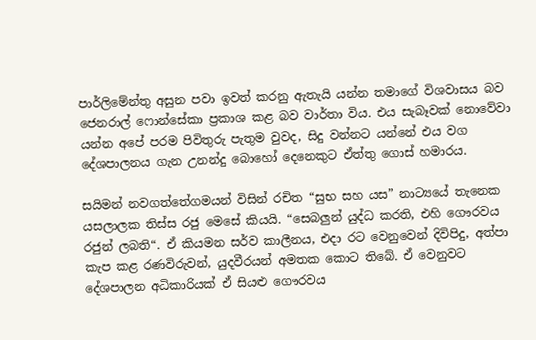පාර්ලිමේන්තු අසුන පවා ඉවත් කරනු ඇතැයි යන්න තමාගේ විශවාසය බව ජෙනරාල් ෆොන්සේකා ප්‍රකාශ කළ බව වාර්තා විය. එය සැබෑවක් නොවේවා යන්න අපේ පරම පිවිතුරු පැතුම වුවද, සිදු වන්නට යන්නේ එය වග දේශපාලනය ගැන උනන්දු බොහෝ දෙනෙකුට ඒත්තු ගොස් හමාරය.

සයිමන් නවගත්තේගමයන් විසින් රචිත “සුභ සහ යස” නාට්‍යයේ තැනෙක යසලාලක තිස්ස රජු මෙසේ කියයි. “සෙබලුන් යුද්ධ කරති, එහි ගෞරවය රජුන් ලබති“. ඒ කියමන සර්ව කාලීනය, එදා රට වෙනුවෙන් දිවිපිදු, අත්පා කැප කළ රණවිරුවන්, යුදවීරයන් අමතක කොට තිබේ. ඒ වෙනුවට දේශපාලන අධිකාරියක් ඒ සියළු ගෞරවය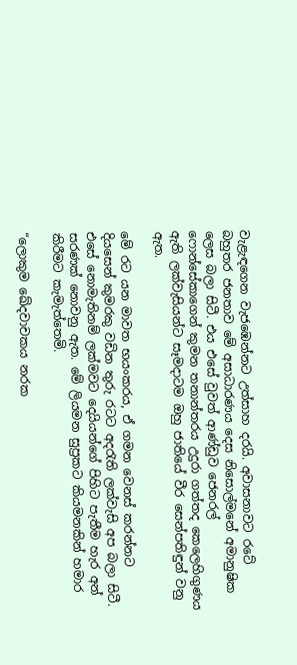වැළැඳගෙන වැජඹෙන්නට උත්සාහ දරයි. අවාසනාවට රටේ බහුතර ජනතාව මේ අසාධාරණය දෙස නිසොල්මනේ අමානුෂික ලෙස බලා සිටී. එය එසේ වුවත් ආණ්ඩුව ජෙනරල් ෆොන්සේකාගෙන් කුමන තනාන්තරය උදුරා ගත්තද කෙලෙහිගුණය ඇති ලක්වැසියන්ට සෑමදාටම ඔහු ජාතියේ වීර සෙන්පතිඳුන් වනු ඇත.

මේ රට යන මාවත භයංකරය, ඒ ගමන වෙනස් කරන්නට දියසෙන් කුමරකු වඩින තුරු රටට අදරැති ලක්වැසි අප බලා සිටී. එසේ නොමැතිනම් ලක්මවට දෙයියන්ගේ පිහිට පැතීම හැර අන් සරණක් නොවනු ඇත. මේ ලියමන සුප්‍රකට කියමනකින් හමාර කිරීමට කැමැත්තෙමි.

“ලොකුම ඛේදවාචකය නරක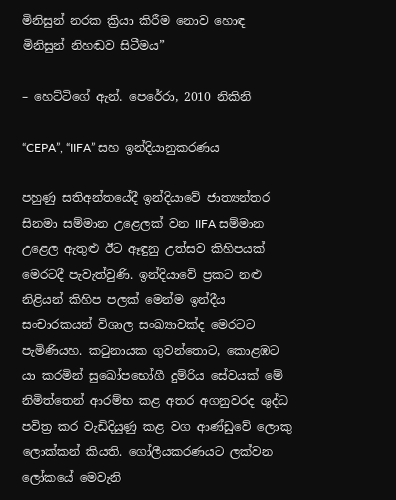මිනිසුන් නරක ක්‍රියා කිරීම නොව හොඳ මිනිසුන් නිහඬව සිටීමය”

– හෙට්ටිගේ ඇන්. පෙරේරා, 2010 නිකිනි

“CEPA”, “IIFA” සහ ඉන්දියානුකරණය

පහුණු සතිඅන්තයේදී ඉන්දියාවේ ජාත්‍යන්තර සිනමා සම්මාන උළෙලක් වන IIFA සම්මාන උළෙල ඇතුළු ඊට ඈඳුනු උත්සව කිහිපයක් මෙරටදී පැවැත්වුණි. ඉන්දියාවේ ප්‍රකට නළු නිළියන් කිහිප පලක් මෙන්ම ඉන්දීය සංචාරකයන් විශාල සංඛ්‍යාවක්ද මෙරටට පැමිණියහ. කටුනායක ගුවන්තොට, කොළඹට යා කරමින් සුඛෝපභෝගී දුම්රිය සේවයක් මේ නිමිත්තෙන් ආරම්භ කළ අතර අගනුවරද ශුද්ධ පවිත්‍ර කර වැඩිදියුණු කළ වග ආණ්ඩුවේ ලොකු ලොක්කන් කියති. ගෝලීයකරණයට ලක්වන ලෝකයේ මෙවැනි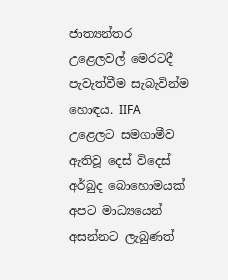ජාත්‍යන්තර උළෙලවල් මෙරටදී පැවැත්වීම සැබැවින්ම හොඳය. IIFA උළෙලට සමගාමීව ඇතිවූ දෙස් විදෙස් අර්බුද බොහොමයක් අපට මාධ්‍යයෙන් අසන්නට ලැබුණත්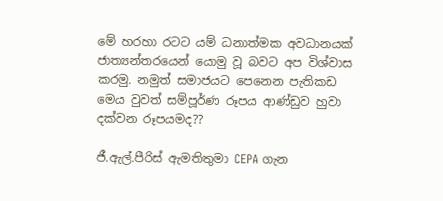මේ හරහා රටට යම් ධනාත්මක අවධානයක් ජාත්‍යන්තරයෙන් යොමු වූ බවට අප විශ්වාස කරමු. නමුත් සමාජයට පෙනෙන පැතිකඩ මෙය වුවත් සම්පූර්ණ රූපය ආණ්ඩුව හුවා දක්වන රූපයමද??

ජී.ඇල්.පීරිස් ඇමතිතුමා CEPA ගැන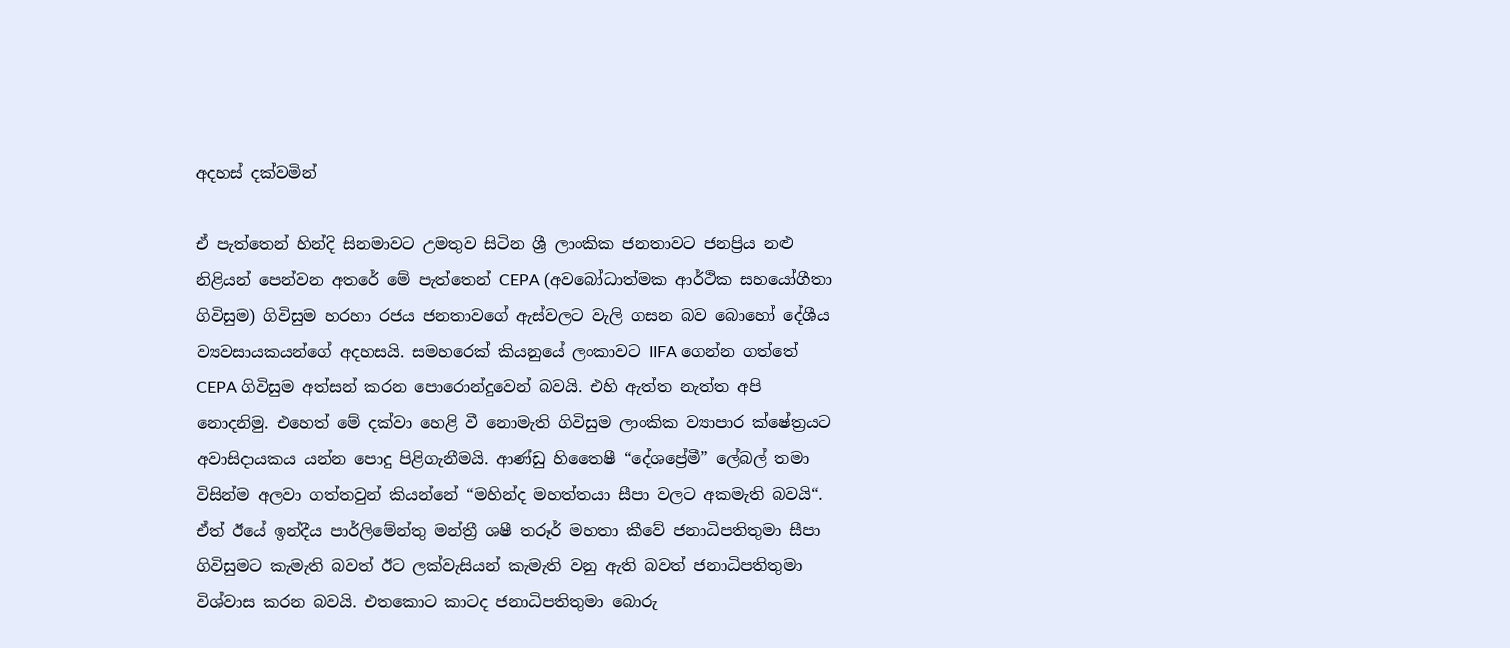අදහස් දක්වමින්

ඒ පැත්තෙන් හින්දි සිනමාවට උමතුව සිටින ශ්‍රී ලාංකික ජනතාවට ජනප්‍රිය නළු නිළියන් පෙන්වන අතරේ මේ පැත්තෙන් CEPA (අවබෝධාත්මක ආර්ථික සහයෝගීතා ගිවිසුම) ගිවිසුම හරහා රජය ජනතාවගේ ඇස්වලට වැලි ගසන බව බොහෝ දේශීය ව්‍යවසායකයන්ගේ අදහසයි. සමහරෙක් කියනුයේ ලංකාවට IIFA ගෙන්න ගත්තේ CEPA ගිවිසුම අත්සන් කරන පොරොන්දුවෙන් බවයි. එහි ඇත්ත නැත්ත අපි නොදනිමු. එහෙත් මේ දක්වා හෙළි වී නොමැති ගිවිසුම ලාංකික ව්‍යාපාර ක්ෂේත්‍රයට අවාසිදායකය යන්න පොදු පිළිගැනීමයි. ආණ්ඩු හිතෛෂී “දේශප්‍රේමී” ලේබල් තමා විසින්ම අලවා ගත්තවුන් කියන්නේ “මහින්ද මහත්තයා සීපා වලට අකමැති බවයි“. ඒත් ඊයේ ඉන්දීය පාර්ලිමේන්තු මන්ත්‍රී ශෂී තරූර් මහතා කීවේ ජනාධිපතිතුමා සීපා ගිවිසුමට කැමැති බවත් ඊට ලක්වැසියන් කැමැති වනු ඇති බවත් ජනාධිපතිතුමා විශ්වාස කරන බවයි. එතකොට කාටද ජනාධිපතිතුමා බොරු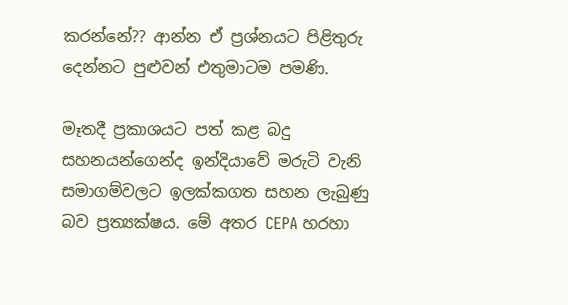කරන්නේ?? ආන්න ඒ ප්‍රශ්නයට පිළිතුරු දෙන්නට පුළුවන් එතුමාටම පමණි.

මෑතදී ප්‍රකාශයට පත් කළ බදු සහනයන්ගෙන්ද ඉන්දියාවේ මරුටි වැනි සමාගම්වලට ඉලක්කගත සහන ලැබුණු බව ප්‍රත්‍යක්ෂය. මේ අතර CEPA හරහා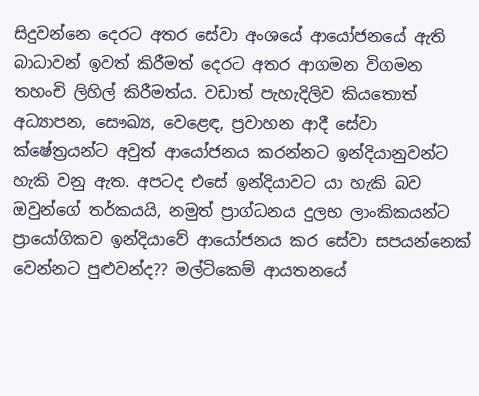සිදුවන්නෙ දෙරට අතර සේවා අංශයේ ආයෝජනයේ ඇති බාධාවන් ඉවත් කිරීමත් දෙරට අතර ආගමන විගමන තහංචි ලිහිල් කිරීමත්ය. වඩාත් පැහැදිලිව කියතොත් අධ්‍යාපන, සෞඛ්‍ය, වෙළෙඳ, ප්‍රවාහන ආදී සේවා ක්ෂේත්‍රයන්ට අවුත් ආයෝජනය කරන්නට ඉන්දියානුවන්ට හැකි වනු ඇත. අපටද එසේ ඉන්දියාවට යා හැකි බව ඔවුන්ගේ තර්කයයි, නමුත් ප්‍රාග්ධනය දුලභ ලාංකිකයන්ට ප්‍රායෝගිකව ඉන්දියාවේ ආයෝජනය කර සේවා සපයන්නෙක් වෙන්නට පුළුවන්ද?? මල්ටිකෙම් ආයතනයේ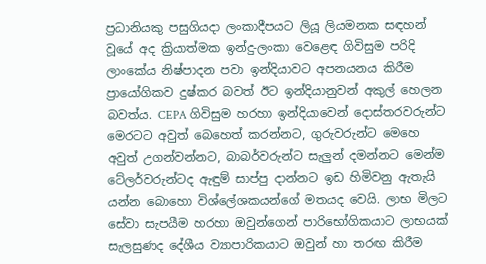ප්‍රධානියකු පසුගියදා ලංකාදීපයට ලියූ ලියමනක සඳහන් වූයේ අද ක්‍රියාත්මක ඉන්දු-ලංකා වෙළෙඳ ගිවිසුම පරිදි ලාංකේය නිෂ්පාදන පවා ඉන්දියාවට අපනයනය කිරීම ප්‍රායෝගිකව දුෂ්කර බවත් ඊට ඉන්දියානුවන් අකුල් හෙලන බවත්ය. CEPA ගිවිසුම හරහා ඉන්දියාවෙන් දොස්තරවරුන්ට මෙරටට අවුත් බෙහෙත් කරන්නට, ගුරුවරුන්ට මෙහෙ අවුත් උගන්වන්නට, බාබර්වරුන්ට සැලුන් දමන්නට මෙන්ම ටේලර්වරුන්ටද ඇඳුම් සාප්පු දාන්නට ඉඩ හිමිවනු ඇතැයි යන්න බොහො විශ්ලේශකයන්ගේ මතයද වෙයි. ලාභ මිලට සේවා සැපයීම හරහා ඔවුන්ගෙන් පාරිභෝගිකයාට ලාභයක් සැලසුණද දේශීය ව්‍යාපාරිකයාට ඔවුන් හා තරඟ කිරීම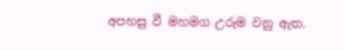අපහසු වී මහමග උරුම වනු ඇත.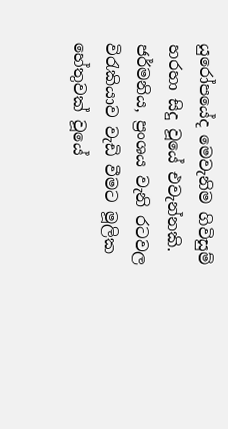යුරෝපයේද මෙවැනිම ගිවිසුම් හරහා සිදු වූයේ එවැන්නකි. ජර්මනිය, ප්‍රංශය වැනි රටවල විරැකියාව වැඩි වීමට මූලික හේතුවක් වූයේ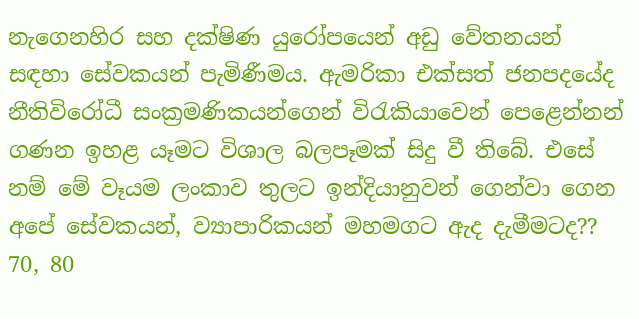නැගෙනහිර සහ දක්ෂිණ යුරෝපයෙන් අඩු වේතනයන් සඳහා සේවකයන් පැමිණීමය. ඇමරිකා එක්සත් ජනපදයේද නීතිවිරෝධී සංක්‍රමණිකයන්ගෙන් විරැකියාවෙන් පෙළෙන්නන් ගණන ඉහළ යෑමට විශාල බලපෑමක් සිදු වී තිබේ. එසේ නම් මේ වෑයම ලංකාව තුලට ඉන්දියානුවන් ගෙන්වා ගෙන අපේ සේවකයන්, ව්‍යාපාරිකයන් මහමගට ඇද දැමීමටද?? 70, 80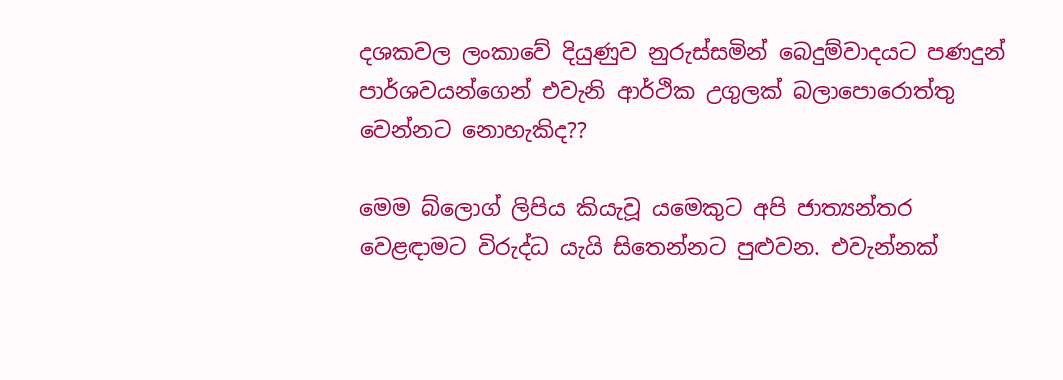දශකවල ලංකාවේ දියුණුව නුරුස්සමින් බෙදුම්වාදයට පණදුන් පාර්ශවයන්ගෙන් එවැනි ආර්ථික උගුලක් බලාපොරොත්තු වෙන්නට නොහැකිද??

මෙම බ්ලොග් ලිපිය කියැවූ යමෙකුට අපි ජාත්‍යන්තර වෙළඳාමට විරුද්ධ යැයි සිතෙන්නට පුළුවන. එවැන්නක්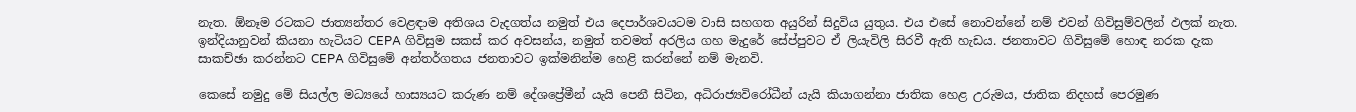නැත. ඕනෑම රටකට ජාත්‍යන්තර වෙළඳාම අතිශය වැදගත්ය නමුත් එය දෙපාර්ශවයටම වාසි සහගත අයුරින් සිදුවිය යුතුය. එය එසේ නොවන්නේ නම් එවන් ගිවිසුම්වලින් ඵලක් නැත. ඉන්දියානුවන් කියනා හැටියට CEPA ගිවිසුම සකස් කර අවසන්ය, නමුත් තවමත් අරලිය ගහ මැදුරේ සේප්පුවට ඒ ලියැවිලි සිරවී ඇති හැඩය. ජනතාවට ගිවිසුමේ හොඳ නරක දැක සාකච්ඡා කරන්නට CEPA ගිවිසුමේ අන්තර්ගතය ජනතාවට ඉක්මනින්ම හෙළි කරන්නේ නම් මැනවි.

කෙසේ නමුදු මේ සියල්ල මධ්‍යයේ හාස්‍යයට කරුණ නම් දේශප්‍රේමීන් යැයි පෙනී සිටින, අධිරාජ්‍යවිරෝධීන් යැයි කියාගන්නා ජාතික හෙළ උරුමය, ජාතික නිදහස් පෙරමුණ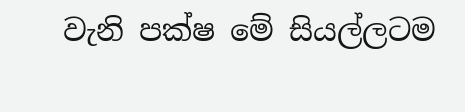වැනි පක්ෂ මේ සියල්ලටම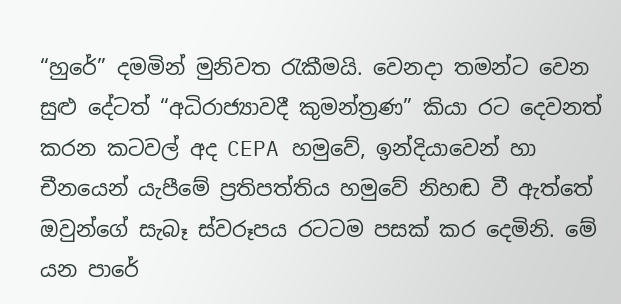“හුරේ” දමමින් මුනිවත රැකීමයි. වෙනදා තමන්ට වෙන සුළු දේටත් “අධිරාජ්‍යාවදී කුමන්ත්‍රණ” කියා රට දෙවනත් කරන කටවල් අද CEPA හමුවේ, ඉන්දියාවෙන් හා චීනයෙන් යැපීමේ ප්‍රතිපත්තිය හමුවේ නිහඬ වී ඇත්තේ ඔවුන්ගේ සැබෑ ස්වරූපය රටටම පසක් කර දෙමිනි. මේ යන පාරේ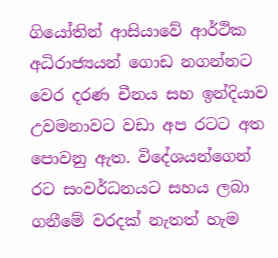ගියෝතින් ආසියාවේ ආර්ථික අධිරාජ්‍යයන් ගොඩ නගන්නට වෙර දරණ චීනය සහ ඉන්දියාව උවමනාවට වඩා අප රටට අත පොවනු ඇත. විදේශයන්ගෙන් රට සංවර්ධනයට සහය ලබා ගනීමේ වරදක් නැතත් හැම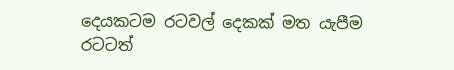දෙයකටම රටවල් දෙකක් මත යැපීම රටටත්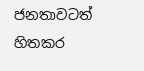ජනතාවටත් හිතකර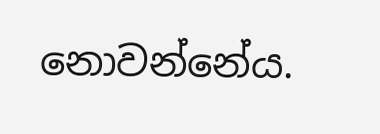නොවන්නේය.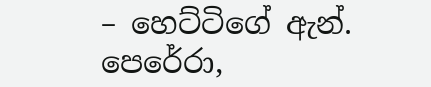– හෙට්ටිගේ ඇන්. පෙරේරා,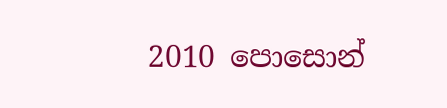2010 පොසොන්